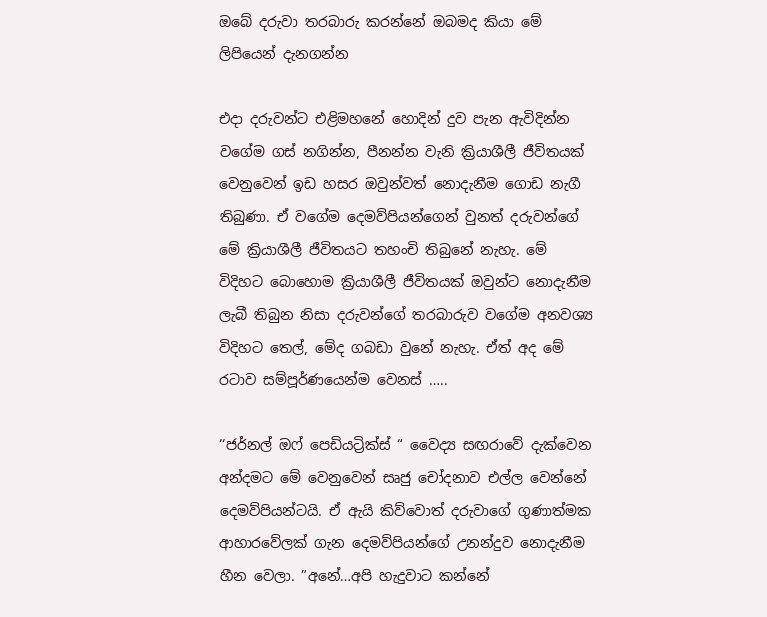ඔබේ දරුවා තරබාරු කරන්නේ ඔබමද කියා මේ ලිපියෙන් දැනගන්න

එදා දරුවන්ට එළිමහනේ හොදින් දුව පැන ඇවිදින්න වගේම ගස් නගින්න, පීනන්න වැනි ක්‍රියාශීලී ජීවිතයක් වෙනුවෙන් ඉඩ හසර ඔවුන්වත් නොදැනීම ගොඩ නැගී තිබුණා. ඒ වගේම දෙමව්පියන්ගෙන් වුනත් දරුවන්ගේ මේ ක්‍රියාශීලී ජීවිතයට තහංචි තිබුනේ නැහැ. මේ විදිහට බොහොම ක්‍රියාශීලී ජීවිතයක් ඔවුන්ට නොදැනීම ලැබී තිබුන නිසා දරුවන්ගේ තරබාරුව වගේම අනවශ්‍ය විදිහට තෙල්, මේද ගබඩා වුනේ නැහැ. ඒත් අද මේ රටාව සම්පූර්ණයෙන්ම වෙනස් …..

‘‘ජර්නල් ඔෆ් පෙඩියට්‍රික්ස් “ වෛද්‍ය සඟරාවේ දැක්වෙන අන්දමට මේ වෙනුවෙන් සෘජු චෝදනාව එල්ල වෙන්නේ දෙමව්පියන්ටයි. ඒ ඇයි කිව්වොත් දරුවාගේ ගුණාත්මක ආහාරවේලක් ගැන දෙමව්පියන්ගේ උනන්දුව නොදැනීම හීන වෙලා. ”අනේ…අපි හැදුවාට කන්නේ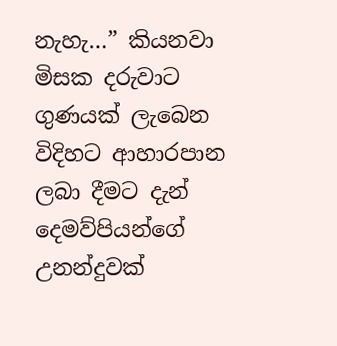නැහැ…” කියනවා මිසක දරුවාට ගුණයක් ලැබෙන විදිහට ආහාරපාන ලබා දීමට දැන් දෙමව්පියන්ගේ උනන්දුවක්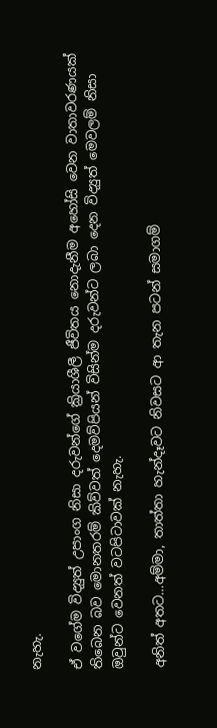නැහැ.

ඒ වගේම විද්‍යුත් උපාංග නිසා දරුවන්ගේ ක්‍රියාශීලී ජීවිතය නොදැනීම අහෝසි වෙන වාතාවරණයක් තිබෙන බව මොනතරම් කිව්වත් දෙමව්පියන් විසින්ම දරුවන්ට ලබා දෙන විද්‍යුත් මෙවලම් නිසා ඔවුන්ට වෙනත් වටපිටාවක් නැහැ.

අනිත් අතට…අම්මා, තාත්තා හැන්දෑවට නිවසට ආ තැන පටන් සමාගම්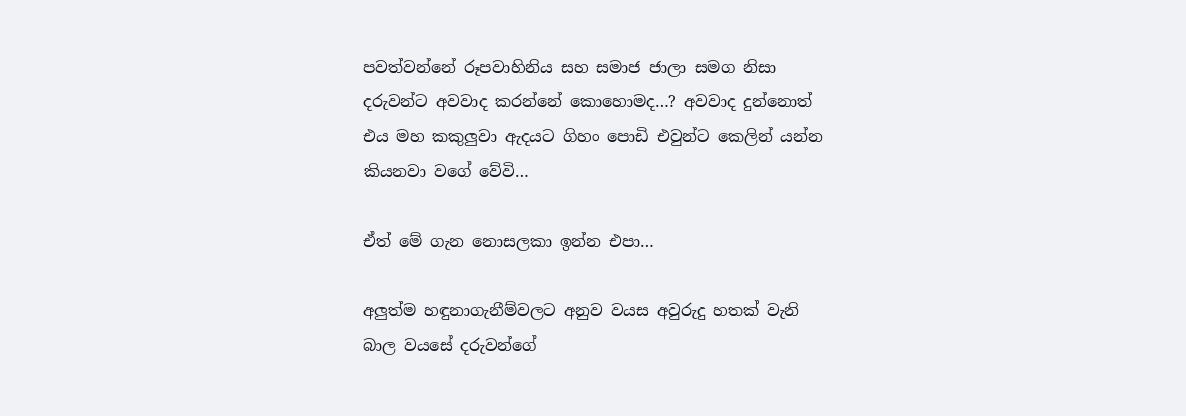පවත්වන්නේ රූපවාහිනිය සහ සමාජ ජාලා සමග නිසා දරුවන්ට අවවාද කරන්නේ කොහොමද…? අවවාද දුන්නොත් එය මහ කකුලුවා ඇදයට ගිහං පොඩි එවුන්ට කෙලින් යන්න කියනවා වගේ වේවි…

ඒත් මේ ගැන නොසලකා ඉන්න එපා…

අලුත්ම හඳුනාගැනීම්වලට අනුව වයස අවුරුදු හතක් වැනි බාල වයසේ දරුවන්ගේ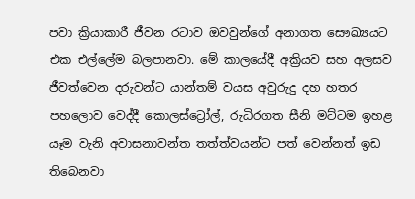පවා ක්‍රියාකාරී ජීවන රටාව ඔවවුන්ගේ අනාගත සෞඛ්‍යයට එක එල්ලේම බලපානවා. මේ කාලයේදී අක්‍රියව සහ අලසව ජීවත්වෙන දරුවන්ට යාන්තම් වයස අවුරුදු දහ හතර පහලොව වෙද්දී කොලස්ට්‍රෝල්, රුධිරගත සීනි මට්ටම ඉහළ යෑම වැනි අවාසනාවන්ත තත්ත්වයන්ට පත් වෙන්නත් ඉඩ තිබෙනවා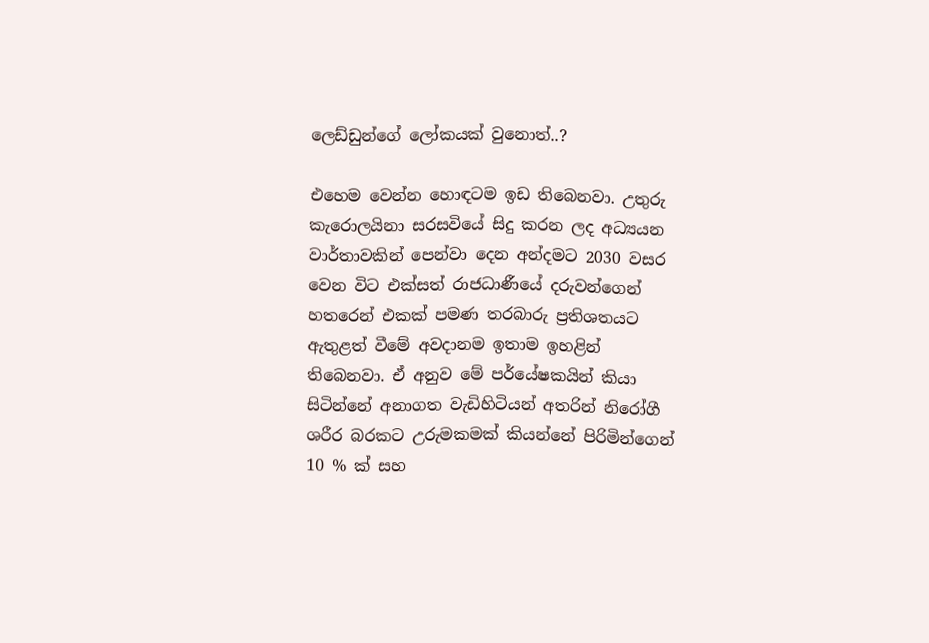ලෙඩ්ඩුන්ගේ ලෝකයක් වුනොත්..?

එහෙම වෙන්න හොඳටම ඉඩ තිබෙනවා. උතුරු කැරොලයිනා සරසවියේ සිදු කරන ලද අධ්‍යයන වාර්තාවකින් පෙන්වා දෙන අන්දමට 2030 වසර වෙන විට එක්සත් රාජධාණීයේ දරුවන්ගෙන් හතරෙන් එකක් පමණ තරබාරු ප්‍රතිශතයට ඇතුළත් වීමේ අවදානම ඉතාම ඉහළින් තිබෙනවා. ඒ අනුව මේ පර්යේෂකයින් කියා සිටින්නේ අනාගත වැඩිහිටියන් අතරින් නිරෝගී ශරීර බරකට උරුමකමක් කියන්නේ පිරිමින්ගෙන් 10 % ක් සහ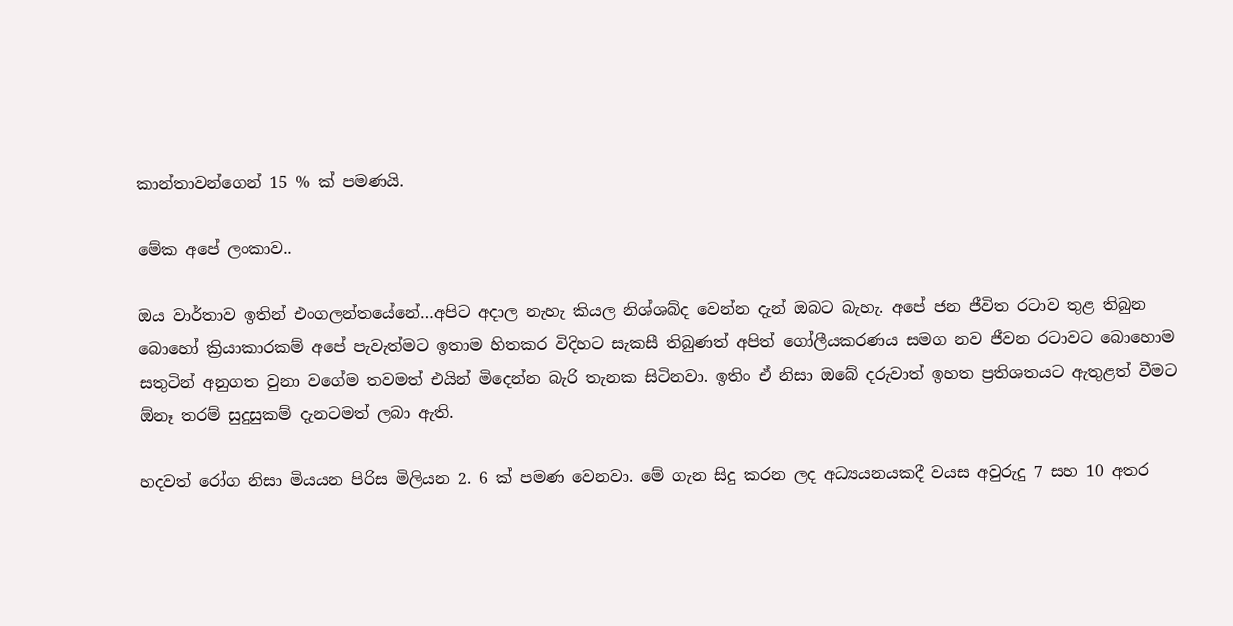කාන්තාවන්ගෙන් 15 % ක් පමණයි.

මේක අපේ ලංකාව..

ඔය වාර්තාව ඉතින් එංගලන්තයේනේ…අපිට අදාල නැහැ කියල නිශ්ශබ්ද වෙන්න දැන් ඔබට බැහැ. අපේ ජන ජීවිත රටාව තුළ තිබුන බොහෝ ක්‍රියාකාරකම් අපේ පැවැත්මට ඉතාම හිතකර විදිහට සැකසී තිබුණත් අපිත් ගෝලීයකරණය සමග නව ජීවන රටාවට බොහොම සතුටින් අනුගත වුනා වගේම තවමත් එයින් මිදෙන්න බැරි තැනක සිටිනවා. ඉතිං ඒ නිසා ඔබේ දරුවාත් ඉහත ප්‍රතිශතයට ඇතුළත් වීමට ඕනෑ තරම් සුදුසුකම් දැනටමත් ලබා ඇති.

හදවත් රෝග නිසා මියයන පිරිස මිලියන 2. 6 ක් පමණ වෙනවා. මේ ගැන සිදු කරන ලද අධ්‍යයනයකදී වයස අවුරුදු 7 සහ 10 අතර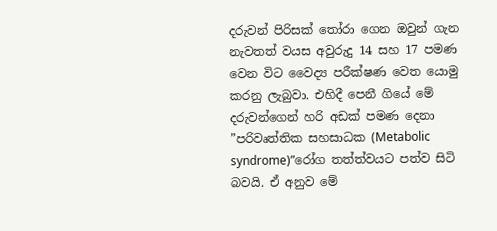දරුවන් පිරිසක් තෝරා ගෙන ඔවුන් ගැන නැවතත් වයස අවුරුදු 14 සහ 17 පමණ වෙන විට වෛද්‍ය පරීක්ෂණ වෙත යොමු කරනු ලැබුවා. එහිදී පෙනී ගියේ මේ දරුවන්ගෙන් හරි අඩක් පමණ දෙනා ”පරිවෘත්තික සහසාධක (Metabolic syndrome)”රෝග තත්ත්වයට පත්ව සිටි බවයි. ඒ අනුව මේ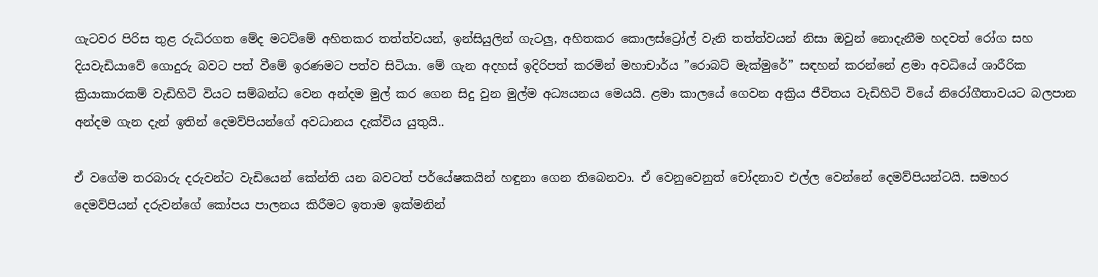ගැටවර පිරිස තුළ රුධිරගත මේද මටට්මේ අහිතකර තත්ත්වයන්, ඉන්සියුලින් ගැටලු, අහිතකර කොලස්ට්‍රෝල් වැනි තත්ත්වයන් නිසා ඔවුන් නොදැනීම හදවත් රෝග සහ දියවැඩියාවේ ගොදුරු බවට පත් වීමේ ඉරණමට පත්ව සිටියා. මේ ගැන අදහස් ඉදිරිපත් කරමින් මහාචාර්ය ”රොබට් මැක්මුරේ” සඳහන් කරන්නේ ළමා අවධියේ ශාරීරික ක්‍රියාකාරකම් වැඩිහිටි වියට සම්බන්ධ වෙන අන්දම මුල් කර ගෙන සිදු වුන මුල්ම අධ්‍යයනය මෙයයි. ළමා කාලයේ ගෙවන අක්‍රිය ජීවිතය වැඩිහිටි වියේ නිරෝගීතාවයට බලපාන අන්දම ගැන දැන් ඉතින් දෙමව්පියන්ගේ අවධානය දැක්විය යුතුයි..

ඒ වගේම තරබාරු දරුවන්ට වැඩියෙන් කේන්ති යන බවටත් පර්යේෂකයින් හඳුනා ගෙන තිබෙනවා. ඒ වෙනුවෙනුත් චෝදනාව එල්ල වෙන්නේ දෙමව්පියන්ටයි. සමහර දෙමව්පියන් දරුවන්ගේ කෝපය පාලනය කිරීමට ඉතාම ඉක්මනින්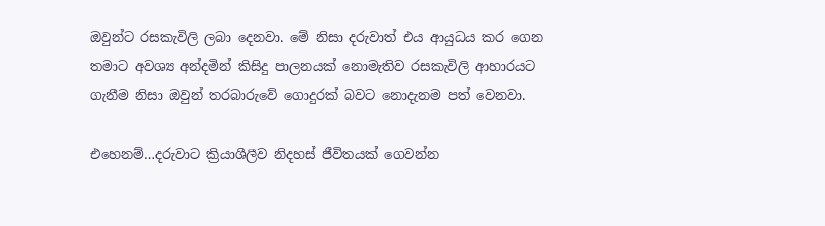ඔවුන්ට රසකැවිලි ලබා දෙනවා. මේ නිසා දරුවාත් එය ආයුධය කර ගෙන තමාට අවශ්‍ය අන්දමින් කිසිදු පාලනයක් නොමැතිව රසකැවිලි ආහාරයට ගැනීම නිසා ඔවුන් තරබාරුවේ ගොදුරක් බවට නොදැනම පත් වෙනවා.

එහෙනම්…දරුවාට ක්‍රියාශීලීව නිදහස් ජීවිතයක් ගෙවන්න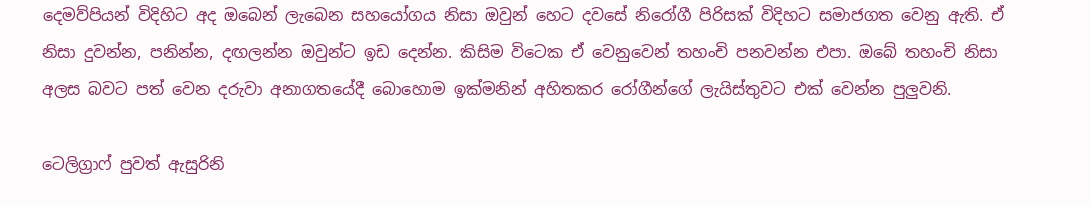දෙමව්පියන් විදිහිට අද ඔබෙන් ලැබෙන සහයෝගය නිසා ඔවුන් හෙට දවසේ නිරෝගී පිරිසක් විදිහට සමාජගත වෙනු ඇති. ඒ නිසා දුවන්න, පනින්න, දඟලන්න ඔවුන්ට ඉඩ දෙන්න. කිසිම විටෙක ඒ වෙනුවෙන් තහංචි පනවන්න එපා. ඔබේ තහංචි නිසා අලස බවට පත් වෙන දරුවා අනාගතයේදී බොහොම ඉක්මනින් අහිතකර රෝගීන්ගේ ලැයිස්තුවට එක් වෙන්න පුලුවනි.

ටෙලිග්‍රාෆ් පුවත් ඇසුරිනි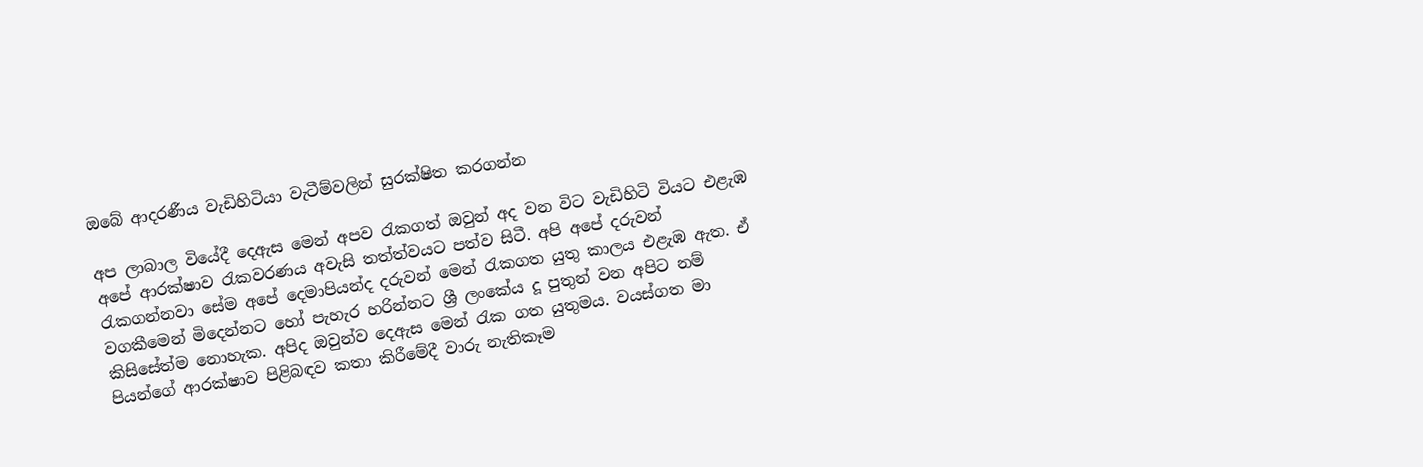ඔබේ ආදරණීය වැඩිහිටියා වැටීම්වලින් සුරක්ෂිත කරගන්න

අප ලාබාල වියේදී දෙඇස මෙන් අපව රැකගත් ඔවුන් අද වන විට වැඩිහිටි වියට එළැඹ අපේ ආරක්ෂාව රැකවරණය අවැසි තත්ත්වයට පත්ව සිටී. අපි අපේ දරුවන් රැකගන්නවා සේම අපේ දෙමාපියන්ද දරුවන් මෙන් රැකගත යුතු කාලය එළැඹ ඇත. ඒ වගකීමෙන් මිදෙන්නට හෝ පැහැර හරින්නට ශ්‍රී ලංකේය දූ පුතුන් වන අපිට නම් කිසිසේත්ම නොහැක. අපිද ඔවුන්ව දෙඇස මෙන් රැක ගත යුතුමය. වයස්ගත මා පියන්ගේ ආරක්ෂාව පිළිබඳව කතා කිරීමේදී වාරු නැතිකෑම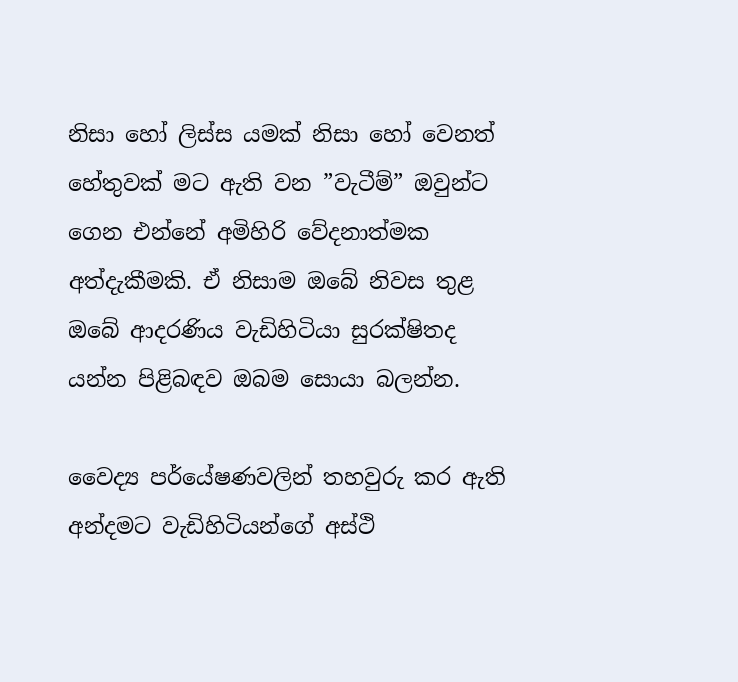නිසා හෝ ලිස්ස යමක් නිසා හෝ වෙනත් හේතුවක් මට ඇති වන ”වැටීම්” ඔවුන්ට ගෙන එන්නේ අමිහිරි වේදනාත්මක අත්දැකීමකි. ඒ නිසාම ඔබේ නිවස තුළ ඔබේ ආදරණිය වැඩිහිටියා සුරක්ෂිතද යන්න පිළිබඳව ඔබම සොයා බලන්න.

වෛද්‍ය පර්යේෂණවලින් තහවුරු කර ඇති අන්දමට වැඩිහිටියන්ගේ අස්ථි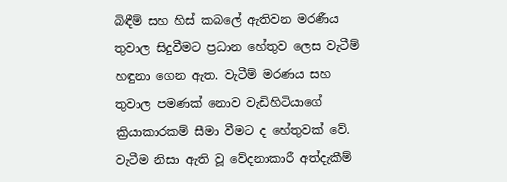බිඳීම් සහ හිස් කබලේ ඇතිවන මරණීය තුවාල සිදුවීමට ප්‍රධාන හේතුව ලෙස වැටීම් හඳුනා ගෙන ඇත. වැටීම් මරණය සහ තුවාල පමණක් නොව වැඩිහිටියාගේ ක්‍රියාකාරකම් සීමා වීමට ද හේතුවක් වේ. වැටීම නිසා ඇති වූ වේදනාකාරී අත්දැකීම්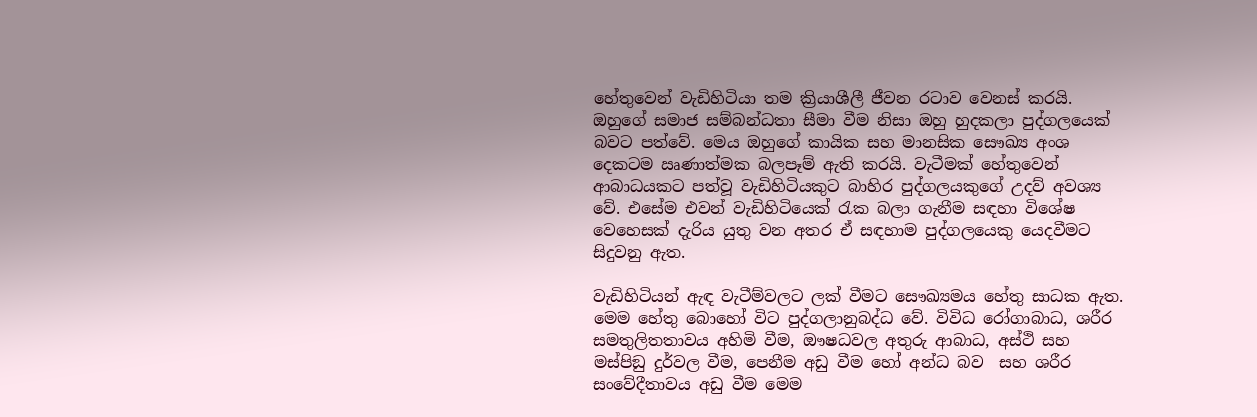හේතුවෙන් වැඩිහිටියා තම ක්‍රියාශීලී ජීවන රටාව වෙනස් කරයි.  ඔහුගේ සමාජ සම්බන්ධතා සීමා වීම නිසා ඔහු හුදකලා පුද්ගලයෙක් බවට පත්වේ. මෙය ඔහුගේ කායික සහ මානසික සෞඛ්‍ය අංශ දෙකටම ඍණාත්මක බලපෑම් ඇති කරයි. වැටීමක් හේතුවෙන් ආබාධයකට පත්වූ වැඩිහිටියකුට බාහිර පුද්ගලයකුගේ උදව් අවශ්‍ය වේ. එසේම එවන් වැඩිහිටියෙක් රැක බලා ගැනීම සඳහා විශේෂ වෙහෙසක් දැරිය යුතු වන අතර ඒ සඳහාම පුද්ගලයෙකු යෙදවීමට සිදුවනු ඇත.

වැඩිහිටියන් ඇඳ වැටීම්වලට ලක් වීමට සෞඛ්‍යමය හේතු සාධක ඇත. මෙම හේතු බොහෝ විට පුද්ගලානුබද්ධ වේ. විවිධ රෝගාබාධ, ශරීර සමතුලිතතාවය අහිමි වීම, ඖෂධවල අතුරු ආබාධ, අස්ථි සහ මස්පිඞු දුර්වල වීම, පෙනීම අඩු වීම හෝ අන්ධ බව  සහ ශරීර සංවේදීතාවය අඩු වීම මෙම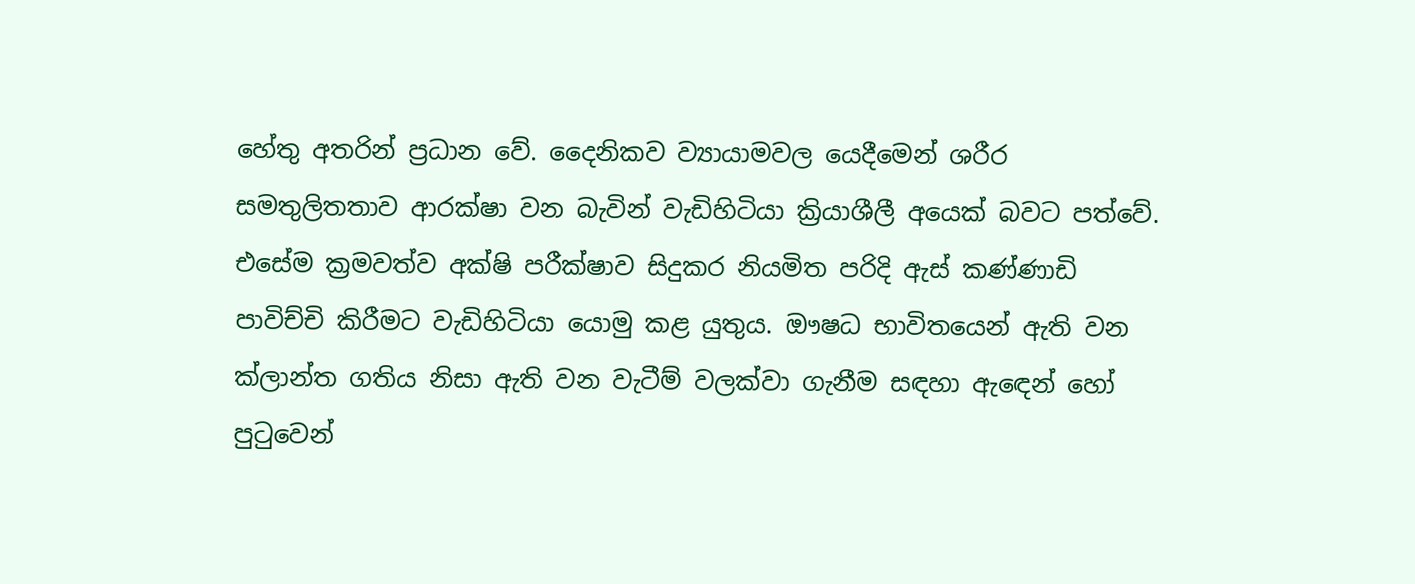හේතු අතරින් ප්‍රධාන වේ. දෛනිකව ව්‍යායාමවල යෙදීමෙන් ශරීර සමතුලිතතාව ආරක්ෂා ‍වන බැවින් වැඩිහිටියා ක්‍රියාශීලී අයෙක් බවට පත්වේ. එසේම ක්‍රමවත්ව අක්ෂි පරීක්ෂාව සිදුකර නියමිත පරිදි ඇස් කණ්ණාඩි පාවිච්චි කිරීමට වැඩිහිටියා යොමු කළ යුතුය. ඖෂධ භාවිතයෙන් ඇති වන ක්ලාන්ත ගතිය නිසා ඇති වන වැටීම් වලක්වා ගැනීම සඳහා ඇ‍ඳෙන් හෝ පුටුවෙන්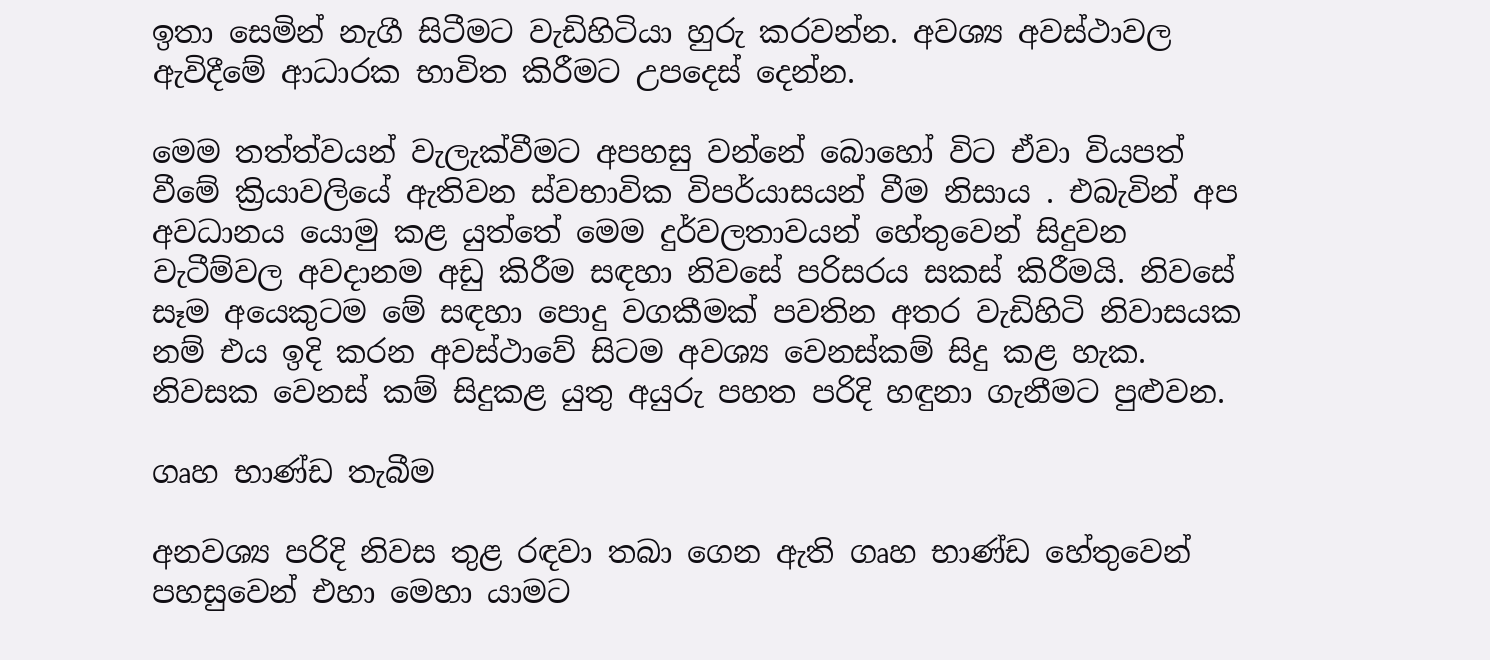ඉතා සෙමින් නැගී සිටීමට වැඩිහිටියා හුරු කරවන්න. අවශ්‍ය අවස්ථාවල ඇවිදීමේ ආධාරක භාවිත කිරීමට උපදෙස් දෙන්න.

මෙම තත්ත්වයන් වැලැක්වීමට අපහසු වන්නේ බොහෝ විට ඒවා වියපත් වීමේ ක්‍රියාවලියේ ඇතිවන ස්වභාවික විපර්යාසයන් වීම නිසාය . එබැවින් අප අවධානය යොමු කළ යුත්තේ මෙම දුර්වලතාවයන් හේතුවෙන් සිදුවන වැටීම්වල අවදානම අඩු කිරීම සඳහා නිවසේ පරිසරය සකස් කිරීමයි. නිවසේ සෑම අයෙකුටම මේ සඳහා පොදු වගකීමක් පවතින අතර වැඩිහිටි නිවාසයක නම් එය ඉදි කරන අවස්ථාවේ සිටම අවශ්‍ය වෙනස්කම් සිදු කළ හැක. නිවසක වෙනස් කම් සිදුකළ යුතු අයුරු පහත පරිදි හඳුනා ගැනීමට පුළුවන.

ගෘහ භාණ්ඩ තැබීම

අනවශ්‍ය පරිදි නිවස තුළ රඳවා තබා ගෙන ඇති ගෘහ භාණ්ඩ හේතුවෙන් පහසුවෙන් එහා මෙහා යාමට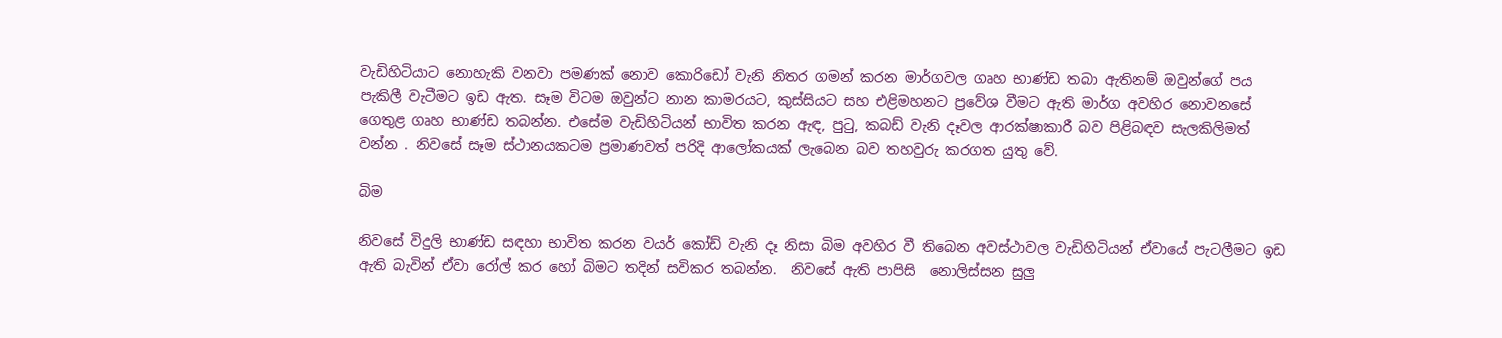වැඩිහිටියාට නොහැකි වනවා පමණක් නොව කොරිඩෝ වැනි නිතර ගමන් කරන මාර්ගවල ගෘහ භාණ්ඩ තබා ඇතිනම් ඔවුන්ගේ පය පැකිලී වැටීමට ඉඩ ඇත. සෑම විටම ඔවුන්ට නාන කාමරයට, කුස්සියට සහ එළිමහනට ප්‍රවේශ වීමට ඇති මාර්ග අවහිර නොවනසේ ගෙතුළ ගෘහ භාණ්ඩ තබන්න. එසේම වැඩිහිටියන් භාවිත කරන ඇඳ, පුටු, කබඩ් වැනි දෑවල ආරක්ෂාකාරී බව පිළිබඳව සැලකිලිමත් වන්න . නිවසේ සෑම ස්ථානයකටම ප්‍රමාණවත් පරිදි ආලෝකයක් ලැබෙන බව තහවුරු කරගත යුතු‍ වේ.

බිම

නිවසේ විදුලි භාණ්ඩ සඳහා භාවිත කරන වයර් කෝඩ් වැනි දෑ නිසා බිම අවහිර වී තිබෙන අවස්ථාවල වැඩිහිටියන් ඒවායේ පැටලීමට ඉඩ ඇති බැවින් ඒවා රෝල් කර හෝ බිමට තදින් සවිකර තබන්න.  නිවසේ ඇති පාපිසි  නොලිස්සන සුලු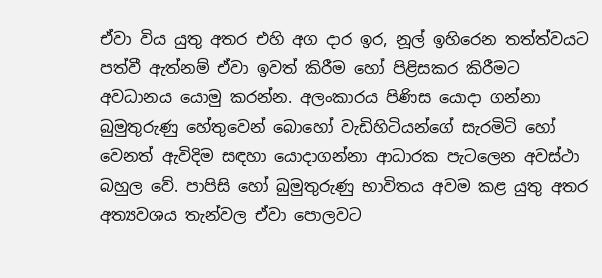ඒවා විය යුතු අතර එහි අග දාර ඉර‍, නූල් ඉහිරෙන තත්ත්වයට පත්වී ඇත්නම් ඒවා ඉවත් කිරීම හෝ පිළිසකර කිරීමට අවධානය යොමු කරන්න. අලංකාරය පිණිස යොදා ගන්නා බුමුතුරුණු හේතුවෙන් බොහෝ වැඩිහිටියන්ගේ සැරමිටි හෝ වෙනත් ඇවිදිම සඳහා යොදාගන්නා ආධාරක පැටලෙන අවස්ථා බහුල වේ. පාපිසි හෝ බුමුතුරුණු භාවිතය අවම කළ යුතු අතර අත්‍යවශය තැන්වල ඒවා පොලවට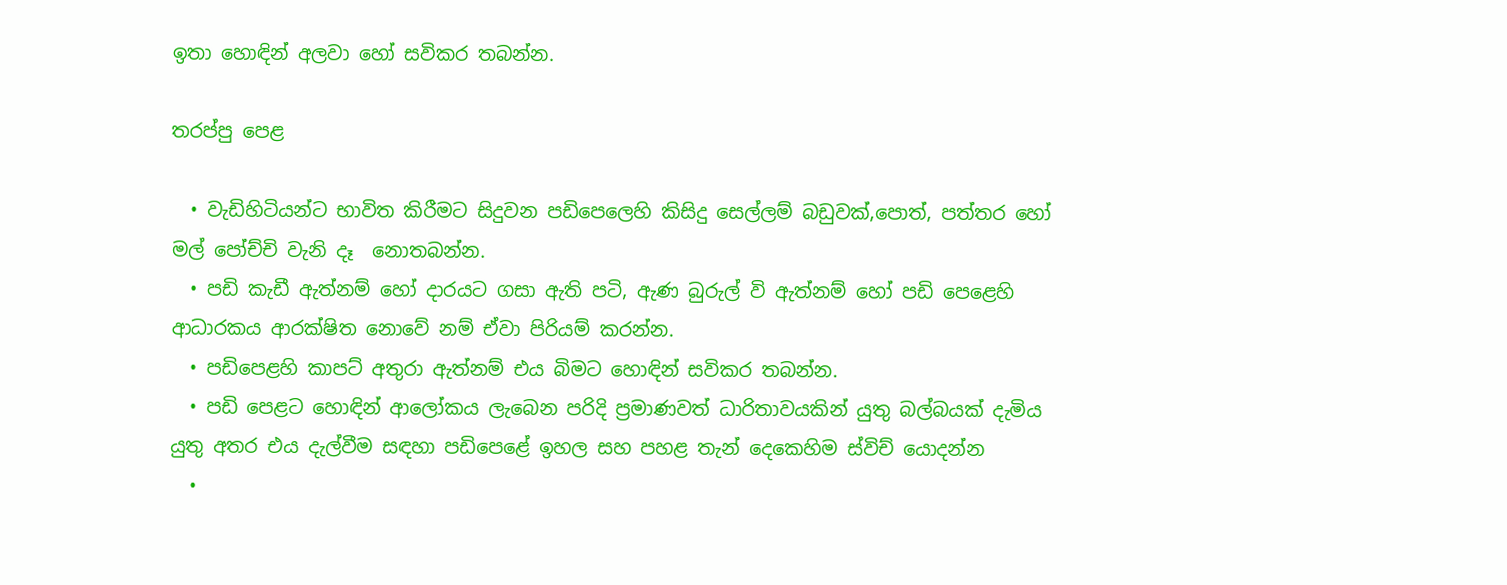ඉතා හොඳින් අලවා හෝ සවිකර තබන්න.

තරප්පු පෙළ

  • වැඩිහිටියන්ට භාවිත කිරීමට සිදුවන පඩිපෙලෙහි කිසිදු සෙල්ලම් බඩුවක්,පොත්, පත්තර හෝ මල් පෝච්චි වැනි දෑ  නොතබන්න.
  • පඩි කැඩී ඇත්නම් හෝ දාරයට ගසා ඇති පටි, ඇණ බුරුල් වි ඇත්නම් හෝ පඩි පෙළෙහි ආධාරකය ආරක්ෂිත නොවේ නම් ඒවා පිරියම් කරන්න.
  • පඩිපෙළහි කාපට් අතුරා ඇත්නම් එය බිමට හොඳින් සවිකර තබන්න.
  • පඩි පෙළට හොඳින් ආලෝකය ලැබෙන පරිදි ප්‍රමාණවත් ධාරිතාවයකින් යුතු බල්බයක් දැමිය යුතු අතර එය දැල්වීම සඳහා පඩිපෙළේ ඉහල සහ පහළ තැන් දෙකෙහිම ස්විච් යොදන්න
  •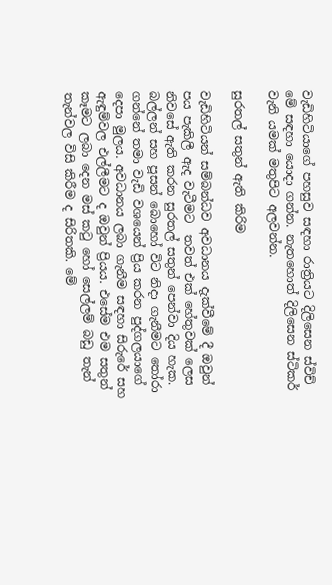වැඩිහිටියාගේ පහසුව සඳහා රාත්‍රියට දිලිසෙන ස්විච් මේ සඳහා යොදා ගන්න. නැතහොත් දිලිසෙන ස්ටිකර් වැනි යමක් මතුපිට අලවන්න.

සුරතල් සතුන් ඇති කිරිම

වැඩිහිටියන් සම්බන්ධව අවධානය දැක්වීමේ දී ඔවුන් පය පැකිලී ඇද වැටීමට  තවත් එක් හේතුවක් ලෙස  නිවසේ ඇති කරන සුරතල් සතුන් පෙන්වා දිය හැක. බල්ලන් සහ පූසන් බොහෝ විට නිදා ගැනීමට තෝරා ගන්නේ තමා වැඩි වශයෙන් ප්‍රිය කරන පුද්ගලයාගේ දෙපා මුලය. අවධානය ලබා ගැනීම සඳහා සිරුරේ සහ ඇඳුම්වල එල්ලීමට ද ඔවුන් ප්‍රියය. එසේම එම සතුන්  කෑමට ලබා දෙන මස් කටු හෝ සෙල්ලම් බඩු තැන් තැන්වල විසි කිරීම ද සිරිතකි. මේ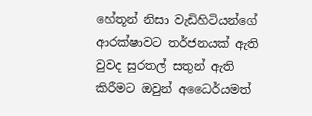හේතූන් නිසා වැඩිහිටියන්ගේ ආරක්ෂාවට තර්ජනයක් ඇති වුවද සුරතල් සතුන් ඇති කිරීම‍ට ඔවුන් අධෛර්යමත්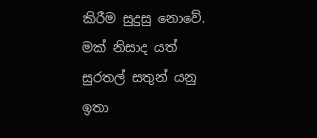කිරීම සුදුසු නොවේ. මක් නිසාද යත් සුරතල් සතුන් යනු ඉතා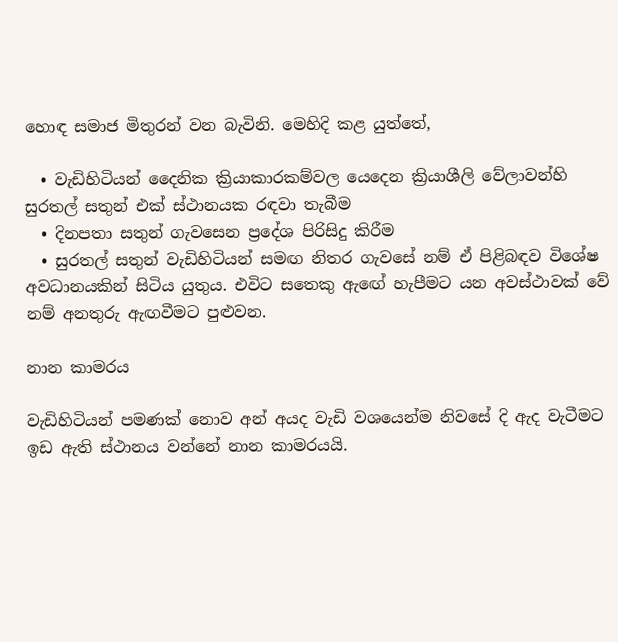හොඳ සමාජ මිතුරන් වන බැවිනි. මෙහිදි කළ යුත්තේ,

  • වැඩිහිටියන් දෛනික ක්‍රියාකාරකම්වල යෙදෙන ක්‍රියාශීලි වේලාවන්හි සුරතල් සතුන් එක් ස්ථානයක රඳවා තැබීම
  • දිනපතා සතුන් ගැවසෙන ප්‍රදේශ පිරිසිදු කිරීම
  • සුරතල් සතුන් වැඩිහිටියන් සමඟ නිතර ගැවසේ නම් ඒ පිළිබඳව විශේෂ අවධානයකින් සිටිය යුතුය. එවිට සතෙකු ඇඟේ හැපීමට යන අවස්ථාවක් වේ නම් අනතුරු ඇඟවීමට පුළුවන.

නාන කාමරය

වැඩිහිටියන් පමණක් නොව අන් අයද වැඩි වශයෙන්ම නිවසේ දි ඇද වැටීමට ඉඩ ඇති ස්ථානය වන්නේ නාන කාමරයයි.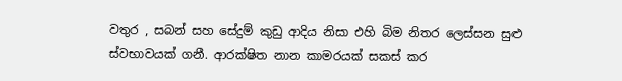වතුර , සබන් සහ සේදුම් කුඩු ආදිය නිසා එහි බිම නිතර ලෙස්සන සුළු ස්වභාවයක් ගනී. ආරක්ෂිත නාන කාමරයක් සකස් කර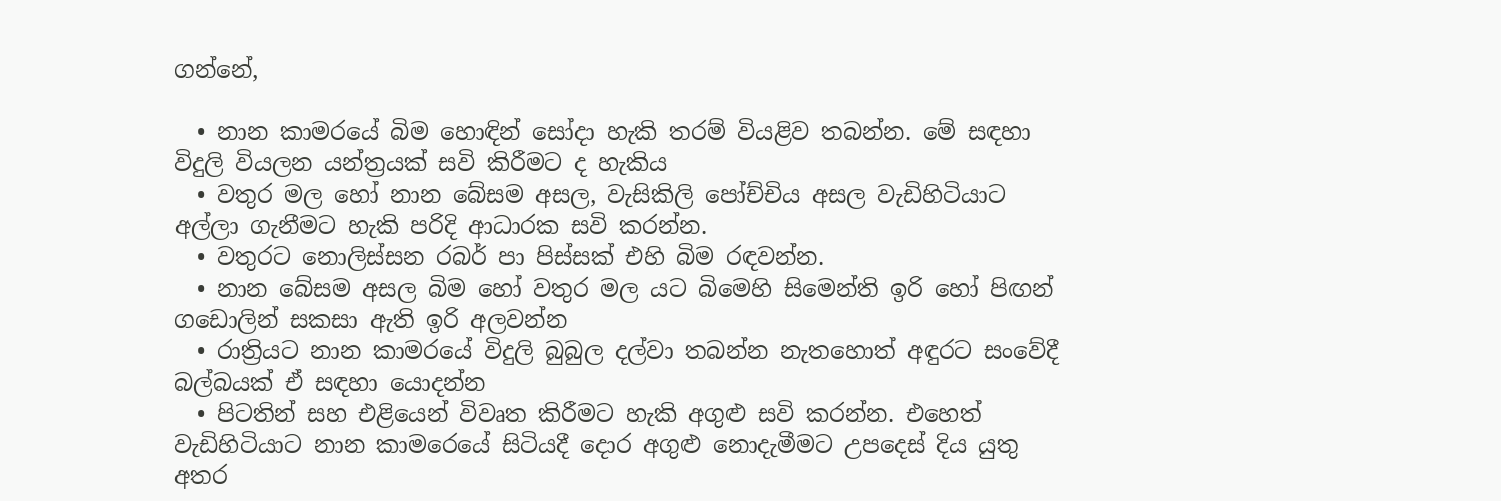ගන්නේ,

  • නාන කාමරයේ බිම හොඳින් සෝදා හැකි තරම් වියළිව තබන්න. මේ සඳහා විදුලි වියලන යන්ත්‍රයක් සවි කිරීමට ද හැකිය
  • වතුර මල හෝ නාන බේසම අසල, වැසිකිලි පෝච්චිය අසල වැඩිහිටියාට අල්ලා ගැනීමට හැකි පරිදි ආධාරක සවි කරන්න.
  • වතුරට නොලිස්සන රබර් පා පිස්සක් එහි බිම රඳවන්න.
  • නාන බේසම අසල බිම හෝ වතුර මල යට බිමෙහි සිමෙන්ති ඉරි හෝ පිඟන් ගඩොලින් සකසා ඇති ඉරි අලවන්න
  • රාත්‍රියට නාන කාමරයේ විදුලි බුබුල දල්වා තබන්න නැතහොත් අඳුරට සංවේදී බල්බයක් ඒ සඳහා යොදන්න
  • පිටතින් සහ එළියෙන් විවෘත කිරීමට හැකි අගුළු සවි කරන්න. එහෙත් වැඩිහිටියාට නාන කාමරෙයේ සිටියදී දොර අගුළු නොදැමීමට උපදෙස් දිය යුතු අතර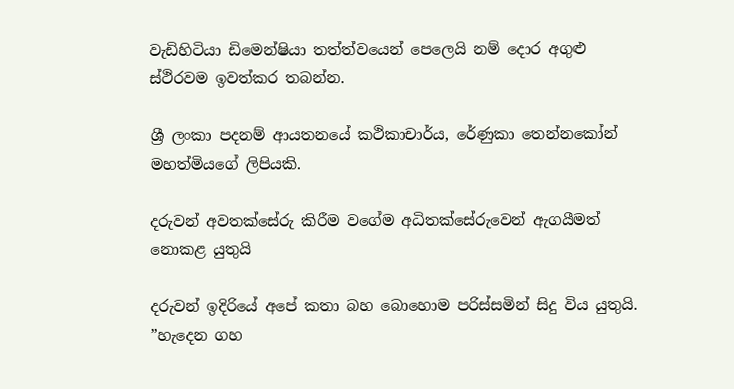වැඩිහිටියා ඩිමෙන්ෂියා තත්ත්වයෙන් පෙලෙයි නම් දොර අගුළු ස්ථිරවම ඉවත්කර තබන්න.

ශ්‍රී ලංකා පදනම් ආයතනයේ කථිකාචාර්ය, රේණුකා තෙන්නකෝන් මහත්මියගේ ලිපියකි.

දරුවන් අවතක්සේරු කිරීම වගේම අධිතක්සේරුවෙන් ඇගයීමත් නොකළ යුතුයි

දරුවන් ඉදිරියේ අපේ කතා බහ බොහොම පරිස්සමින් සිදු විය යුතුයි. ”හැදෙන ගහ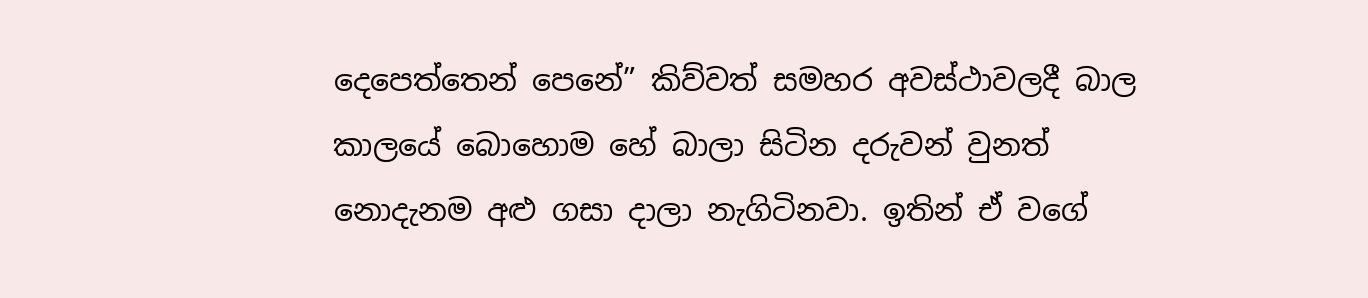දෙපෙත්තෙන් පෙනේ” කිව්වත් සමහර අවස්ථාවලදී බාල කාලයේ බොහොම හේ බාලා සිටින දරුවන් වුනත් නොදැනම අළු ගසා දාලා නැගිටිනවා. ඉතින් ඒ වගේ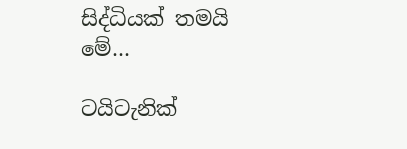සිද්ධියක් තමයි  මේ…

ටයිටැනික්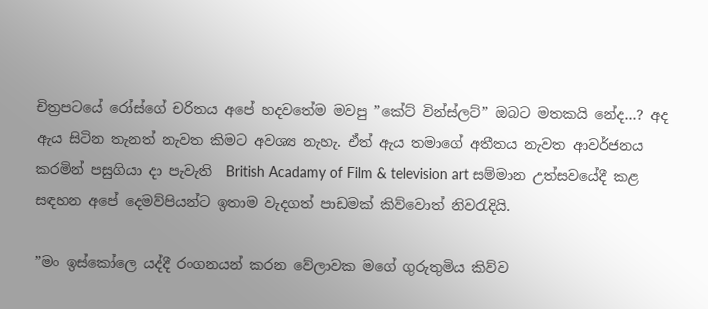චිත්‍රපටයේ රෝස්ගේ චරිතය අපේ හදවතේම මවපු ”කේට් වින්ස්ලට්” ඔබට මතකයි නේද…? අද ඇය සිටින තැනත් නැවත කිමට අවශ්‍ය නැහැ. ඒත් ඇය තමාගේ අතීතය නැවත ආවර්ජනය කරමින් පසුගියා දා පැවැති  British Acadamy of Film & television art සම්මාන උත්සවයේදී කළ සඳහන අපේ දෙමව්පියන්ට ඉතාම වැදගත් පාඩමක් කිව්වොත් නිවරැදියි.

”මං ඉස්කෝලෙ යද්දී රංගනයන් කරන වේලාවක මගේ ගුරුතුමිය කිව්ව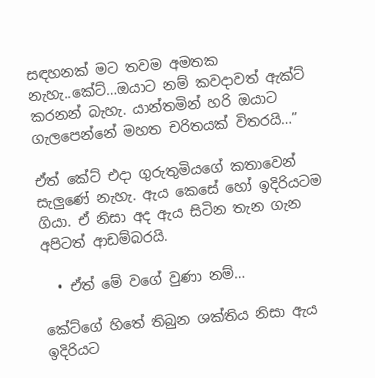සඳහනක් මට තවම අමතක නැහැ..කේට්…ඔයාට නම් කවදාවත් ඇක්ට් කරනන් බැහැ. යාන්තමින් හරි ඔයාට ගැලපෙන්නේ මහත චරිතයක් විතරයි…”

ඒත් කේට් එදා ගුරුතුමියගේ කතාවෙන් සැලුණේ නැහැ. ඇය කෙසේ හෝ ඉදිරියටම ගියා. ඒ නිසා අද ඇය සිටින තැන ගැන අපිටත් ආඩම්බරයි.

  • ඒත් මේ වගේ වුණා නම්…

කේට්ගේ හිතේ තිබුන ශක්තිය නිසා ඇය ඉදිරියට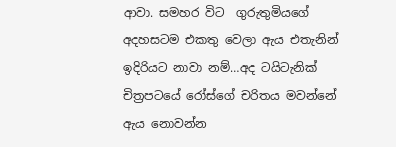ආවා. සමහර විට  ගුරුතුමියගේ අදහසටම එකතු වෙලා ඇය එතැනින් ඉදිරියට නාවා නම්…අද ටයිටැනික් චිත්‍රපටයේ රෝස්ගේ චරිතය මවන්නේ ඇය නොවන්න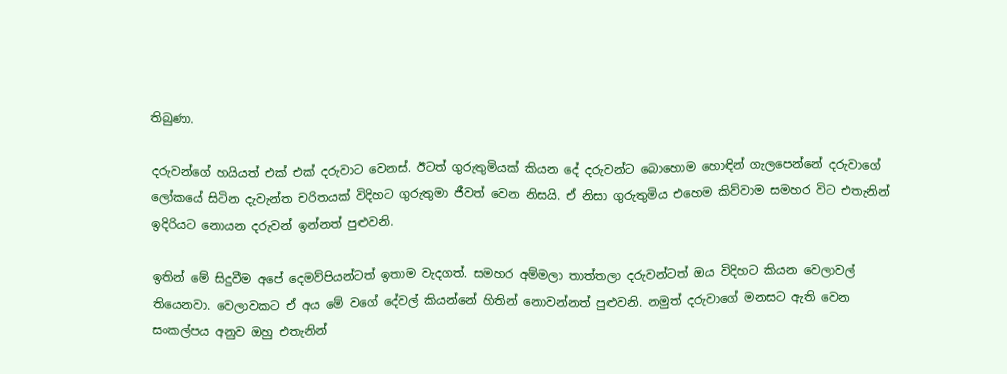තිබුණා.

දරුවන්ගේ හයියත් එක් එක් දරුවාට වෙනස්. ඊටත් ගුරුතුමියක් කියන දේ දරුවන්ට බොහොම හොඳින් ගැලපෙන්නේ දරුවාගේ ලෝකයේ සිටින දැවැන්ත චරිතයක් විදිහට ගුරුතුමා ජීවත් වෙන නිසයි. ඒ නිසා ගුරුතුමිය එහෙම කිව්වාම සමහර විට එතැනින් ඉදිරියට නොයන දරුවන් ඉන්නත් පුළුවනි.

ඉතින් මේ සිදුවීම අපේ දෙමව්පියන්ටත් ඉතාම වැදගත්. සමහර අම්මලා තාත්තලා දරුවන්ටත් ඔය විදිහට කියන වෙලාවල් තියෙනවා. වෙලාවකට ඒ අය මේ වගේ දේවල් කියන්නේ හිතින් නොවන්නත් පුළුවනි. නමුත් දරුවාගේ මනසට ඇති වෙන සංකල්පය අනුව ඔහු එතැනින්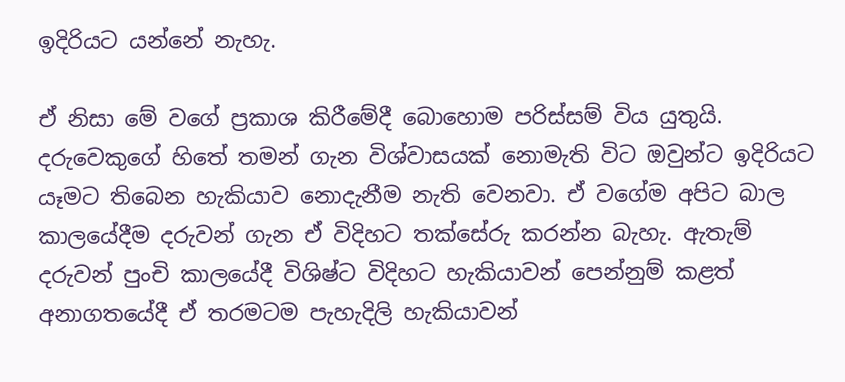ඉදිරියට යන්නේ නැහැ.

ඒ නිසා මේ වගේ ප්‍රකාශ කිරීමේදී බොහොම පරිස්සම් විය යුතුයි. දරුවෙකුගේ හිතේ තමන් ගැන විශ්වාසයක් නොමැති විට ඔවුන්ට ඉදිරියට යෑමට තිබෙන හැකියාව නොදැනීම නැති වෙනවා. ඒ වගේම අපිට බාල කාලයේදීම දරුවන් ගැන ඒ විදිහට තක්සේරු කරන්න බැහැ. ඇතැම් දරුවන් පුංචි කාලයේදී විශිෂ්ට විදිහට හැකියාවන් පෙන්නුම් කළත් අනාගතයේදී ඒ තරමටම පැහැදිලි හැකියාවන්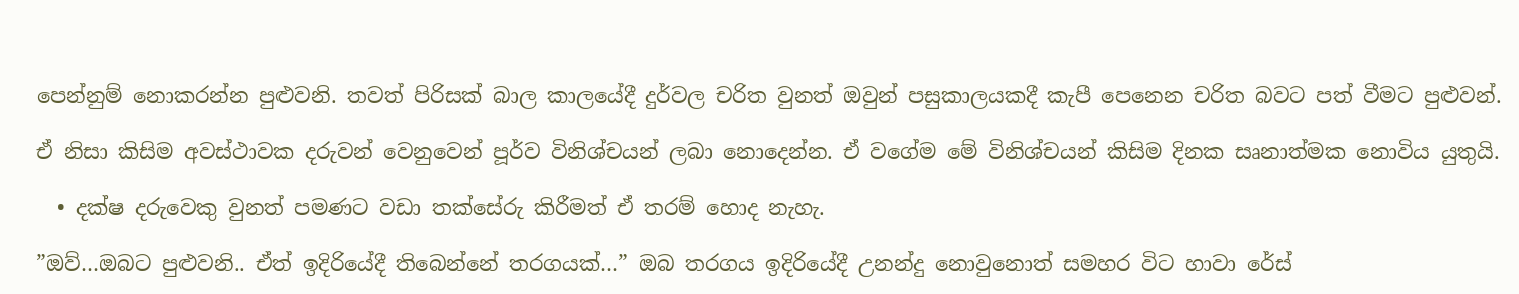පෙන්නුම් නොකරන්න පුළුවනි. තවත් පිරිසක් බාල කාලයේදී දුර්වල චරිත වුනත් ඔවුන් පසුකාලයකදී කැපී පෙනෙන චරිත බවට පත් වීමට පුළුවන්.

ඒ නිසා කිසිම අවස්ථාවක දරුවන් වෙනුවෙන් පූර්ව විනිශ්චයන් ලබා නොදෙන්න. ඒ වගේම මේ විනිශ්චයන් කිසිම දිනක සෘනාත්මක නොවිය යුතුයි.

  • දක්ෂ දරුවෙකු වුනත් පමණට වඩා තක්සේරු කිරීමත් ඒ තරම් හොද නැහැ.

”ඔව්…ඔබට පුළුවනි.. ඒත් ඉදිරියේදී තිබෙන්නේ තරගයක්…” ඔබ තරගය ඉදිරියේදී උනන්දු නොවුනොත් සමහර විට හාවා රේස්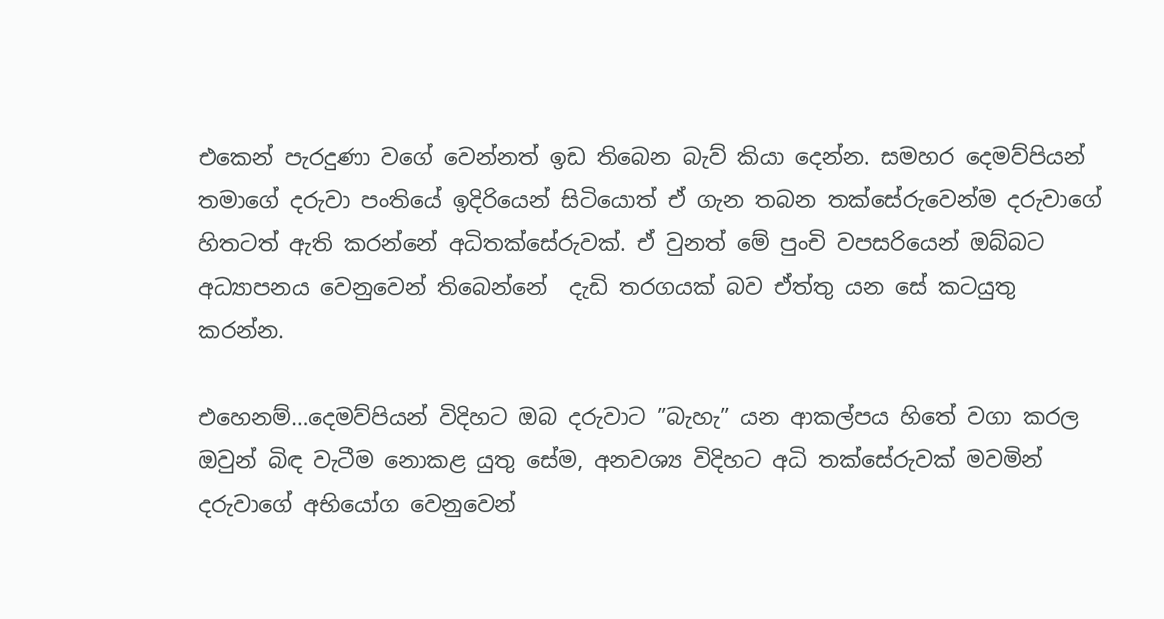එකෙන් පැරදුණා වගේ වෙන්නත් ඉඩ තිබෙන බැව් කියා දෙන්න. සමහර දෙමව්පියන් තමාගේ දරුවා පංතියේ ඉදිරියෙන් සිටියොත් ඒ ගැන තබන තක්සේරුවෙන්ම දරුවාගේ හිතටත් ඇති කරන්නේ අධිතක්සේරුවක්. ඒ වුනත් මේ පුංචි වපසරියෙන් ඔබ්බට අධ්‍යාපනය වෙනුවෙන් තිබෙන්නේ  දැඩි තරගයක් බව ඒත්තු යන සේ කටයුතු කරන්න.

එහෙනම්…දෙමව්පියන් විදිහට ඔබ දරුවාට ”බැහැ” යන ආකල්පය හිතේ වගා කරල ඔවුන් බිඳ වැටීම නොකළ යුතු සේම, අනවශ්‍ය විදිහට අධි තක්සේරුවක් මවමින් දරුවාගේ අභියෝග වෙනුවෙන්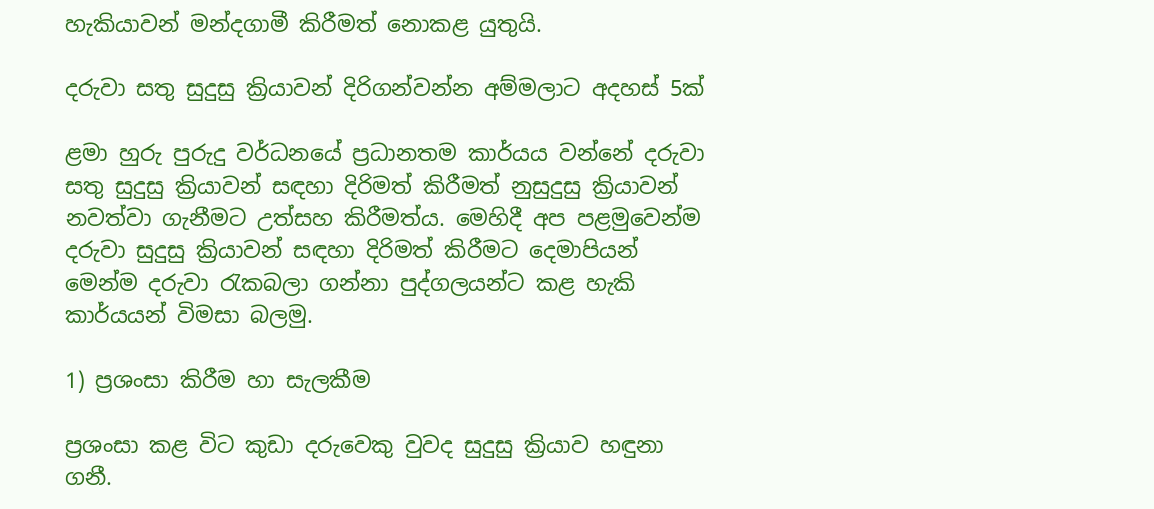හැකියාවන් මන්දගාමී කිරීමත් නොකළ යුතුයි.

දරුවා සතු සුදුසු ක්‍රියාවන් දිරිගන්වන්න අම්මලාට අදහස් 5ක්

ළමා හුරු පුරුදු වර්ධනයේ ප්‍රධානතම කාර්යය වන්නේ දරුවා සතු සුදුසු ක්‍රියාවන් සඳහා දිරිමත් කිරීමත් නුසුදුසු ක්‍රියාවන් නවත්වා ගැනීමට උත්සහ කිරීමත්ය. මෙහිදී අප පළමුවෙන්ම දරුවා සුදුසු ක්‍රියාවන් සඳහා දිරිමත් කිරීමට දෙමාපියන් මෙන්ම දරුවා රැකබලා ගන්නා පුද්ගලයන්ට කළ හැකි කාර්යයන් විමසා බලමු.

1) ප්‍රශංසා කිරීම හා සැලකීම

ප්‍රශංසා කළ විට කුඩා දරුවෙකු වුවද සුදුසු ක්‍රියාව හඳුනා ගනී.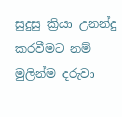සුදුසු ක්‍රියා උනන්දු කරවීමට නම් මුලින්ම දරුවා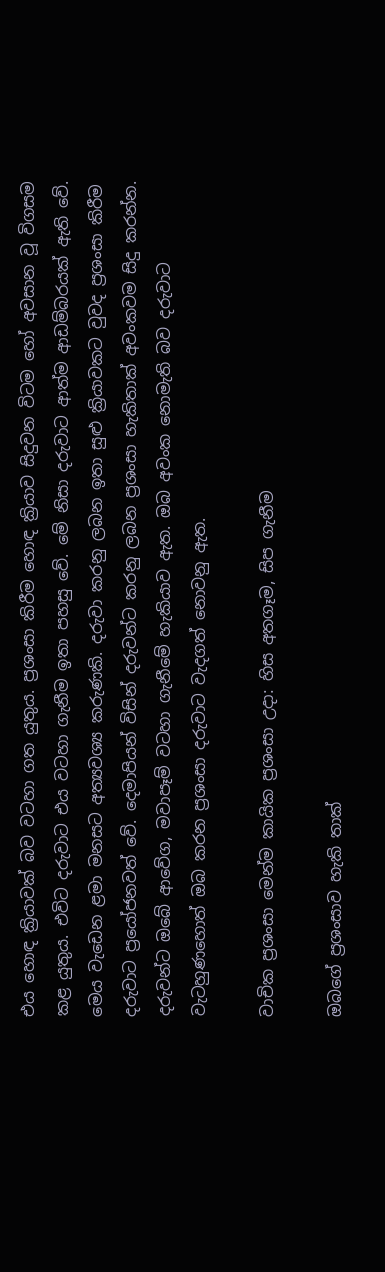එය හොඳ ක්‍රියාවක් බව වටහා ගත යුතුය. ප්‍රශංසා කිරීම හොඳ ක්‍රියාව සිදුවන විටම හෝ අවසාන වූ විගසම කළ යුතුය. එවිට දරුවාට එය වටහා ගැනීම ඉතා පහසු වේ. මේ නිසා දරුවාට ආත්ම ආඩම්බරයක් ඇති වේ. මෙය වැඩෙන ළමා මනසට අත්‍යවශ්‍ය කරුණකි. දරුවා කරනු ලබන ඉතා සුළු ක්‍රියාවකට වුවද ප්‍රශංසා කිරීම දරුවාට ප්‍රයෝජනවත් වේ. දෙමාපියන් විසින් දරුවන්ට කරනු ලබන ප්‍රශංසා හැකිතාක් අවංකවම සිදු කරන්න. දරුවන්ට ඔබේ ආවේග, මවාපෑම් වටහා ගැනීමේ හැකියාව ඇත. ඔබ අවංක නොමැති බව දරුවාට වැටහුණහොත් ඔබ කරන ප්‍රශංසා දරුවාට වැදගත් නොවනු ඇත.

වාචික ප්‍රශංසා මෙන්ම කායික ප්‍රශංසා උදා: හිස අතගෑම, සිප ගැනීම

ඔබගේ ප්‍රශංසාව හැකි තාක්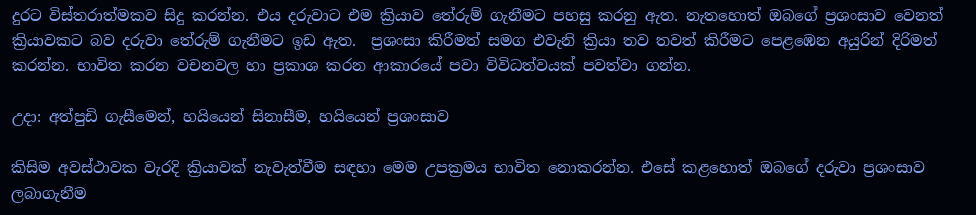දුරට විස්තරාත්මකව සිදු කරන්න. එය දරුවාට එම ක්‍රියාව තේරුම් ගැනීමට පහසු කරනු ඇත. නැතහොත් ඔබගේ ප්‍රශංසාව වෙනත් ක්‍රියාවකට බව දරුවා තේරුම් ගැනීමට ඉඩ ඇත.  ප්‍රශංසා කිරීමත් සමග එවැනි ක්‍රියා තව තවත් කිරීමට පෙළඹෙන අයුරින් දිරිමත් කරන්න. භාවිත කරන වචනවල හා ප්‍රකාශ කරන ආකාරයේ පවා විවිධත්වයක් පවත්වා ගන්න.

උදා: අත්පුඩි ගැසීමෙන්, හයියෙන් සිනාසීම, හයියෙන් ප්‍රශංසාව

කිසිම අවස්ථාවක වැරදි ක්‍රියාවක් නැවැත්වීම සඳහා මෙම උපක්‍රමය භාවිත නොකරන්න. එසේ කළහොත් ඔබගේ දරුවා ප්‍රශංසාව ලබාගැනීම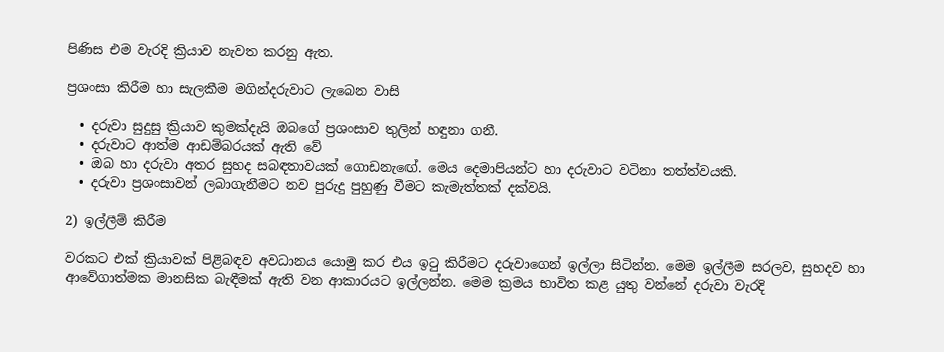පිණිස එම වැරදි ක්‍රියාව නැවත කරනු ඇත.

ප්‍රශංසා කිරීම හා සැලකීම මගින්දරුවාට ලැබෙන වාසි

  • දරුවා සුදුසු ක්‍රියාව කුමක්දැයි ඔබගේ ප්‍රශංසාව තුලින් හඳුනා ගනී.
  • දරුවාට ආත්ම ආඩම්බරයක් ඇති වේ
  • ඔබ හා දරුවා අතර සුහද සබඳතාවයක් ගොඩනැඟේ. මෙය දෙමාපියන්ට හා දරුවාට වටිනා තත්ත්වයකි.
  • දරුවා ප්‍රශංසාවන් ලබාගැනීමට නව පුරුදු පුහුණු වීමට කැමැත්තක් දක්වයි.

2) ඉල්ලීම් කිරීම

වරකට එක් ක්‍රියාවක් පිළිබඳව අවධානය යොමු කර එය ඉටු කිරීමට දරුවාගෙන් ඉල්ලා සිටින්න. මෙම ඉල්ලීම සරලව, සුහදව හා ආවේගාත්මක මානසික බැඳීමක් ඇති වන ආකාරයට ඉල්ලන්න. මෙම ක්‍රමය භාවිත කළ යුතු වන්නේ දරුවා වැරදි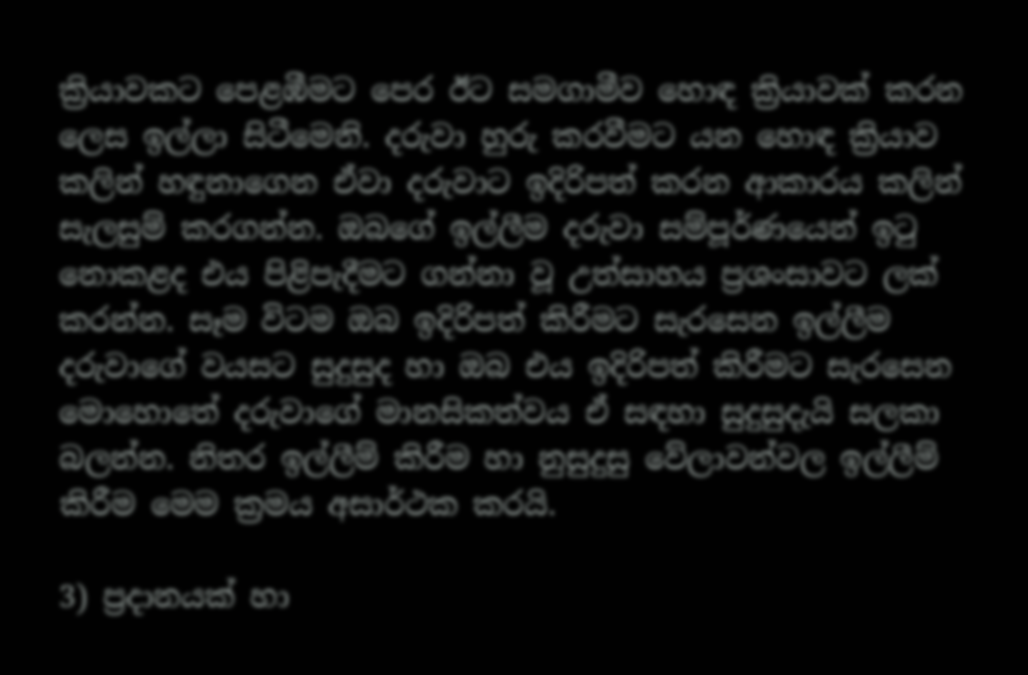ක්‍රියාවකට පෙළඹීමට පෙර ඊට සමගාමීව හොඳ ක්‍රියාවක් කරන ලෙස ඉල්ලා සිටීමෙනි. දරුවා හුරු කරවීමට යන හොඳ ක්‍රියාව කලින් හඳුනාගෙන ඒවා දරුවාට ඉදිරිපත් කරන ආකාරය කලින් සැලසුම් කරගන්න. ඔබගේ ඉල්ලීම දරුවා සම්පූර්ණයෙන් ඉටු නොකළද එය පිළිපැදීමට ගන්නා වූ උත්සාහය ප්‍රශංසාවට ලක් කරන්න. සෑම විටම ඔබ ඉදිරිපත් කිරීමට සැරසෙන ඉල්ලීම දරුවාගේ වයසට සුදුසුද හා ඔබ එය ඉදිරිපත් කිරීමට සැරසෙන මොහොතේ දරුවාගේ මානසිකත්වය ඒ සඳහා සුදුසුදැයි සලකා බලන්න. නිතර ඉල්ලීම් කිරීම හා නුසුදුසු වේලාවන්වල ඉල්ලීම් කිරීම මෙම ක්‍රමය අසාර්ථක කරයි.

3) ප්‍රදානයක් හා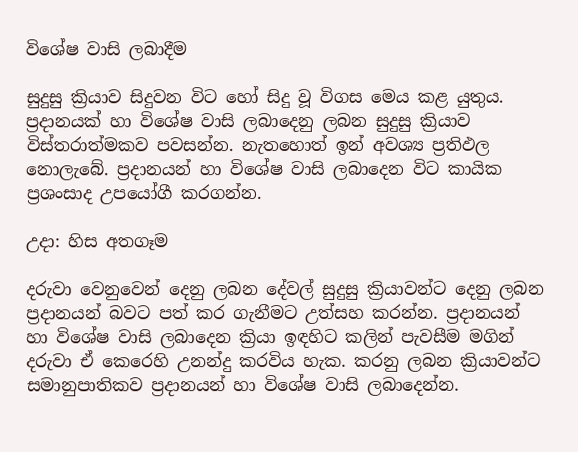විශේෂ වාසි ලබාදීම

සුදුසු ක්‍රියාව සිදුවන විට හෝ සිදු වූ විගස මෙය කළ යුතුය. ප්‍රදානයක් හා විශේෂ වාසි ලබාදෙනු ලබන සුදුසු ක්‍රියාව විස්තරාත්මකව පවසන්න. නැතහොත් ඉන් අවශ්‍ය ප්‍රතිඵල නොලැබේ. ප්‍රදානයන් හා විශේෂ වාසි ලබාදෙන විට කායික ප්‍රශංසාද උපයෝගී කරගන්න.

උදා: හිස අතගෑම

දරුවා වෙනුවෙන් දෙනු ලබන දේවල් සුදුසු ක්‍රියාවන්ට දෙනු ලබන ප්‍රදානයන් බවට පත් කර ගැනීමට උත්සහ කරන්න. ප්‍රදානයන් හා විශේෂ වාසි ලබාදෙන ක්‍රියා ඉඳහිට කලින් පැවසීම මගින් දරුවා ඒ කෙරෙහි උනන්දු කරවිය හැක. කරනු ලබන ක්‍රියාවන්ට සමානුපාතිකව ප්‍රදානයන් හා විශේෂ වාසි ලබාදෙන්න.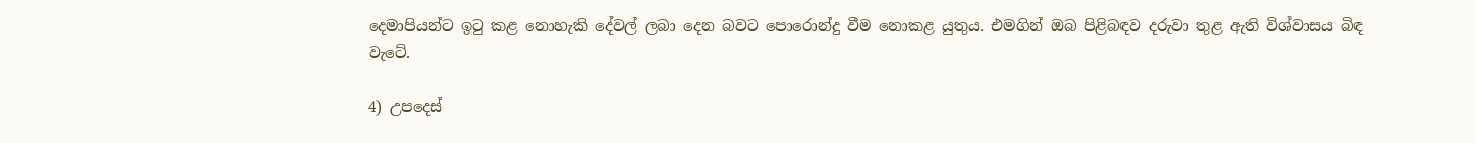දෙමාපියන්ට ඉටු කළ නොහැකි දේවල් ලබා දෙන බවට පොරොන්දු වීම නොකළ යුතුය. එමගින් ඔබ පිළිබඳව දරුවා තුළ ඇති විශ්වාසය බිඳ වැටේ.

4) උපදෙස්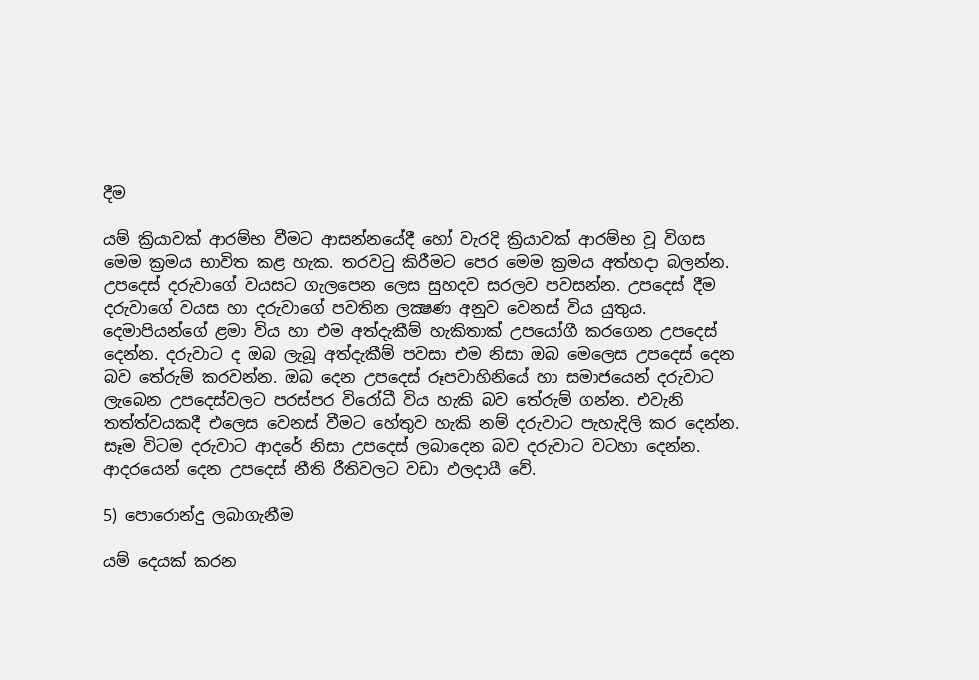දීම

යම් ක්‍රියාවක් ආරම්භ වීමට ආසන්නයේදී හෝ වැරදි ක්‍රියාවක් ආරම්භ වූ විගස මෙම ක්‍රමය භාවිත කළ හැක. තරවටු කිරීමට පෙර මෙම ක්‍රමය අත්හදා බලන්න. උපදෙස් දරුවාගේ වයසට ගැලපෙන ලෙස සුහදව සරලව පවසන්න. උපදෙස් දීම දරුවාගේ වයස හා දරුවාගේ පවතින ලක්‍ෂණ අනුව වෙනස් විය යුතුය. දෙමාපියන්ගේ ළමා විය හා එම අත්දැකීම් හැකිතාක් උපයෝගී කරගෙන උපදෙස් දෙන්න. දරුවාට ද ඔබ ලැබූ අත්දැකීම් පවසා එම නිසා ඔබ මෙලෙස උපදෙස් දෙන බව තේරුම් කරවන්න. ඔබ දෙන උපදෙස් රූපවාහිනියේ හා සමාජයෙන් දරුවාට ලැබෙන උපදෙස්වලට පරස්පර විරෝධී විය හැකි බව තේරුම් ගන්න. එවැනි තත්ත්වයකදී එලෙස වෙනස් වීමට හේතුව හැකි නම් දරුවාට පැහැදිලි කර දෙන්න. සෑම විටම දරුවාට ආදරේ නිසා උපදෙස් ලබාදෙන බව දරුවාට වටහා දෙන්න. ආදරයෙන් දෙන උපදෙස් නීති රීතිවලට වඩා ඵලදායී වේ.

5) පොරොන්දු ලබාගැනීම

යම් දෙයක් කරන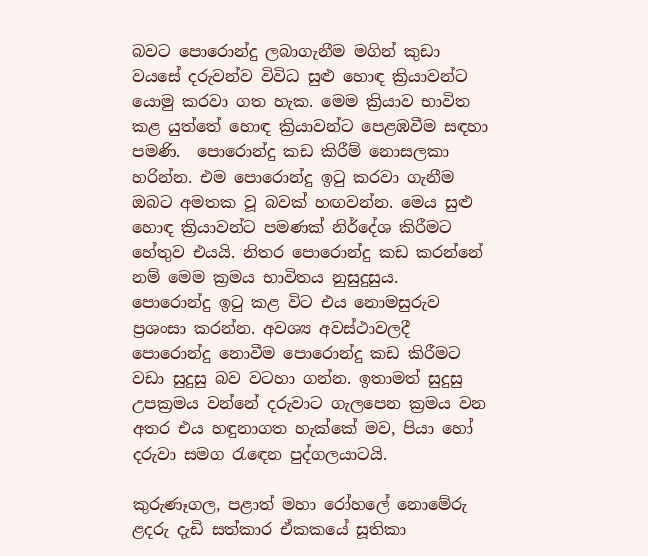බවට පොරොන්දු ලබාගැනීම මගින් කුඩා වයසේ දරුවන්ව විවිධ සුළු හොඳ ක්‍රියාවන්ට යොමු කරවා ගත හැක. මෙම ක්‍රියාව භාවිත කළ යුත්තේ හොඳ ක්‍රියාවන්ට පෙළඹවීම සඳහා පමණි.  පොරොන්දු කඩ කිරීම් නොසලකා හරින්න. එම පොරොන්දු ඉටු කරවා ගැනීම ඔබට අමතක වූ බවක් හඟවන්න. මෙය සුළු හොඳ ක්‍රියාවන්ට පමණක් නිර්දේශ කිරීමට හේතුව එයයි. නිතර පොරොන්දු කඩ කරන්නේ නම් මෙම ක්‍රමය භාවිතය නුසුදුසුය.  පොරොන්දු ඉටු කළ විට එය නොමසුරුව ප්‍රශංසා කරන්න. අවශ්‍ය අවස්ථාවලදී පොරොන්දු නොවීම පොරොන්දු කඩ කිරීමට වඩා සුදුසු බව වටහා ගන්න. ඉතාමත් සුදුසු උපක්‍රමය වන්නේ දරුවාට ගැලපෙන ක්‍රමය වන අතර එය හඳුනාගත හැක්කේ මව, පියා හෝ දරුවා සමග රැඳෙන පුද්ගලයාටයි.

කුරුණෑගල, පළාත් මහා රෝහලේ නොමේරු ළදරු දැඩි සත්කාර ඒකකයේ සූතිකා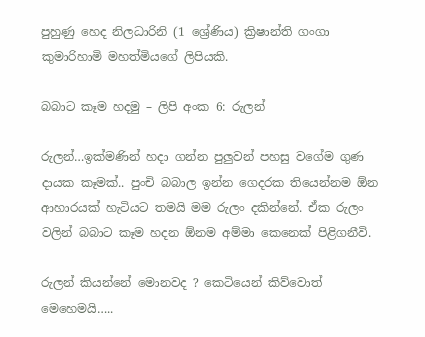පුහුණු හෙද නිලධාරිනි (1 ශ්‍රේණිය) ක්‍රිෂාන්ති ගංගා කුමාරිහාමි මහත්මියගේ ලිපියකි.

බබාට කෑම හදමු – ලිපි අංක 6: රුලන්

රුලන්…ඉක්මණින් හදා ගන්න පුලුවන් පහසු වගේම ගුණ දායක කෑමක්.. පුංචි බබාල ඉන්න ගෙදරක තියෙන්නම ඕන ආහාරයක් හැටියට තමයි මම රුලං දකින්නේ. ඒක රුලං වලින් බබාට කෑම හදන ඕනම අම්මා කෙනෙක් පිළිගනීවි.

රුලන් කියන්නේ මොනවද ? කෙටියෙන් කිව්වොත් මෙහෙමයි…..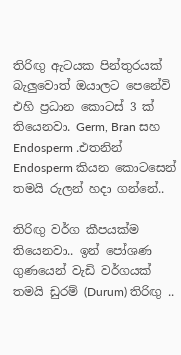තිරිඟු ඇටයක පින්තුරයක් බැලුවොත් ඔයාලට පෙනේවි එහි ප්‍රධාන කොටස් 3 ක් තියෙනවා. Germ, Bran සහ Endosperm .එතනින් Endosperm කියන කොටසෙන් තමයි රුලන් හදා ගන්නේ..

තිරිඟු වර්ග කීපයක්ම තියෙනවා.. ඉන් පෝශණ ගුණයෙන් වැඩි වර්ගයක් තමයි ඩුරම් (Durum) තිරිඟු ..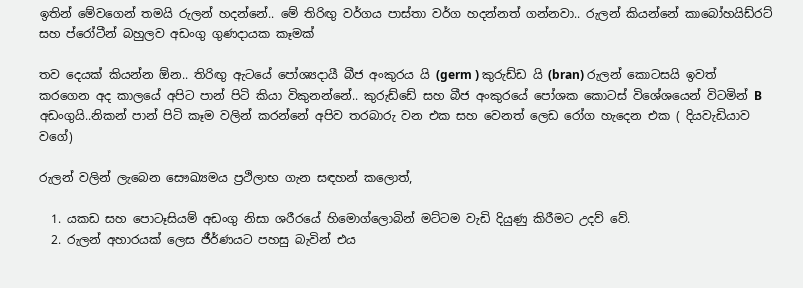ඉතින් මේවගෙන් තමයි රුලන් හදන්නේ.. මේ තිරිඟු වර්ගය පාස්තා වර්ග හදන්නත් ගන්නවා.. රුලන් කියන්නේ කාබෝහයිඩ්රට් සහ ප්රෝටීන් බහුලව අඩංගු ගුණදායක කෑමක්

තව දෙයක් කියන්න ඕන.. තිරිඟු ඇටයේ පෝශ්‍යදායී බීජ අංකුරය යි (germ ) කුරුඩ්ඩ යි (bran) රුලන් කොටසයි ඉවත් කරගෙන අද කාලයේ අපිට පාන් පිටි කියා විකුනන්නේ.. කුරුඩ්ඩේ සහ බීජ අංකුරයේ පෝශක කොටස් විශේශයෙන් විටමින් B අඩංගුයි..නිකන් පාන් පිටි කෑම වලින් කරන්නේ අපිව තරබාරු වන එක සහ වෙනත් ලෙඩ රෝග හැදෙන එක ( දියවැඩියාව වගේ)

රුලන් වලින් ලැබෙන සෞඛ්‍යමය ප්‍රථිලාභ ගැන සඳහන් කලොත්,

  1. යකඩ සහ පොටෑසියම් අඩංගු නිසා ශරීරයේ හිමොග්ලොබින් මට්ටම වැඩි දියුණු කිරීමට උදව් වේ.
  2. රුලන් අහාරයක් ලෙස ජීර්ණයට පහසු බැවින් එය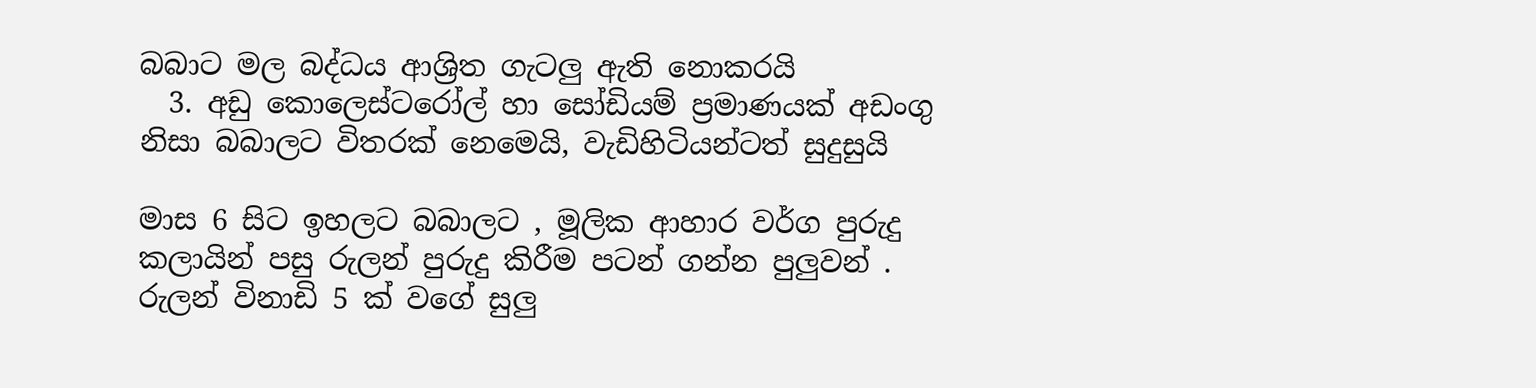බබාට මල බද්ධය ආශ්‍රිත ගැටලු ඇති නොකරයි
  3. අඩු කොලෙස්ටරෝල් හා සෝඩියම් ප්‍රමාණයක් අඩංගු නිසා බබාලට විතරක් නෙමෙයි, වැඩිහිටියන්ටත් සුදුසුයි

මාස 6 සිට ඉහලට බබාලට , මූලික ආහාර වර්ග පුරුදු කලායින් පසු රුලන් පුරුදු කිරීම පටන් ගන්න පුලුවන් . රුලන් විනාඩි 5 ක් වගේ සුලු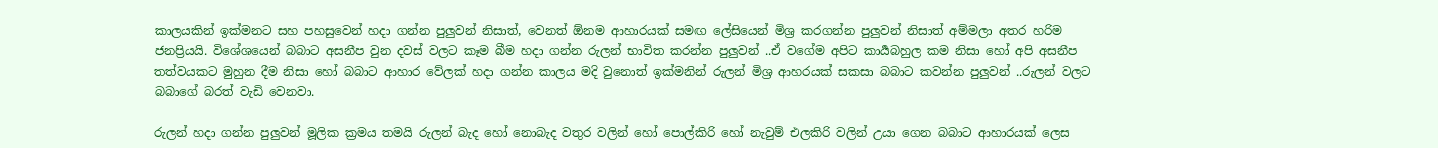කාලයකින් ඉක්මනට සහ පහසුවෙන් හදා ගන්න පුලුවන් නිසාත්, වෙනත් ඕනම ආහාරයක් සමඟ ලේසියෙන් මිශ්‍ර කරගන්න පුලුවන් නිසාත් අම්මලා අතර හරිම ජනප්‍රියයි. විශේශයෙන් බබාට අසනීප වුන දවස් වලට කෑම බීම හදා ගන්න රුලන් භාවිත කරන්න පුලුවන් ..ඒ වගේම අපිට කාර්‍යබහුල කම නිසා හෝ අපි අසනීප තත්වයකට මුහුන දීම නිසා හෝ බබාට ආහාර වේලක් හදා ගන්න කාලය මදි වුනොත් ඉක්මනින් රුලන් මිශ්‍ර ආහරයක් සකසා බබාට කවන්න පුලුවන් ..රුලන් වලට බබාගේ බරත් වැඩි වෙනවා.

රුලන් හදා ගන්න පුලුවන් මූලික ක්‍රමය තමයි රුලන් බැද හෝ නොබැද වතුර වලින් හෝ පොල්කිරි හෝ නැවුම් එලකිරි වලින් උයා ගෙන බබාට ආහාරයක් ලෙස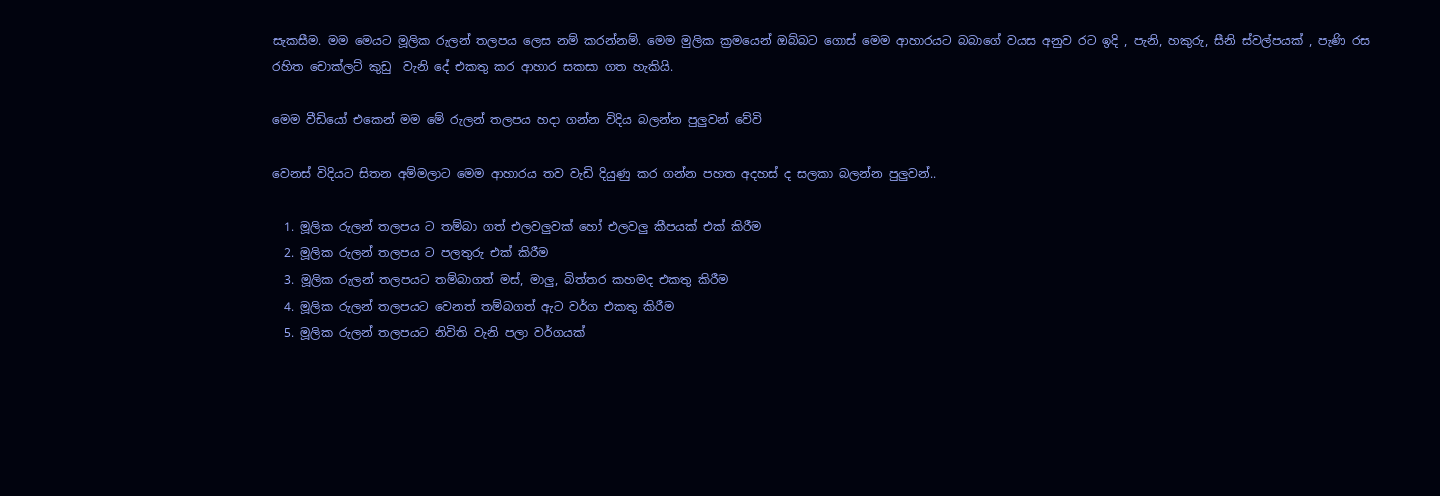සැකසීම. මම මෙයට මූලික රුලන් තලපය ලෙස නම් කරන්නම්. මෙම මුලික ක්‍රමයෙන් ඔබ්බට ගොස් මෙම ආහාරයට බබාගේ වයස අනුව රට ඉදි , පැනි, හකුරු, සීනි ස්වල්පයක් , පැණි රස රහිත චොක්ලට් කුඩු  වැනි දේ එකතු කර ආහාර සකසා ගත හැකියි.

මෙම වීඩියෝ එකෙන් මම මේ රුලන් තලපය හදා ගන්න විදිය බලන්න පුලුවන් වේවි

වෙනස් විදියට සිතන අම්මලාට මෙම ආහාරය තව වැඩි දියුණු කර ගන්න පහත අදහස් ද සලකා බලන්න පුලුවන්..

  1. මූලික රුලන් තලපය ට තම්බා ගත් එලවලුවක් හෝ එලවලු කීපයක් එක් කිරීම
  2. මූලික රුලන් තලපය ට පලතුරු එක් කිරීම
  3. මූලික රුලන් තලපයට තම්බාගත් මස්, මාලු, බිත්තර කහමද එකතු කිරීම
  4. මූලික රුලන් තලපයට වෙනත් තම්බගත් ඇට වර්ග එකතු කිරීම
  5. මූලික රුලන් තලපයට නිවිති වැනි පලා වර්ගයක්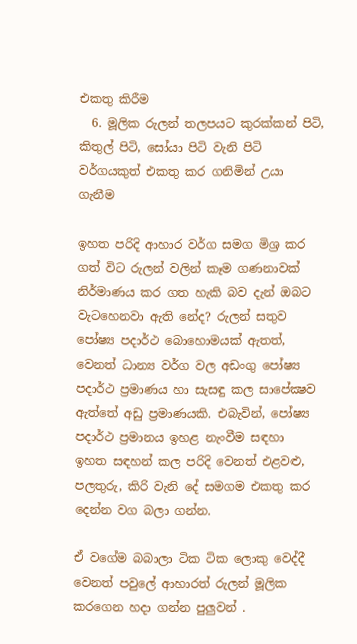එකතු කිරීම
  6. මූලික රුලන් තලපයට කුරක්කන් පිටි, කිතුල් පිටි, සෝයා පිටි වැනි පිටි වර්ගයකුත් එකතු කර ගනිමින් උයා ගැනීම

ඉහත පරිදි ආහාර වර්ග සමග මිශ්‍ර කර ගත් විට රුලන් වලින් කෑම ගණනාවක් නිර්මාණය කර ගත හැකි බව දැන් ඔබට වැටහෙනවා ඇති නේද? රුලන් සතුව පෝෂ්‍ය පදාර්ථ බොහොමයක් ඇතත්, වෙනත් ධාන්‍ය වර්ග වල අඩංගු පෝෂ්‍ය පදාර්ථ ප්‍රමාණය හා සැසඳු කල සාපේක්‍ෂව ඇත්තේ අඩු ප්‍රමාණයකි. එබැවින්, පෝෂ්‍ය පදාර්ථ ප්‍රමානය ඉහළ නැංවීම සඳහා  ඉහත සඳහන් කල පරිදි වෙනත් එළවළු, පලතුරු, කිරි වැනි දේ සමගම එකතු කර දෙන්න වග බලා ගන්න.

ඒ වගේම බබාලා ටික ටික ලොකු වෙද්දී වෙනත් පවුලේ ආහාරත් රුලන් මූලික කරගෙන හදා ගන්න පුලුවන් .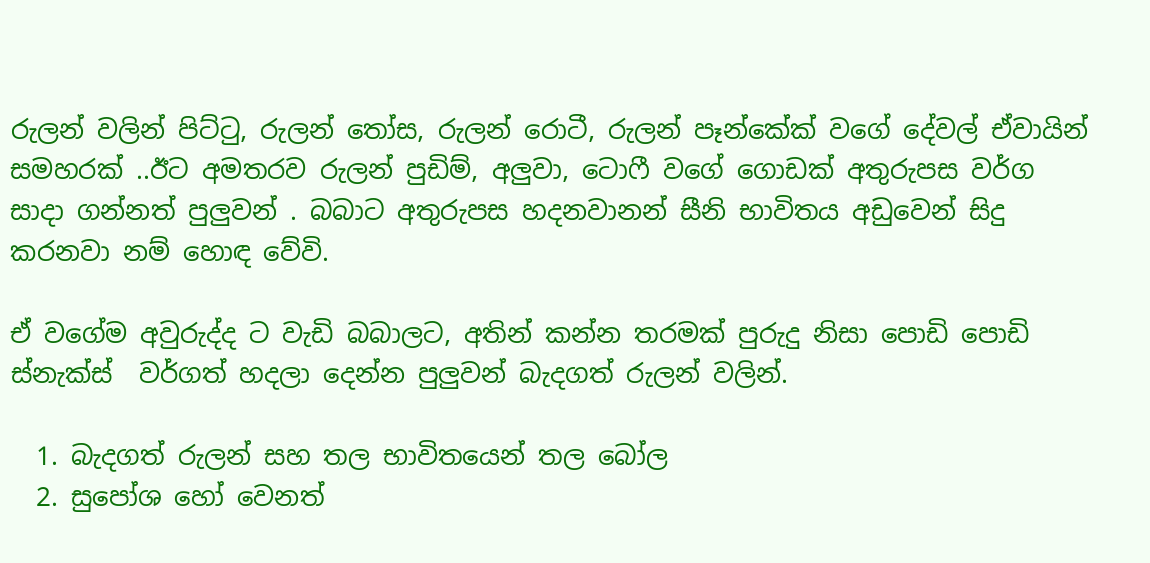රුලන් වලින් පිට්ටු, රුලන් තෝස, රුලන් රොටී, රුලන් පෑන්කේක් වගේ දේවල් ඒවායින් සමහරක් ..ඊට අමතරව රුලන් පුඩිම්, අලුවා, ටොෆී වගේ ගොඩක් අතුරුපස වර්ග සාදා ගන්නත් පුලුවන් . බබාට අතුරුපස හදනවානන් සීනි භාවිතය අඩුවෙන් සිදු කරනවා නම් හොඳ වේවි.

ඒ වගේම අවුරුද්ද ට වැඩි බබාලට, අතින් කන්න තරමක් පුරුදු නිසා පොඩි පොඩි ස්නැක්ස්  වර්ගත් හදලා දෙන්න පුලුවන් බැදගත් රුලන් වලින්.

  1. බැදගත් රුලන් සහ තල භාවිතයෙන් තල බෝල
  2. සුපෝශ හෝ වෙනත්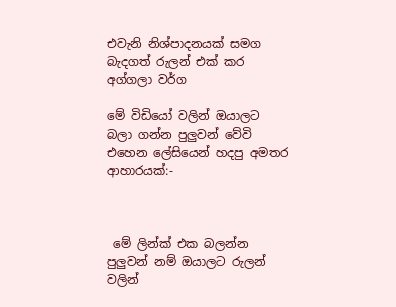එවැනි නිශ්පාදනයක් සමග බැදගත් රුලන් එක් කර අග්ගලා වර්ග

මේ විඩියෝ වලින් ඔයාලට බලා ගන්න පුලුවන් වේවි එහෙන ලේසියෙන් හදපු අමතර ආහාරයක්:-



 මේ ලින්ක් එක බලන්න පුලුවන් නම් ඔයාලට රුලන් වලින්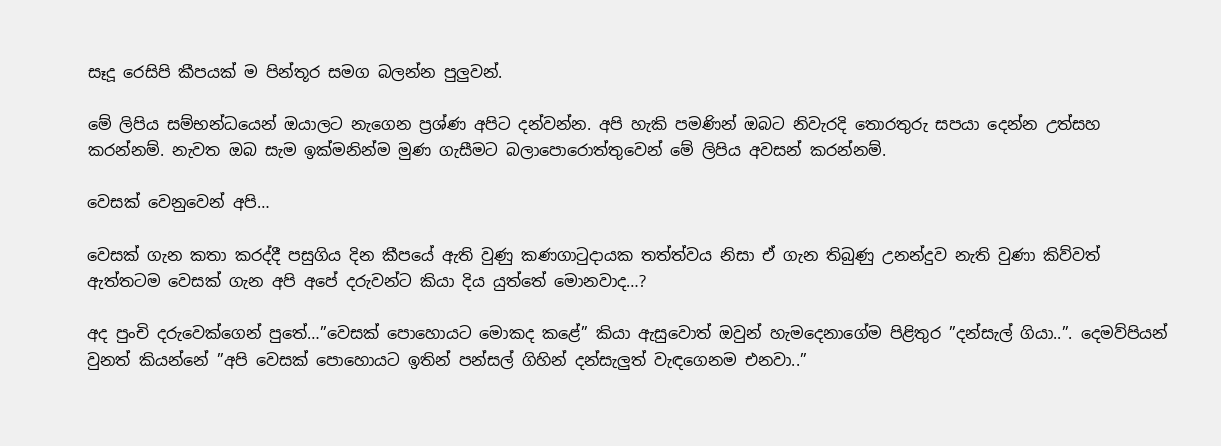සෑදූ රෙසිපි කීපයක් ම පින්තූර සමග බලන්න පුලුවන්.

මේ ලිපිය සම්භන්ධයෙන් ඔයාලට නැගෙන ප්‍රශ්ණ අපිට දන්වන්න. අපි හැකි පමණින් ඔබට නිවැරදි තොරතුරු සපයා දෙන්න උත්සහ කරන්නම්. නැවත ඔබ සැම ඉක්මනින්ම මුණ ගැසීමට බලාපොරොත්තුවෙන් මේ ලිපිය අවසන් කරන්නම්.

වෙසක් වෙනුවෙන් අපි…

වෙසක් ගැන කතා කරද්දී පසුගිය දින කීපයේ ඇති වුණු කණගාටුදායක තත්ත්වය නිසා ඒ ගැන තිබුණු උනන්දුව නැති වුණා කිව්වත් ඇත්තටම වෙසක් ගැන අපි අපේ දරුවන්ට කියා දිය යුත්තේ මොනවාද…?

අද පුංචි දරුවෙක්ගෙන් පුතේ…”වෙසක් පොහොයට මොකද කළේ” කියා ඇසුවොත් ඔවුන් හැමදෙනාගේම පිළිතුර ”දන්සැල් ගියා..”. දෙමව්පියන් වුනත් කියන්නේ ”අපි වෙසක් පොහොයට ඉතින් පන්සල් ගිහින් දන්සැලුත් වැඳගෙනම එනවා..”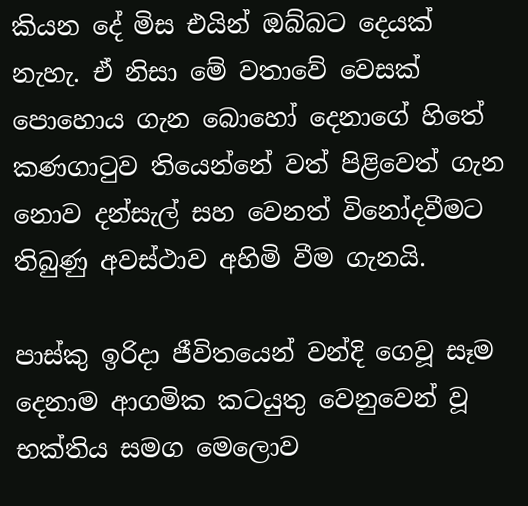කියන දේ මිස එයින් ඔබ්බට දෙයක් නැහැ. ඒ නිසා මේ වතාවේ වෙසක් පොහොය ගැන බොහෝ දෙනාගේ හිතේ කණගාටුව තියෙන්නේ වත් පිළිවෙත් ගැන නොව දන්සැල් සහ වෙනත් විනෝදවීමට තිබුණු අවස්ථාව අහිමි වීම ගැනයි.

පාස්කු ඉරිදා ජීවිතයෙන් වන්දි ගෙවූ සෑම දෙනාම ආගමික කටයුතු වෙනුවෙන් වූ භක්තිය සමග මෙලොව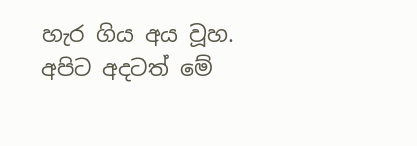හැර ගිය අය වූහ. අපිට අදටත් මේ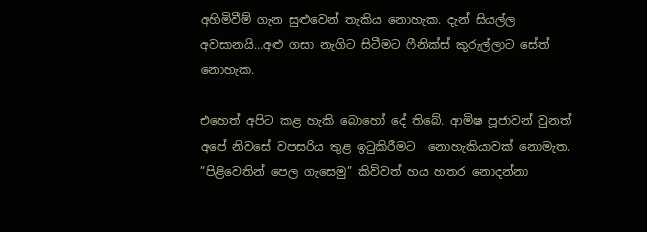අහිමිවීම් ගැන සුළුවෙන් තැකිය නොහැක. දැන් සියල්ල අවසානයි…අළු ගසා නැගිට සිටීමට ෆීනික්ස් කුරුල්ලාට සේත් නොහැක.

එහෙත් අපිට කළ හැකි බොහෝ දේ තිබේ. ආමිෂ පූජාවන් වුනත් අපේ නිවසේ වපසරිය තුළ ඉටුකිරීමට  නොහැකියාවක් නොමැත. ”පිළිවෙතින් පෙල ගැසෙමු” කිව්වත් හය හතර නොදන්නා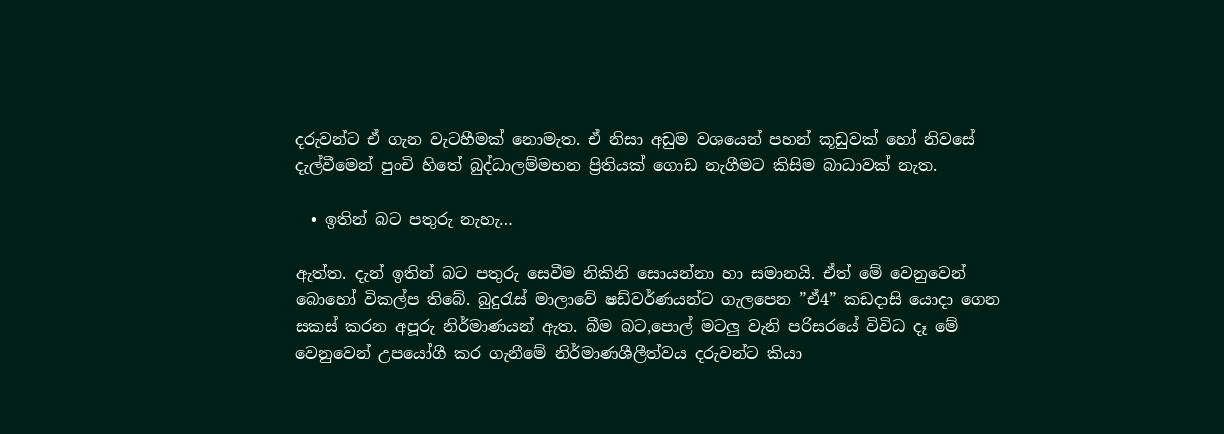දරුවන්ට ඒ ගැන වැටහීමක් නොමැත. ඒ නිසා අඩුම වශයෙන් පහන් කූඩුවක් හෝ නිවසේ දැල්වීමෙන් පුංචි හිතේ බුද්ධාලම්මභන ප්‍රිතියක් ගොඩ නැගීමට කිසිම බාධාවක් නැත.

  • ඉතින් බට පතුරු නැහැ…

ඇත්ත. දැන් ඉතින් බට පතුරු සෙවීම නිකිනි සොයන්නා හා සමානයි. ඒත් මේ වෙනුවෙන් බොහෝ විකල්ප තිබේ. බුදුරැස් මාලාවේ ෂඩ්වර්ණයන්ට ගැලපෙන ”ඒ4” කඩදාසි යොදා ගෙන සකස් කරන අපූරු නිර්මාණයන් ඇත. බීම බට,පොල් මටලු වැනි පරිසරයේ විවිධ දෑ මේ වෙනුවෙන් උපයෝගී කර ගැනීමේ නිර්මාණශීලීත්වය දරුවන්ට කියා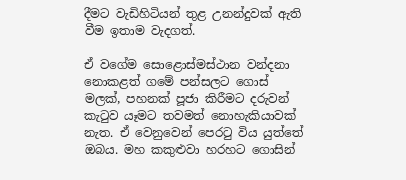දීමට වැඩිහිටියන් තුළ උනන්දුවක් ඇති වීම ඉතාම වැදගත්.

ඒ වගේම සොළොස්මස්ථාන වන්දනා නොකළත් ගමේ පන්සලට ගොස් මලක්, පහනක් පූජා කිරීමට දරුවන් කැටුව යෑමට තවමත් නොහැකියාවක් නැත. ඒ වෙනුවෙන් පෙරටු විය යුත්තේ ඔබය. මහ කකුළුවා හරහට ගොසින්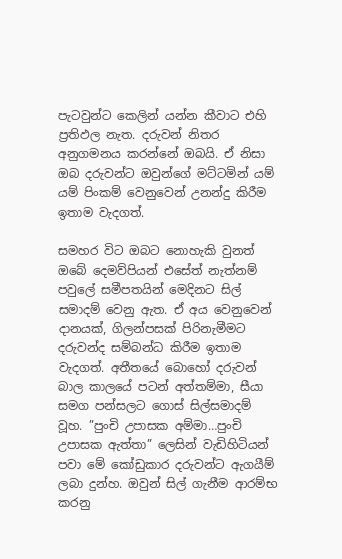පැටවුන්ට කෙලින් යන්න කීවාට එහි ප්‍රතිඵල නැත. දරුවන් නිතර අනුගමනය කරන්නේ ඔබයි. ඒ නිසා ඔබ දරුවන්ට ඔවුන්ගේ මට්ටමින් යම් යම් පිංකම් වෙනුවෙන් උනන්දු කිරීම ඉතාම වැදගත්.

සමහර විට ඔබට නොහැකි වුනත් ඔබේ දෙමව්පියන් එසේත් නැත්නම් පවුලේ සමීපතයින් මෙදිනට සිල් සමාදම් වෙනු ඇත. ඒ අය වෙනුවෙන් දානයක්, ගිලන්පසක් පිරිනැමීමට දරුවන්ද සම්බන්ධ කිරීම ඉතාම වැදගත්. අතීතයේ බොහෝ දරුවන් බාල කාලයේ පටන් අත්තම්මා, සීයා සමග පන්සලට ගොස් සිල්සමාදම් වූහ. ”පුංචි උපාසක අම්මා…පුංචි උපාසක ඇත්තා” ලෙසින් වැඩිහිටියන් පවා මේ කෝඩුකාර දරුවන්ට ඇගයීම් ලබා දුන්හ. ඔවුන් සිල් ගැනීම ආරම්භ කරනු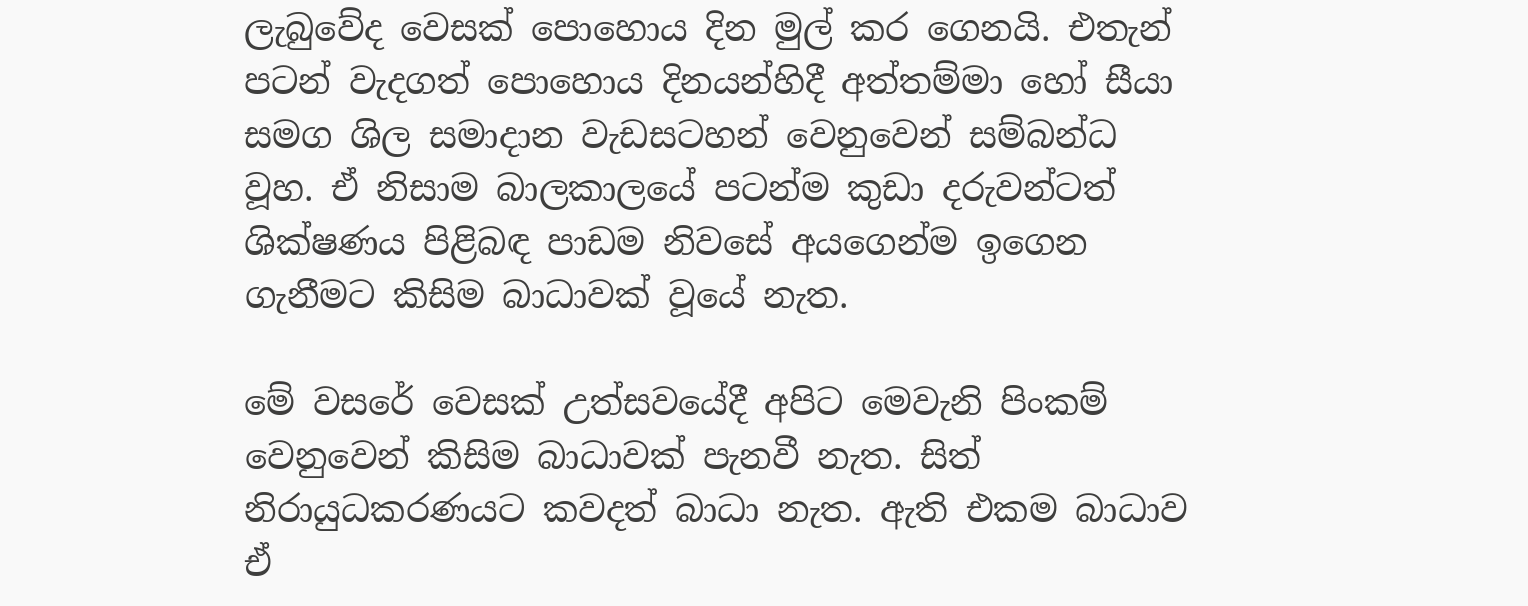ලැබුවේද වෙසක් පොහොය දින මුල් කර ගෙනයි. එතැන් පටන් වැදගත් පොහොය දිනයන්හිදී අත්තම්මා හෝ සීයා සමග ශිල සමාදාන වැඩසටහන් වෙනුවෙන් සම්බන්ධ වූහ. ඒ නිසාම බාලකාලයේ පටන්ම කුඩා දරුවන්ටත් ශික්ෂණය පිළිබඳ පාඩම නිවසේ අයගෙන්ම ඉගෙන ගැනීමට කිසිම බාධාවක් වූයේ නැත.

මේ වසරේ වෙසක් උත්සවයේදී අපිට මෙවැනි පිංකම් වෙනුවෙන් කිසිම බාධාවක් පැනවී නැත. සිත් නිරායුධකරණයට කවදත් බාධා නැත. ඇති එකම බාධාව ඒ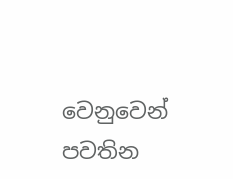වෙනුවෙන් පවතින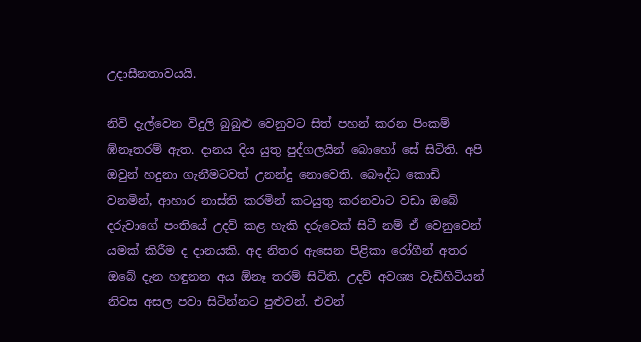උදාසීනතාවයයි.

නිවි දැල්වෙන විදුලි බුබුළු වෙනුවට සිත් පහන් කරන පිංකම් ඹ්නෑතරම් ඇත. දානය දිය යුතු පුද්ගලයින් බොහෝ සේ සිටිති. අපි ඔවුන් හදුනා ගැනීමටවත් උනන්දු නොවෙති. බෞද්ධ කොඩි වනමින්, ආහාර නාස්ති කරමින් කටයුතු කරනවාට වඩා ඔබේ දරුවාගේ පංතියේ උදව් කළ හැකි දරුවෙක් සිටී නම් ඒ වෙනුවෙන් යමක් කිරීම ද දානයකි. අද නිතර ඇසෙන පිළිකා රෝගීන් අතර ඔබේ දැන හඳුනන අය ඕනෑ තරම් සිටිති. උදව් අවශ්‍ය වැඩිහිටියන් නිවස අසල පවා සිටින්නට පුළුවන්. එවන්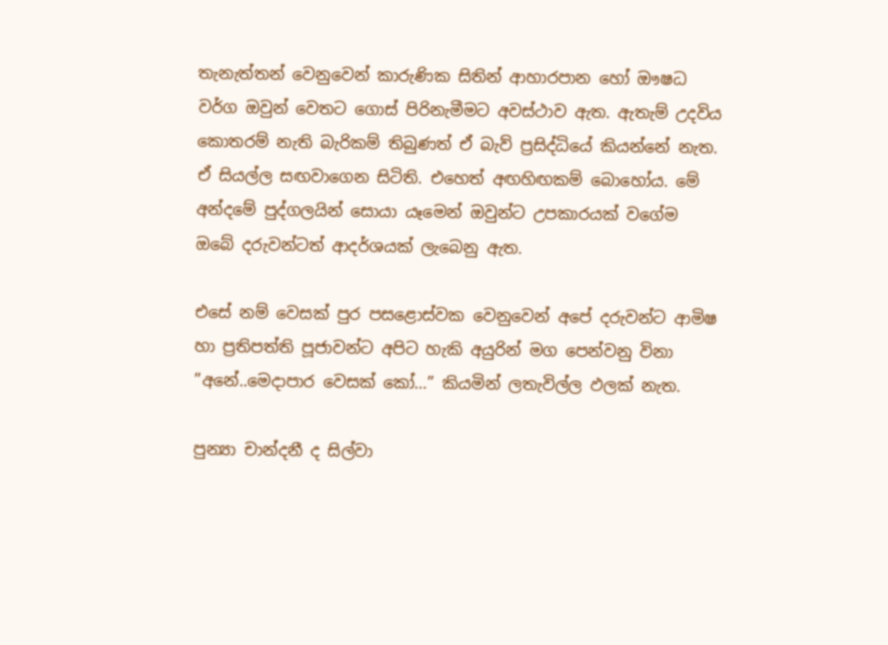තැනැත්තන් වෙනුවෙන් කාරුණික සිතින් ආහාරපාන හෝ ඖෂධ වර්ග ඔවුන් වෙතට ගොස් පිරිනැමීමට අවස්ථාව ඇත. ඇතැම් උදවිය කොතරම් නැති බැරිකම් තිබුණත් ඒ බැව් ප්‍රසිද්ධියේ කියන්නේ නැත. ඒ සියල්ල සඟවාගෙන සිටිති. එහෙත් අඟහිඟකම් බොහෝය. මේ අන්දමේ පුද්ගලයින් සොයා යෑමෙන් ඔවුන්ට උපකාරයක් වගේම ඔබේ දරුවන්ටත් ආදර්ශයක් ලැබෙනු ඇත.

එසේ නම් වෙසක් පුර පසළොස්වක වෙනුවෙන් අපේ දරුවන්ට ආමිෂ හා ප්‍රතිපත්ති පූජාවන්ට අපිට හැකි අයුරින් මග පෙන්වනු විනා ”අනේ..මෙදාපාර වෙසක් කෝ…” කියමින් ලතැවිල්ල ඵලක් නැත.

පුන්‍යා චාන්දනී ද සිල්වා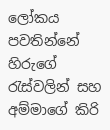ලෝකය පවතින්නේ හිරුගේ රැස්වලින් සහ අම්මාගේ කිරි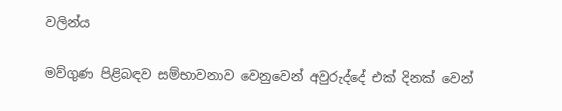වලින්ය

මව්ගුණ පිළිබඳව සම්භාවනාව වෙනුවෙන් අවුරුද්දේ එක් දිනක් වෙන්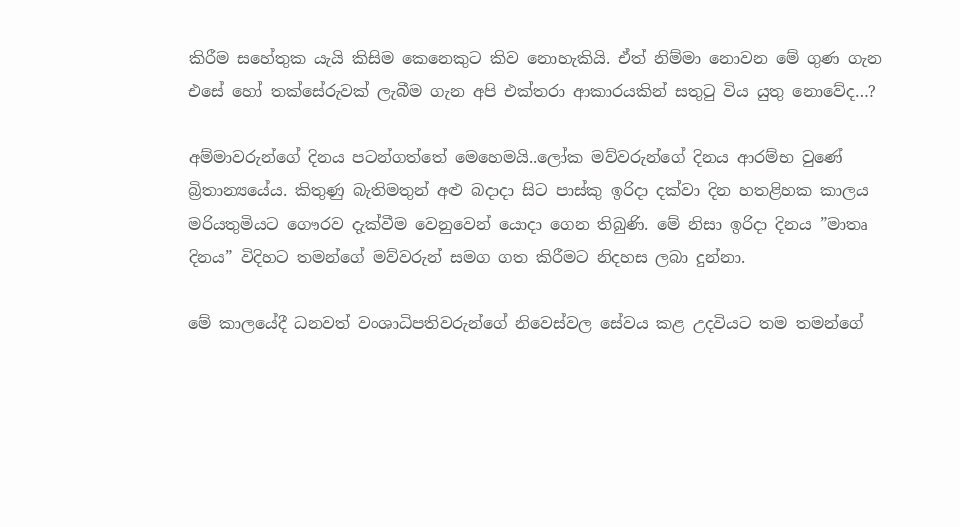කිරීම සහේතුක යැයි කිසිම කෙනෙකුට කිව නොහැකියි. ඒත් නිම්මා නොවන මේ ගුණ ගැන එසේ හෝ තක්සේරුවක් ලැබීම ගැන අපි එක්තරා ආකාරයකින් සතුටු විය යුතු නොවේද…?

අම්මාවරුන්ගේ දිනය පටන්ගත්තේ මෙහෙමයි..ලෝක මව්වරුන්ගේ දිනය ආරම්භ වුණේ බ්‍රිතාන්‍යයේය. කිතුණු බැතිමතුන් අළු බදාදා සිට පාස්කු ඉරිදා දක්වා දින හතළිහක කාලය මරියතුමියට ගෞරව දැක්වීම වෙනුවෙන් යොදා ගෙන තිබුණි. මේ නිසා ඉරිදා දිනය ”මාතෘ දිනය” විදිහට තමන්ගේ මව්වරුන් සමග ගත කිරීමට නිදහස ලබා දුන්නා.

මේ කාලයේදී ධනවත් වංශාධිපතිවරුන්ගේ නිවෙස්වල සේවය කළ උදවියට තම තමන්ගේ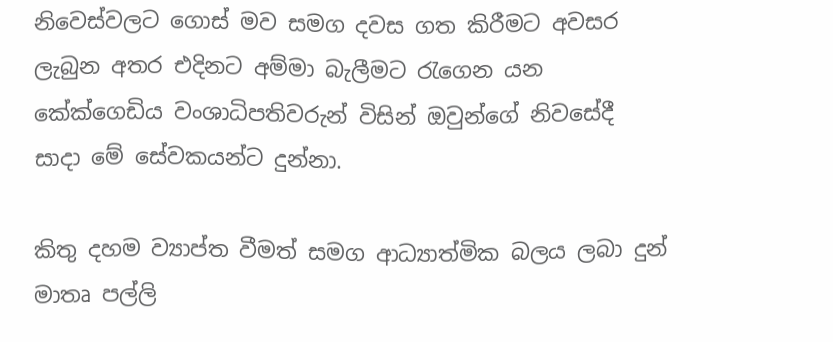නිවෙස්වලට ගොස් මව සමග දවස ගත කිරීමට අවසර ලැබුන අතර එදිනට අම්මා බැලීමට රැගෙන යන කේක්ගෙඩිය වංශාධිපතිවරුන් විසින් ඔවුන්ගේ නිවසේදී සාදා මේ සේවකයන්ට දුන්නා.

කිතු දහම ව්‍යාප්ත වීමත් සමග ආධ්‍යාත්මික බලය ලබා දුන් මාතෘ පල්ලි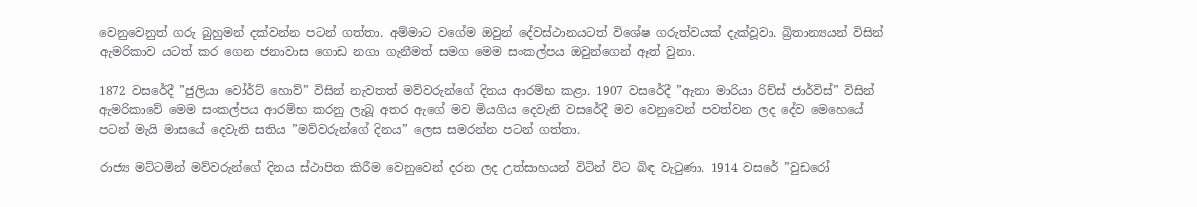වෙනුවෙනුත් ගරු බුහුමන් දක්වන්න පටන් ගත්තා. අම්මාට වගේම ඔවුන් දේවස්ථානයටත් විශේෂ ගරුත්වයක් දැක්වූවා. බ්‍රිතාන්‍යයන් විසින් ඇමරිකාව යටත් කර ගෙන ජනාවාස ගොඩ නගා ගැනීමත් සමග මෙම සංකල්පය ඔවුන්ගෙන් ඈත් වුනා.

1872 වසරේදී ”ජුලියා වෝර්ට් හොව්” විසින් නැවතත් මව්වරුන්ගේ දිනය ආරම්භ කළා. 1907 වසරේදී ”ඇනා මාරියා රිච්ස් ජාර්විස්” විසින් ඇමරිකාවේ මෙම සංකල්පය ආරම්භ කරනු ලැබූ අතර ඇගේ මව මියගිය දෙවැනි වසරේදී මව වෙනුවෙන් පවත්වන ලද දේව මෙහෙයේ පටන් මැයි මාසයේ දෙවැනි සතිය ”මව්වරුන්ගේ දිනය” ලෙස සමරන්න පටන් ගත්තා.

රාජ්‍ය මට්ටමින් මව්වරුන්ගේ දිනය ස්ථාපිත කිරීම වෙනුවෙන් දරන ලද උත්සාහයන් විටින් විට බි‍ඳ වැටුණා. 1914 වසරේ ”වුඩරෝ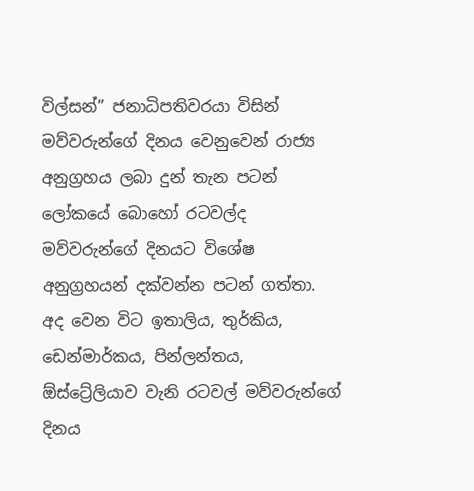විල්සන්” ජනාධිපතිවරයා විසින් මව්වරුන්ගේ දිනය වෙනුවෙන් රාජ්‍ය අනුග්‍රහය ලබා දුන් තැන පටන් ලෝකයේ බොහෝ රටවල්ද මව්වරුන්ගේ දිනයට විශේෂ අනුග්‍රහයන් දක්වන්න පටන් ගත්තා. අද වෙන විට ඉතාලිය, තුර්කිය, ඩෙන්මාර්කය, පින්ලන්තය, ඕස්ට්‍රේලියාව වැනි රටවල් මව්වරුන්ගේ දිනය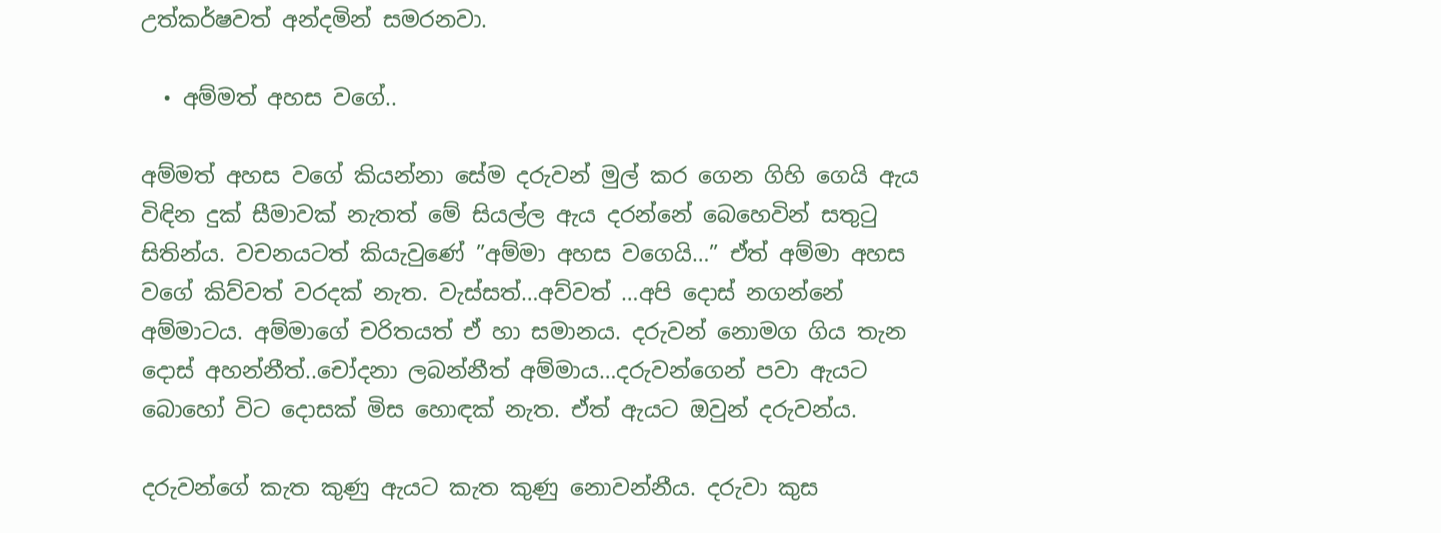උත්කර්ෂවත් අන්දමින් සමරනවා.

  • අම්මත් අහස වගේ..

අම්මත් අහස වගේ කියන්නා සේම දරුවන් මුල් කර ගෙන ගිහි ගෙයි ඇය විඳින දුක් සීමාවක් නැතත් මේ සියල්ල ඇය දරන්නේ බෙහෙවින් සතුටු සිතින්ය. වචනයටත් කියැවුණේ ”අම්මා අහස වගෙයි…” ඒත් අම්මා අහස වගේ කිව්වත් වරදක් නැත. වැස්සත්…අව්වත් …අපි දොස් නගන්නේ අම්මාටය. අම්මාගේ චරිතයත් ඒ හා සමානය. දරුවන් නොමග ගිය තැන දොස් අහන්නීත්..චෝදනා ලබන්නීත් අම්මාය…දරුවන්ගෙන් පවා ඇයට බොහෝ විට දොසක් මිස හොඳක් නැත. ඒත් ඇයට ඔවුන් දරුවන්ය.

දරුවන්ගේ කැත කුණු ඇයට කැත කුණු නොවන්නීය. දරුවා කුස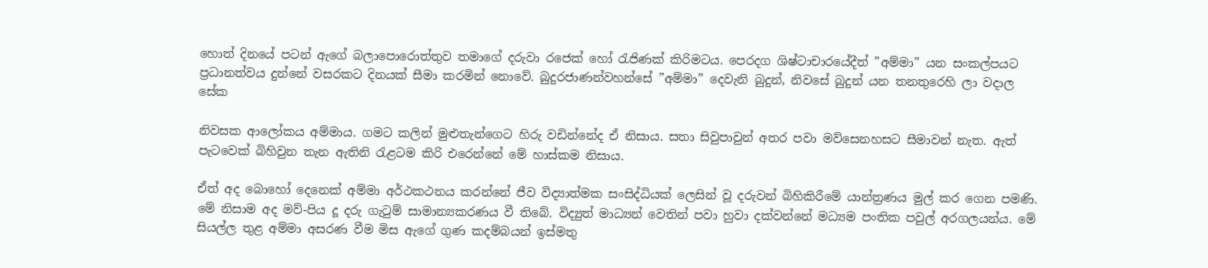හොත් දිනයේ පටන් ඇගේ බලාපොරොත්තුව තමාගේ දරුවා රජෙක් හෝ රැජිණක් කිරිමටය. පෙරදග ශිෂ්ටාචාරයේදීත් ”අම්මා” යන සංකල්පයට ප්‍රධානත්වය දුන්නේ වසරකට දිනයක් සීමා කරමින් නොවේ. බුදුරජාණන්වහන්සේ ”අම්මා” දෙවැනි බුදුන්, නිවසේ බුදුන් යන තනතුරෙහි ලා වදාල සේක

නිවසක ආලෝකය අම්මාය. ගමට කලින් මුළුතැන්ගෙට හිරු වඩින්නේද ඒ නිසාය. සතා සිවුපාවුන් අතර පවා මව්සෙනහසට සීමාවන් නැත. ඇත් පැටවෙක් බිහිවුන තැන ඇතිනි රැළටම කිරි එරෙන්නේ මේ හාස්කම නිසාය.

ඒත් අද බොහෝ දෙනෙක් අම්මා අර්ථකථනය කරන්නේ ජීව විද්‍යාත්මක සංසිද්ධියක් ලෙසින් වූ දරුවන් බිහිකිරීමේ යාන්ත්‍රණය මුල් කර ගෙන පමණි. මේ නිසාම අද මව්-පිය දූ දරු ගැටුම් සාමාන්‍යකරණය වී තිබේ. විද්‍යුත් මාධ්‍යන් වෙතින් පවා හුවා දක්වන්නේ මධ්‍යම පංතික පවුල් අරගලයන්ය. මේ සියල්ල තුළ අම්මා අසරණ වීම මිස ඇගේ ගුණ කදම්බයන් ඉස්මතු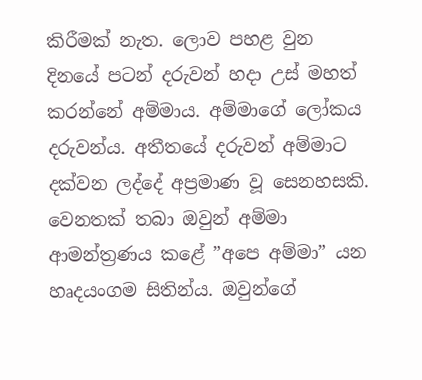කිරීමක් නැත. ලොව පහළ වුන දිනයේ පටන් දරුවන් හදා උස් මහත් කරන්නේ අම්මාය. අම්මාගේ ලෝකය දරුවන්ය. අතීතයේ දරුවන් අම්මාට දක්වන ලද්දේ අප්‍රමාණ වූ සෙනහසකි. වෙනතක් තබා ඔවුන් අම්මා ආමන්ත්‍රණය කළේ ”අපෙ අම්මා” යන හෘදයංගම සිතින්ය. ඔවුන්ගේ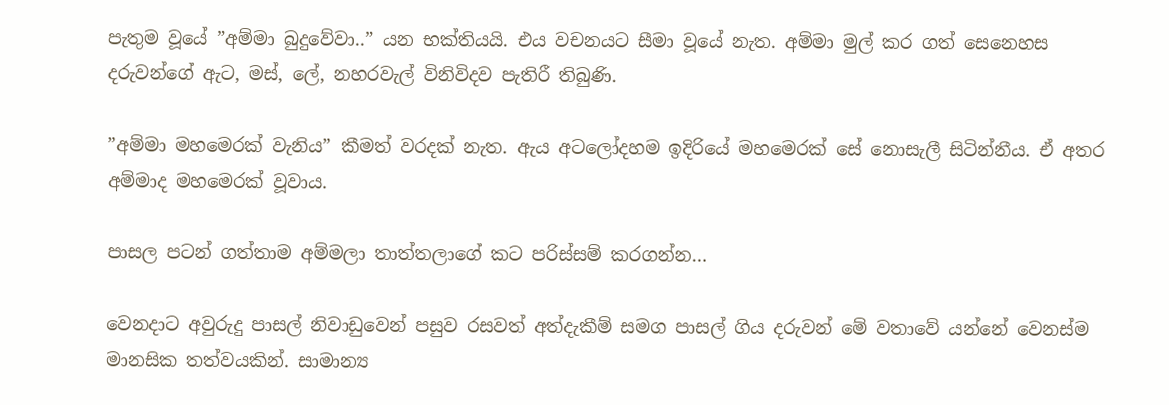පැතුම වූයේ ”අම්මා බුදුවේවා..” යන භක්තියයි. එය වචනයට සීමා වූයේ නැත. අම්මා මුල් කර ගත් සෙනෙහස දරුවන්ගේ ඇට, මස්, ලේ, නහරවැල් විනිවිදව පැතිරී තිබුණි.

”අම්මා මහමෙරක් වැනිය” කීමත් වරදක් නැත. ඇය අටලෝදහම ඉදිරියේ මහමෙරක් සේ නොසැලී සිටින්නීය. ඒ අතර අම්මාද මහමෙරක් වූවාය.

පාසල පටන් ගත්තාම අම්මලා තාත්තලාගේ කට පරිස්සම් කරගන්න…

වෙනදාට අවුරුදු පාසල් නිවාඩුවෙන් පසුව රසවත් අත්දැකීම් සමග පාසල් ගිය දරුවන් මේ වතාවේ යන්නේ වෙනස්ම මානසික තත්වයකින්. සාමාන්‍ය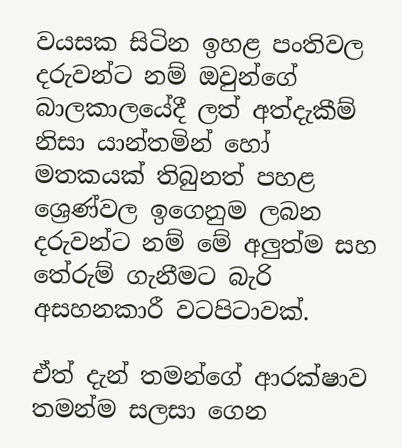වයසක සිටින ඉහළ පංතිවල දරුවන්ට නම් ඔවුන්ගේ බාලකාලයේදී ලත් අත්දැකීම් නිසා යාන්තමින් හෝ මතකයක් තිබුනත් පහළ ශ්‍රෙණ්වල ඉගෙනුම ලබන දරුවන්ට නම් මේ අලුත්ම සහ තේරුම් ගැනීමට බැරි අසහනකාරී වටපිටාවක්.

ඒත් දැන් තමන්ගේ ආරක්ෂාව තමන්ම සලසා ගෙන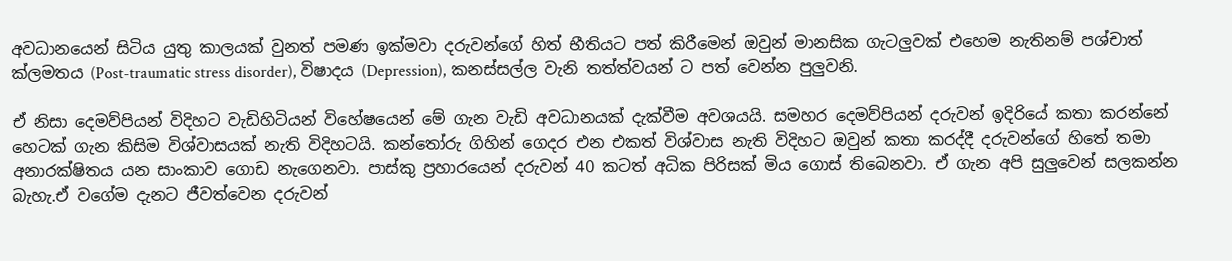අවධානයෙන් සිටිය යුතු කාලයක් වුනත් පමණ ඉක්මවා දරුවන්ගේ හිත් භීතියට පත් කිරීමෙන් ඔවුන් මානසික ගැටලුවක් එහෙම නැතිනම් පශ්චාත් ක්ලමතය (Post-traumatic stress disorder), විෂාදය (Depression), කනස්සල්ල වැනි තත්ත්වයන් ට පත් වෙන්න පුලුවනි.

ඒ නිසා දෙමව්පියන් විදිහට වැඩිහිටියන් විහේෂයෙන් මේ ගැන වැඩි අවධානයක් දැක්වීම අවශයයි. සමහර දෙමව්පියන් දරුවන් ඉදිරියේ කතා කරන්නේ හෙටක් ගැන කිසිම විශ්වාසයක් නැති විදිහටයි. කන්තෝරු ගිහින් ගෙදර එන එකත් විශ්වාස නැති විදිහට ඔවුන් කතා කරද්දී දරුවන්ගේ හිතේ තමා අනාරක්ෂිතය යන සාංකාව ගොඩ නැගෙනවා. පාස්කු ප්‍රහාරයෙන් දරුවන් 40 කටත් අධික පිරිසක් මිය ගොස් තිබෙනවා. ඒ ගැන අපි සුලුවෙන් සලකන්න බැහැ.ඒ වගේම දැනට ජීවත්වෙන දරුවන්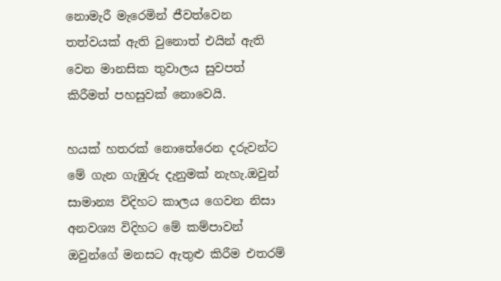නොමැරී මැරෙමින් ජීවත්වෙන තත්වයක් ඇති වුනොත් එයින් ඇති වෙන මානසික තුවාලය සුවපත් කිරීමත් පහසුවක් නොවෙයි.

හයක් හතරක් නොතේරෙන දරුවන්ට මේ ගැන ගැඹුරු දැනුමක් නැහැ.ඔවුන් සාමාන්‍ය විදිහට කාලය ගෙවන නිසා අනවශ්‍ය විදිහට මේ කම්පාවන් ඔවුන්ගේ මනසට ඇතුළු කිරීම එතරම්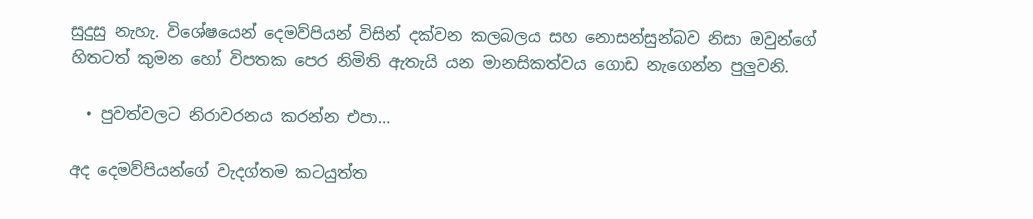සුදුසු නැහැ. විශේෂයෙන් දෙමව්පියන් විසින් දක්වන කලබලය සහ නොසන්සුන්බව නිසා ඔවුන්ගේ හිතටත් කුමන හෝ විපතක පෙර නිමිති ඇතැයි යන මානසිකත්වය ගොඩ නැගෙන්න පුලුවනි.

  • පුවත්වලට නිරාවරනය කරන්න එපා…

අද දෙමව්පියන්ගේ වැදග්තම කටයුත්ත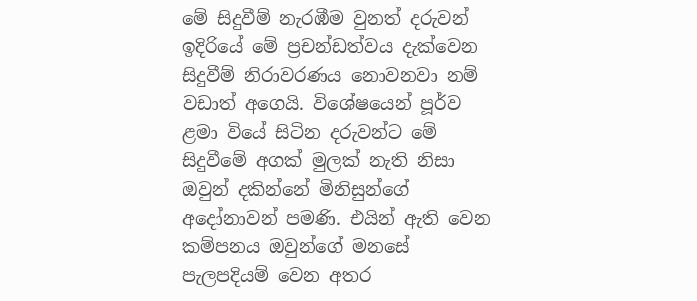මේ සිදුවීම් නැරඹීම වුනත් දරුවන් ඉදිරියේ මේ ප්‍රචන්ඩත්වය දැක්වෙන සිදුවීම් නිරාවරණය නොවනවා නම් වඩාත් අගෙයි. විශේෂයෙන් පූර්ව ළමා වියේ සිටින දරුවන්ට මේ සිදුවීමේ අගක් මුලක් නැති නිසා ඔවුන් දකින්නේ මිනිසුන්ගේ අදෝනාවන් පමණි. එයින් ඇති වෙන කම්පනය ඔවුන්ගේ මනසේ පැලපදියම් වෙන අතර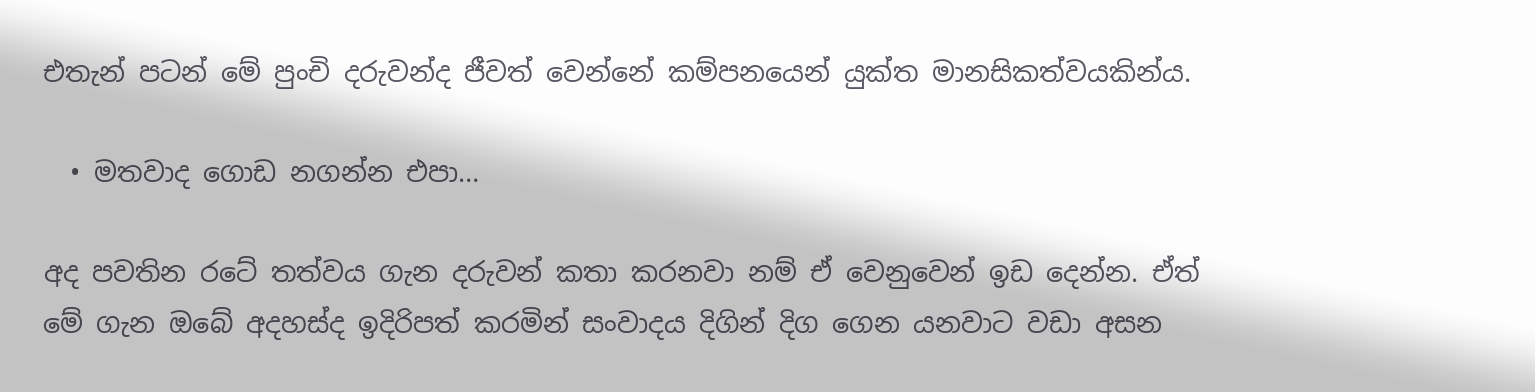එතැන් පටන් මේ පුංචි දරුවන්ද ජීවත් වෙන්නේ කම්පනයෙන් යුක්ත මානසිකත්වයකින්ය.

  • මතවාද ගොඩ නගන්න එපා…

අද පවතින රටේ තත්වය ගැන දරුවන් කතා කරනවා නම් ඒ වෙනුවෙන් ඉඩ දෙන්න. ඒත් මේ ගැන ඔබේ අදහස්ද ඉදිරිපත් කරමින් සංවාදය දිගින් දිග ගෙන යනවාට වඩා අසන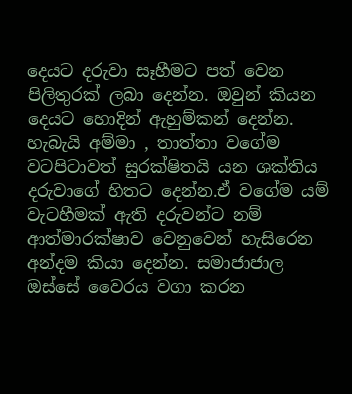දෙයට දරුවා සෑහීමට පත් වෙන පිලිතුරක් ලබා දෙන්න. ඔවුන් කියන දෙයට හොදින් ඇහුම්කන් දෙන්න. හැබැයි අම්මා , තාත්තා වගේම වටපිටාවත් සුරක්ෂිතයි යන ශක්තිය දරුවාගේ හිතට දෙන්න.ඒ වගේම යම් වැටහීමක් ඇති දරුවන්ට නම් ආත්මාරක්ෂාව වෙනුවෙන් හැසිරෙන අන්දම කියා දෙන්න. සමාජාජාල ඔස්සේ වෛරය වගා කරන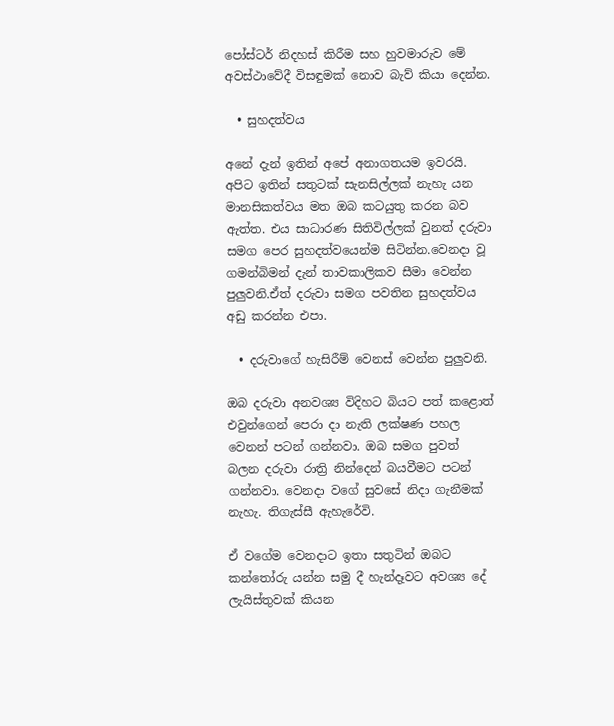පෝස්ටර් නිදහස් කිරීම සහ හුවමාරුව මේ අවස්ථාවේදී විසඳුමක් නොව බැව් කියා දෙන්න.

  • සුහදත්වය

අනේ දැන් ඉතින් අපේ අනාගතයම ඉවරයි. අපිට ඉතින් සතුටක් සැනසිල්ලක් නැහැ යන මානසිකත්වය මත ඔබ කටයුතු කරන බව ඇත්ත. එය සාධාරණ සිතිවිල්ලක් වුනත් දරුවා සමග පෙර සුහදත්වයෙන්ම සිටින්න.වෙනදා වූ ගමන්බිමන් දැන් තාවකාලිකව සීමා වෙන්න පුලුවනි.ඒත් දරුවා සමග පවතින සුහදත්වය අඩු කරන්න එපා.

  • දරුවාගේ හැසිරීම් වෙනස් වෙන්න පුලුවනි.

ඔබ දරුවා අනවශ්‍ය විදිහට බියට පත් කළොත් එවුන්ගෙන් පෙරා දා නැති ලක්ෂණ පහල වෙනන් පටන් ගන්නවා. ඔබ සමග පුවත් බලන දරුවා රාත්‍රි නින්දෙන් බයවීමට පටන් ගන්නවා. වෙනදා වගේ සුවසේ නිදා ගැනීමක් නැහැ. තිගැස්සී ඇහැරේවි.

ඒ වගේම වෙනදාට ඉතා සතුටින් ඔබට කන්තෝරු යන්න සමු දී හැන්දෑවට අවශ්‍ය දේ ලැයිස්තුවක් කියන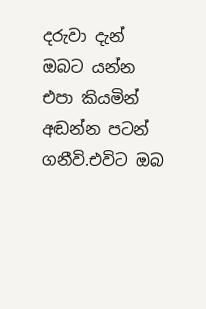දරුවා දැන් ඔබට යන්න එපා කියමින් අඬන්න පටන් ගනීවි.එවිට ඔබ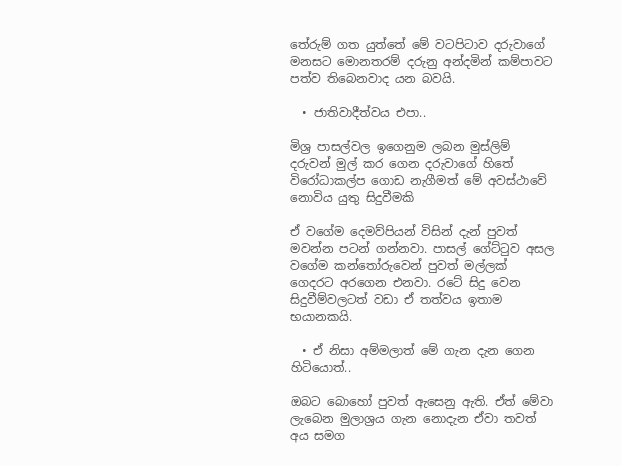තේරුම් ගත යුත්තේ මේ වටපිටාව දරුවාගේ මනසට මොනතරම් දරුනු අන්දමින් කම්පාවට පත්ව තිබෙනවාද යන බවයි.

  • ජාතිවාදීත්වය එපා..

මිශ්‍ර පාසල්වල ඉගෙනුම ලබන මුස්ලිම් දරුවන් මුල් කර ගෙන දරුවාගේ හිතේ විරෝධාකල්ප ගොඩ නැගීමත් මේ අවස්ථාවේ නොවිය යුතු සිදුවීමකි

ඒ වගේම දෙමව්පියන් විසින් දැන් පුවත් මවන්න පටන් ගන්නවා. පාසල් ගේට්ටුව අසල වගේම කන්තෝරුවෙන් පුවත් මල්ලක් ගෙදරට අරගෙන එනවා. රටේ සිදු වෙන සිදුවීම්වලටත් වඩා ඒ තත්වය ඉතාම භයානකයි.

  • ඒ නිසා අම්මලාත් මේ ගැන දැන ගෙන හිටියොත්..

ඔබට බොහෝ පුවත් ඇසෙනු ඇති. ඒත් මේවා ලැබෙන මුලාශ්‍රය ගැන නොදැන ඒවා තවත් අය සමග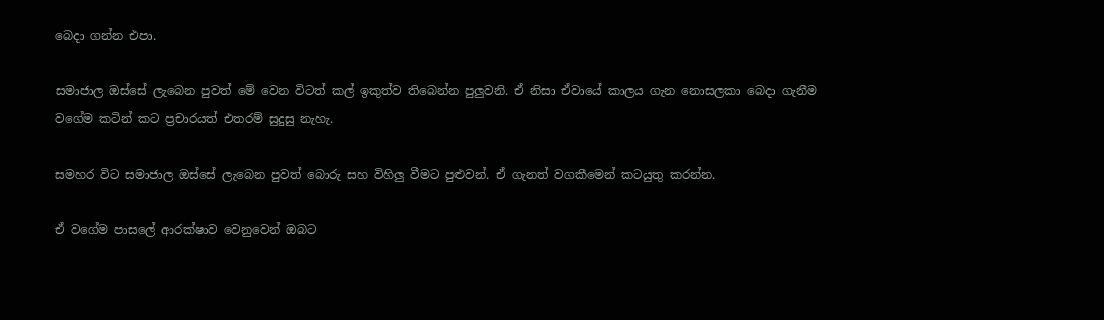බෙදා ගන්න එපා.

සමාජාල ඔස්සේ ලැබෙන පුවත් මේ වෙන විටත් කල් ඉකුත්ව තිබෙන්න පුලුවනි. ඒ නිසා ඒවායේ කාලය ගැන නොසලකා බෙදා ගැනීම වගේම කටින් කට ප්‍රචාරයත් එතරම් සුදුසු නැහැ.

සමහර විට සමාජාල ඔස්සේ ලැබෙන පුවත් බොරු සහ විහිලු වීමට පුළුවන්. ඒ ගැනත් වගකීමෙන් කටයුතු කරන්න.

ඒ වගේම පාසලේ ආරක්ෂාව වෙනුවෙන් ඔබට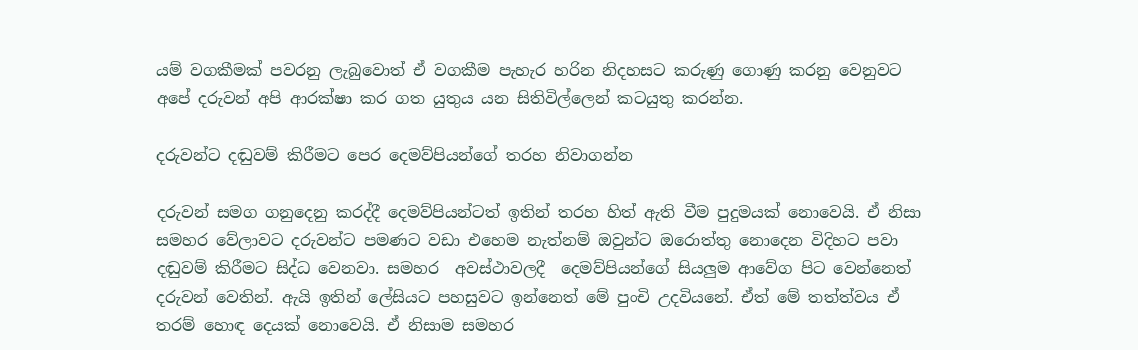යම් වගකීමක් පවරනු ලැබුවොත් ඒ වගකීම පැහැර හරින නිදහසට කරුණු ගොණු කරනු වෙනුවට අපේ දරුවන් අපි ආරක්ෂා කර ගත යුතුය යන සිතිවිල්ලෙන් කටයුතු කරන්න.

දරුවන්ට දඬුවම් කිරීමට පෙර දෙමව්පියන්ගේ තරහ නිවාගන්න

දරුවන් සමග ගනුදෙනු කරද්දී දෙමව්පියන්ටත් ඉතින් තරහ හිත් ඇති වීම පුදුමයක් නොවෙයි. ඒ නිසා සමහර වේලාවට දරුවන්ට පමණට වඩා එහෙම නැත්නම් ඔවුන්ට ඔරොත්තු නොදෙන විදිහට පවා දඬුවම් කිරීමට සිද්ධ වෙනවා. සමහර  අවස්ථාවලදී  දෙමව්පියන්ගේ සියලුම ආවේග පිට වෙන්නෙත් දරුවන් වෙතින්. ඇයි ඉතින් ලේසියට පහසුවට ඉන්නෙත් මේ පුංචි උදවියනේ. ඒත් මේ තත්ත්වය ඒ තරම් හොඳ දෙයක් නොවෙයි. ඒ නිසාම සමහර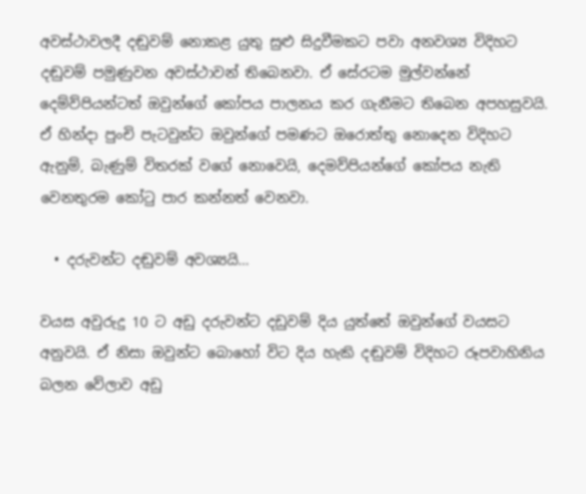අවස්ථාවලදී දඬුවම් නොකළ යුතු සුළු සිදුවීමකට පවා අනවශ්‍ය විදිහට දඬුවම් පමුණුවන අවස්ථාවන් තිබෙනවා. ඒ සේරටම මුල්වන්නේ දෙම්ව්පියන්ටත් ඔවුන්ගේ කෝපය පාලනය කර ගැනීමට තිබෙන අපහසුවයි. ඒ හින්දා පුංචි පැටවුන්ට ඔවුන්ගේ පමණට ඔරොත්තු නොදෙන විදිහට ඇනුම්, බැණුම් විතරක් වගේ නොවෙයි, දෙමව්පියන්ගේ කෝපය නැති වෙනතුරම කෝටු පාර කන්නත් වෙනවා.

  • දරුවන්ට දඬුවම් අවශ්‍යයි…

වයස අවුරුදු 10 ට අඩු දරුවන්ට දඩුවම් දිය යුත්තේ ඔවුන්ගේ වයසට අනුවයි. ඒ නිසා ඔවුන්ට බොහෝ විට දිය හැකි දඬුවම් විදිහට රූපවාහිනිය බලන වේලාව අඩු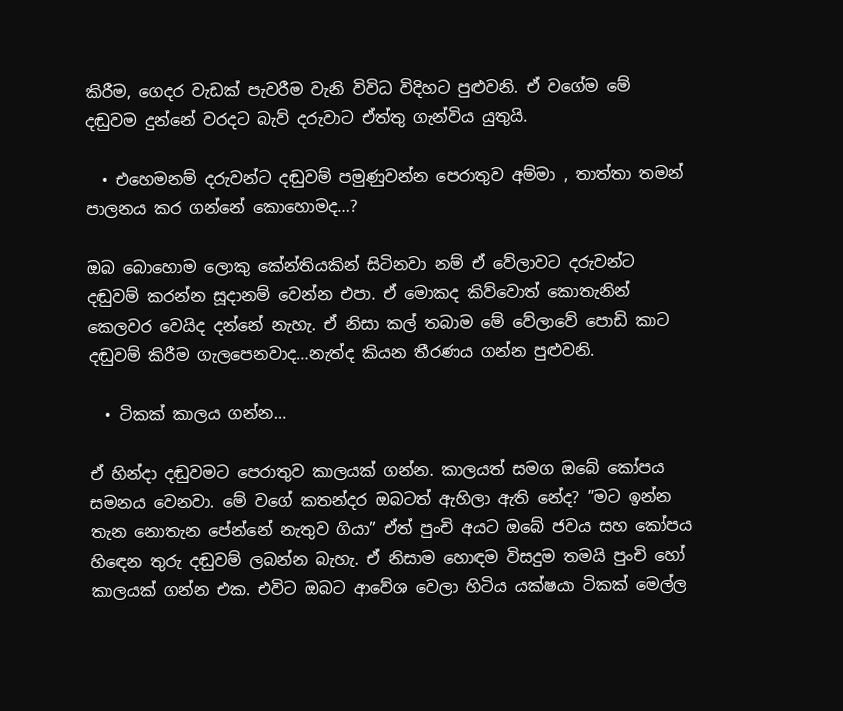කිරීම, ගෙදර වැඩක් පැවරීම වැනි විවිධ විදිහට පුළුවනි. ඒ වගේම මේ දඬුවම දුන්නේ වරදට බැව් දරුවාට ඒත්තු ගැන්විය යුතුයි.

  • එහෙමනම් දරුවන්ට දඬුවම් පමුණුවන්න පෙරාතුව අම්මා , තාත්තා තමන් පාලනය කර ගන්නේ කොහොමද…?

ඔබ බොහොම ලොකු කේන්තියකින් සිටිනවා නම් ඒ වේලාවට දරුවන්ට දඬුවම් කරන්න සූදානම් වෙන්න එපා. ඒ මොකද කිව්වොත් කොතැනින් කෙලවර වෙයිද දන්නේ නැහැ. ඒ නිසා කල් තබාම මේ වේලාවේ පොඩි කාට දඬුවම් කිරීම ගැලපෙනවාද…නැත්ද කියන තීරණය ගන්න පුළුවනි.

  • ටිකක් කාලය ගන්න…

ඒ හින්දා දඬුවමට පෙරාතුව කාලයක් ගන්න. කාලයත් සමග ඔබේ කෝපය සමනය වෙනවා. මේ වගේ කතන්දර ඔබටත් ඇහිලා ඇති නේද? ”මට ඉන්න තැන නොතැන පේන්නේ නැතුව ගියා” ඒත් පුංචි අයට ඔබේ ජවය සහ කෝපය හිඳෙන තුරු දඬුවම් ලබන්න බැහැ. ඒ නිසාම හොඳම විසදුම තමයි පුංචි හෝ කාලයක් ගන්න එක. එවිට ඔබට ආවේශ වෙලා හිටිය යක්ෂයා ටිකක් මෙල්ල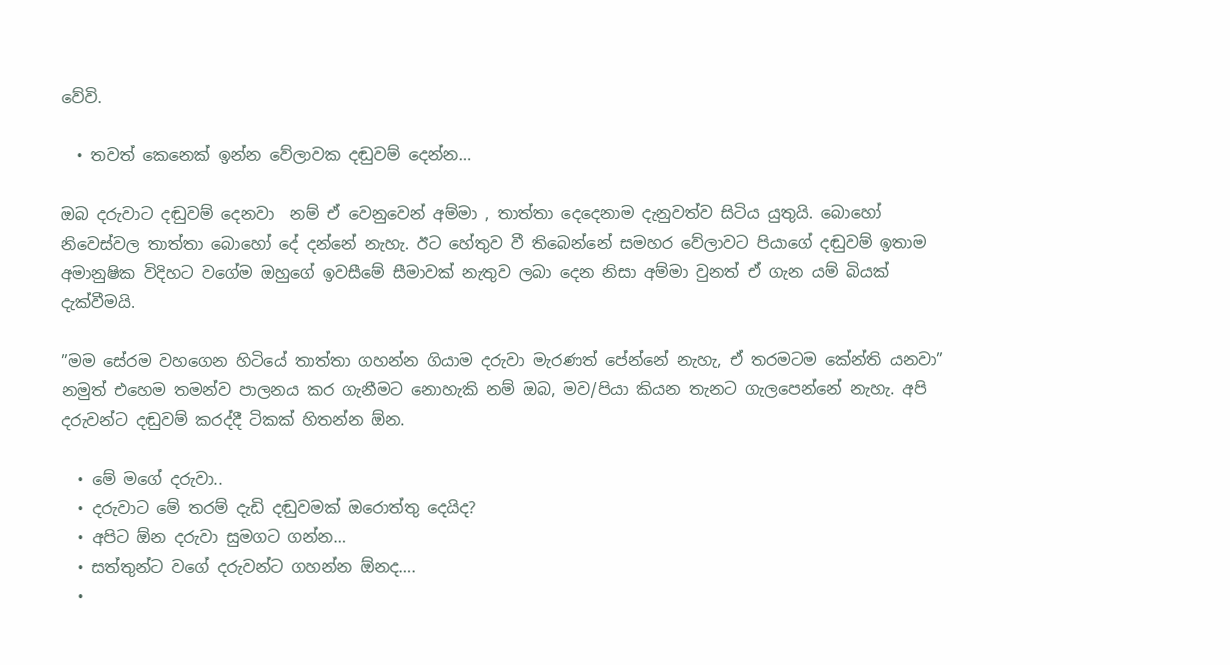වේවි.

  • තවත් කෙනෙක් ඉන්න වේලාවක දඬුවම් දෙන්න…

ඔබ දරුවාට දඬුවම් දෙනවා  නම් ඒ වෙනුවෙන් අම්මා , තාත්තා දෙදෙනාම දැනුවත්ව සිටිය යුතුයි. බොහෝ නිවෙස්වල තාත්තා බොහෝ දේ දන්නේ නැහැ. ඊට හේතුව වී තිබෙන්නේ සමහර වේලාවට පියාගේ දඬුවම් ඉතාම අමානුෂික විදිහට වගේම ඔහුගේ ඉවසීමේ සීමාවක් නැතුව ලබා දෙන නිසා අම්මා වුනත් ඒ ගැන යම් බියක් දැක්වීමයි.

”මම සේරම වහගෙන හිටියේ තාත්තා ගහන්න ගියාම දරුවා මැරණත් පේන්නේ නැහැ, ඒ තරමටම කේන්ති යනවා” නමුත් එහෙම තමන්ව පාලනය කර ගැනීමට නොහැකි නම් ඔබ, මව/පියා කියන තැනට ගැලපෙන්නේ නැහැ. අපි දරුවන්ට දඬුවම් කරද්දී ටිකක් හිතන්න ඕන.

  • මේ මගේ දරුවා..
  • දරුවාට මේ තරම් දැඩි දඬුවමක් ඔරොත්තු දෙයිද?
  • අපිට ඕන දරුවා සුමගට ගන්න…
  • සත්තුන්ට වගේ දරුවන්ට ගහන්න ඕනද….
  •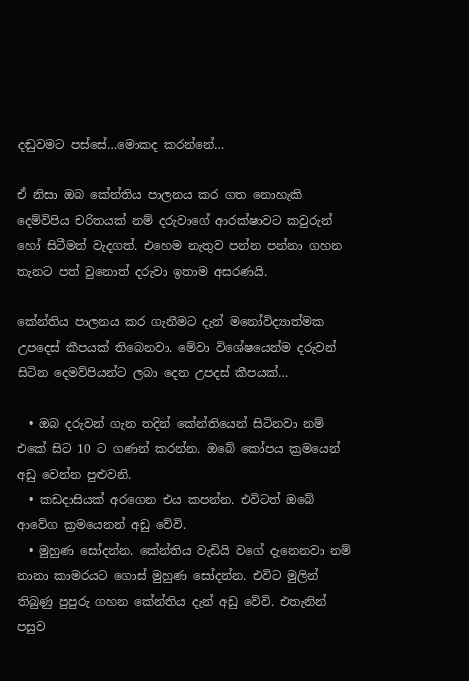දඬුවමට පස්සේ…මොකද කරන්නේ…

ඒ නිසා ඔබ කේන්තිය පාලනය කර ගත නොහැකි දෙම්විපිය චරිතයක් නම් දරුවාගේ ආරක්ෂාවට කවුරුන් හෝ සිටීමත් වැදගත්. එහෙම නැතුව පන්න පන්නා ගහන තැනට පත් වුනොත් දරුවා ඉතාම අසරණයි.

කේන්තිය පාලනය කර ගැනීමට දැන් මනෝවිද්‍යාත්මක උපදෙස් කීපයක් තිබෙනවා. මේවා විශේෂයෙන්ම දරුවන් සිටින දෙමව්පියන්ට ලබා දෙන උපදස් කීපයක්…

  • ඔබ දරුවන් ගැන තදින් කේන්තියෙන් සිටිනවා නම් එකේ සිට 10 ට ගණන් කරන්න. ඔබේ කෝපය ක්‍රමයෙන්  අඩු වෙන්න පුළුවනි.
  • කඩදාසියක් අරගෙන එය කපන්න. එවිටත් ඔබේ ආවේග ක්‍රමයෙනන් අඩු වේවි.
  • මුහුණ සෝදන්න. කේන්තිය වැඩියි වගේ දැනෙනවා නම් නානා කාමරයට ගොස් මුහුණ සෝදන්න. එවිට මුලින් තිබුණු පුපුරු ගහන කේන්තිය දැන් අඩු වේවි. එතැනින් පසුව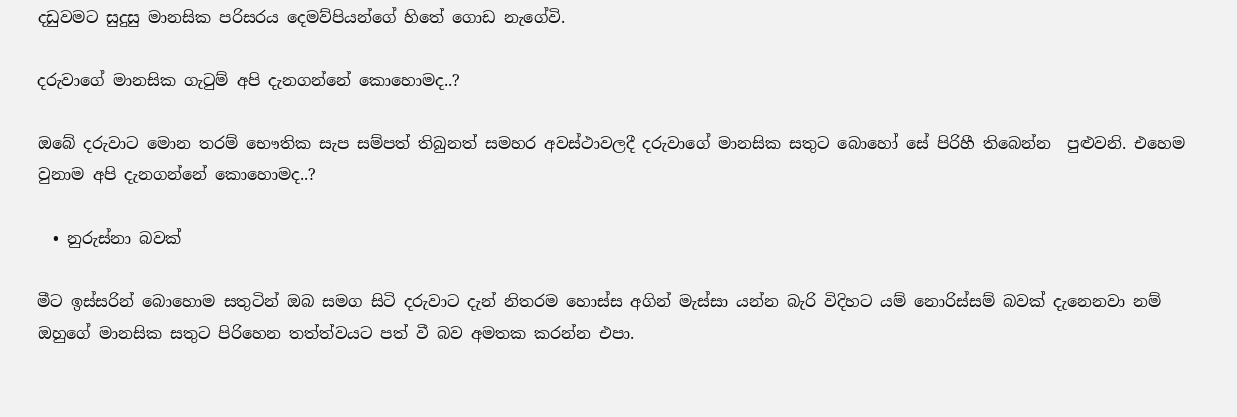දඩුවමට සුදුසු මානසික පරිසරය දෙමව්පියන්ගේ හිතේ ගොඩ නැගේවි.

දරුවාගේ මානසික ගැටුම් අපි දැනගන්නේ කොහොමද..?

ඔබේ දරුවාට මොන තරම් භෞතික සැප සම්පත් තිබුනත් සමහර අවස්ථාවලදී දරුවාගේ මානසික සතුට බොහෝ සේ පිරිහී තිබෙන්න  පුළුවනි. එහෙම වුනාම අපි දැනගන්නේ කොහොමද..?

  • නුරුස්නා බවක්

මීට ඉස්සරින් බොහොම සතුටින් ඔබ සමග සිටි දරුවාට දැන් නිතරම හොස්ස අගින් මැස්සා යන්න බැරි විදිහට යම් නොරිස්සම් බවක් දැනෙනවා නම් ඔහුගේ මානසික සතුට පිරිහෙන තත්ත්වයට පත් වී බව අමතක කරන්න එපා.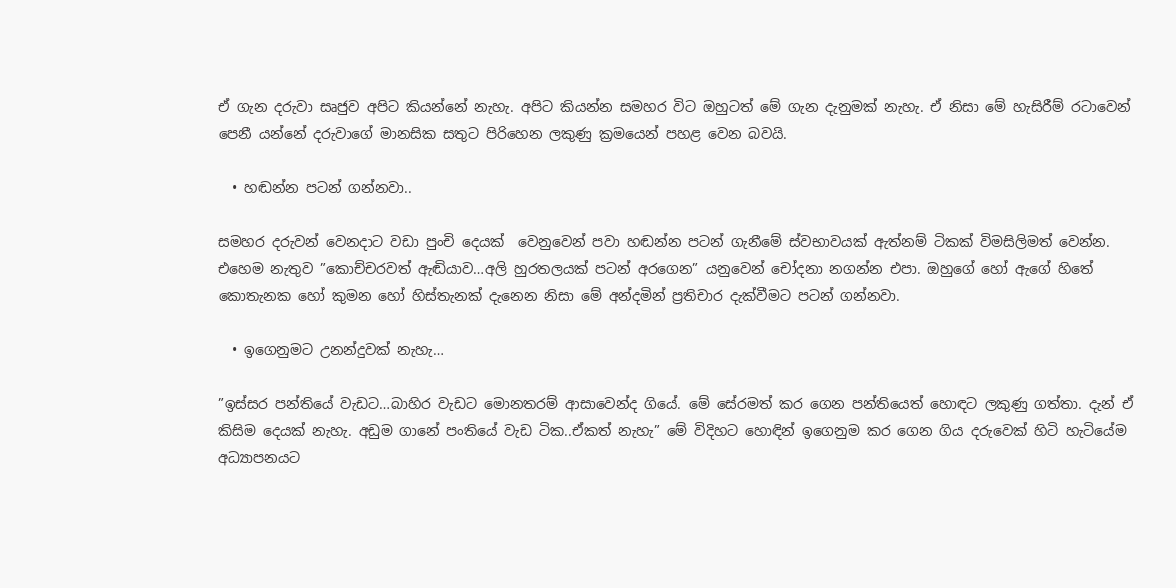ඒ ගැන දරුවා සෘජුව අපිට කියන්නේ නැහැ. අපිට කියන්න සමහර විට ඔහුටත් මේ ගැන දැනුමක් නැහැ. ඒ නිසා මේ හැසිරීම් රටාවෙන් පෙනී යන්නේ දරුවාගේ මානසික සතුට පිරිහෙන ලකුණු ක්‍රමයෙන් පහළ වෙන බවයි.

  • හඬන්න පටන් ගන්නවා..

සමහර දරුවන් වෙනදාට වඩා පුංචි දෙයක්  වෙනුවෙන් පවා හඬන්න පටන් ගැනීමේ ස්වභාවයක් ඇත්නම් ටිකක් විමසිලිමත් වෙන්න. එහෙම නැතුව ”කොච්චරවත් ඇඬියාව…අලි හුරතලයක් පටන් අරගෙන” යනුවෙන් චෝදනා නගන්න එපා. ඔහුගේ හෝ ඇගේ හිතේ කොතැනක හෝ කුමන හෝ හිස්තැනක් දැනෙන නිසා මේ අන්දමින් ප්‍රතිචාර දැක්වීමට පටන් ගන්නවා.

  • ඉගෙනුමට උනන්දුවක් නැහැ…

”ඉස්සර පන්තියේ වැඩට…බාහිර වැඩට මොනතරම් ආසාවෙන්ද ගියේ. මේ සේරමත් කර ගෙන පන්තියෙත් හොඳට ලකුණු ගත්තා. දැන් ඒ කිසිම දෙයක් නැහැ. අඩුම ගානේ පංතියේ වැඩ ටික..ඒකත් නැහැ” මේ විදිහට හොඳින් ඉගෙනුම කර ගෙන ගිය දරුවෙක් හිටි හැටියේම අධ්‍යාපනයට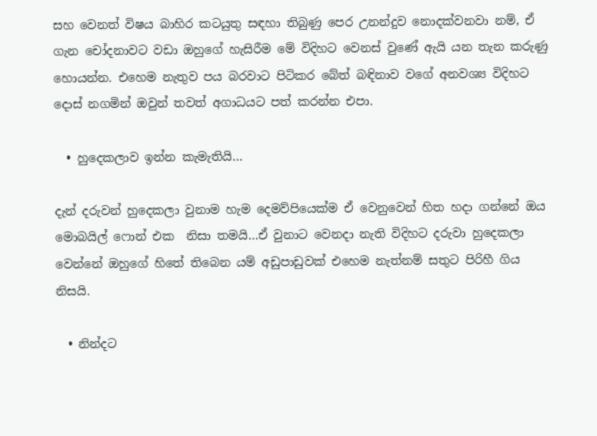සහ වෙනත් විෂය බාහිර කටයුතු සඳහා තිබුණු පෙර උනන්දුව නොදක්වනවා නම්, ඒ ගැන චෝදනාවට වඩා ඔහුගේ හැසිරීම මේ විදිහට වෙනස් වුණේ ඇයි යන තැන කරුණු හොයන්න. එහෙම නැතුව පය බරවාට පිටිකර බේත් බඳිනාව වගේ අනවශ්‍ය විදිහට දොස් නගමින් ඔවුන් තවත් අගාධයට පත් කරන්න එපා.

  • හුදෙකලාව ඉන්න කැමැතියි…

දැන් දරුවන් හුදෙකලා වුනාම හැම දෙමව්පියෙක්ම ඒ වෙනුවෙන් හිත හදා ගන්නේ ඔය මොබයිල් ෆොන් එක  නිසා තමයි…ඒ වුනාට වෙනදා නැති විදිහට දරුවා හුදෙකලා වෙන්නේ ඔහුගේ හිතේ තිබෙන යම් අඩුපාඩුවක් එහෙම නැත්නම් සතුට පිරිහී ගිය නිසයි.

  • නින්දට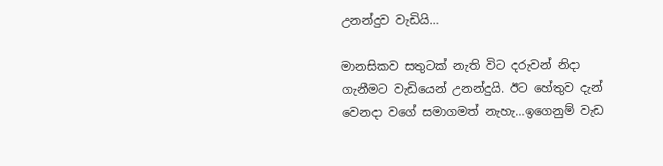උනන්දුව වැඩියි…

මානසිකව සතුටක් නැති විට දරුවන් නිදා ගැනීමට වැඩියෙන් උනන්දුයි. ඊට හේතුව දැන් වෙනදා වගේ සමාගමත් නැහැ…ඉගෙනුම් වැඩ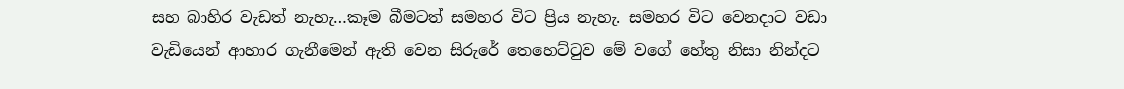සහ බාහිර වැඩත් නැහැ…කෑම බීමටත් සමහර විට ප්‍රිය නැහැ. සමහර විට වෙනදාට වඩා වැඩියෙන් ආහාර ගැනීමෙන් ඇති වෙන සිරුරේ තෙහෙට්ටුව මේ වගේ හේතු නිසා නින්දට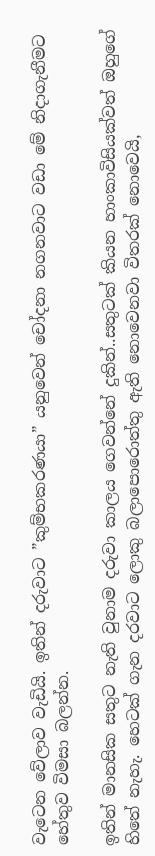වැටෙන වේලාව වැඩියි. ඉතින් දරුවාට ”කුම්භකරණයා” යනුවෙන් චෝදනා නගනවාට වඩා මේ නිදාගැනීමට හේතුව විමසා බලන්න.

ඉතින් මානසික සතුට නැති වුනාම දරුවා කාලය ගෙවන්නේ දුකින්..සතුටක් කියන හාංකාවිසියක්වත් ඔහුගේ හිතේ නැහැ. හෙටක් ගැන දරවාට ලොකු බලාපොරොත්තු ඇති නොවෙනවා විතරක් නොවෙයි,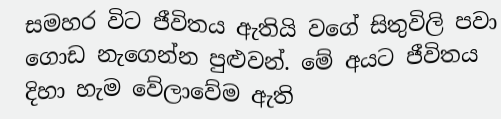සමහර විට ජීවිතය ඇතියි වගේ සිතුවිලි පවා ගොඩ නැගෙන්න පුළුවන්. මේ අයට ජීවිතය දිහා හැම වේලාවේම ඇති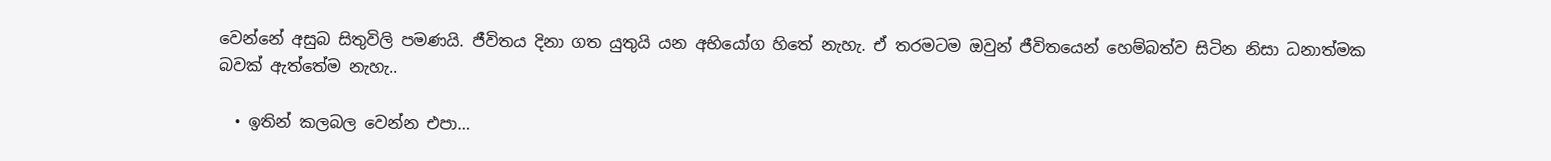වෙන්නේ අසුබ සිතුවිලි පමණයි. ජීවිතය දිනා ගත යුතුයි යන අභියෝග හිතේ නැහැ. ඒ තරමටම ඔවුන් ජීවිතයෙන් හෙම්බත්ව සිටින නිසා ධනාත්මක බවක් ඇත්තේම නැහැ..

  • ඉතින් කලබල වෙන්න එපා…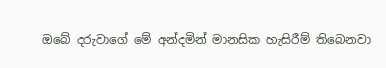ඔබේ දරුවාගේ මේ අන්දමින් මානසික හැසිරීම් තිබෙනවා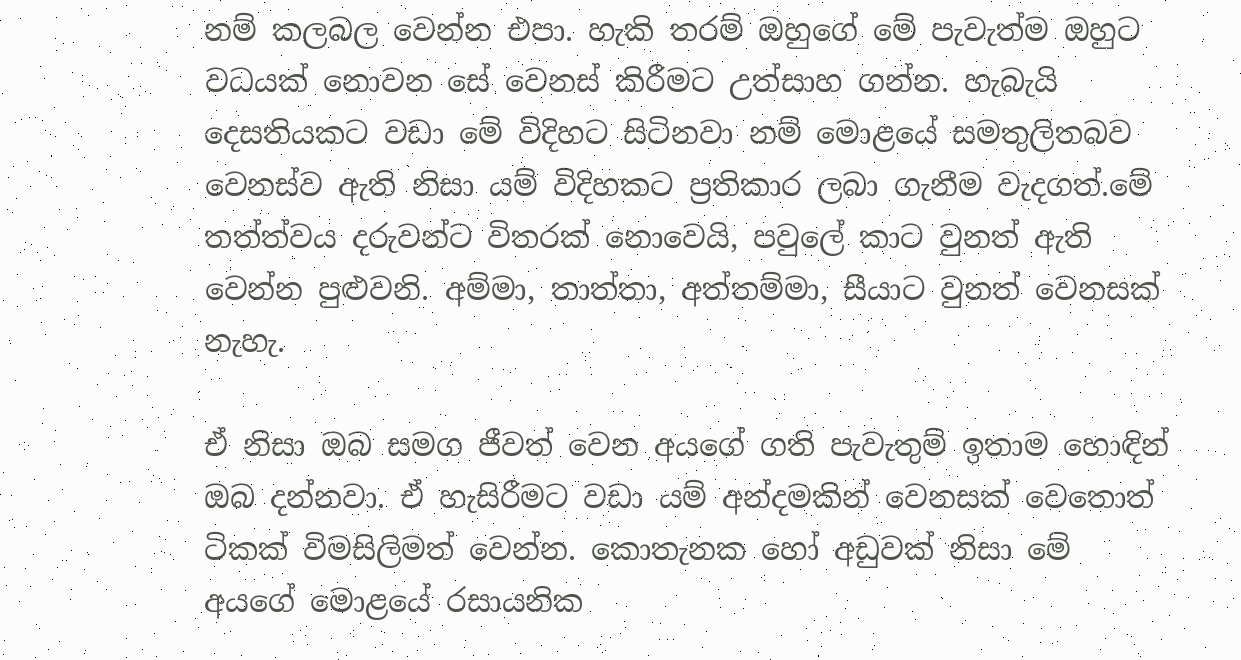නම් කලබල වෙන්න එපා. හැකි තරම් ඔහුගේ මේ පැවැත්ම ඔහුට වධයක් නොවන සේ වෙනස් කිරීමට උත්සාහ ගන්න. හැබැයි දෙසතියකට වඩා මේ විදිහට සිටිනවා නම් මොළයේ සමතුලිතබව වෙනස්ව ඇති නිසා යම් විදිහකට ප්‍රතිකාර ලබා ගැනීම වැදගත්.මේ තත්ත්වය දරුවන්ට විතරක් නොවෙයි, පවුලේ කාට වුනත් ඇති වෙන්න පුළුවනි. අම්මා, තාත්තා, අත්තම්මා, සීයාට වුනත් වෙනසක් නැහැ.

ඒ නිසා ඔබ සමග ජීවත් වෙන අයගේ ගති පැවැතුම් ඉතාම හොඳින් ඔබ දන්නවා. ඒ හැසිරීමට වඩා යම් අන්දමකින් වෙනසක් වෙතොත් ටිකක් විමසිලිමත් වෙන්න. කොතැනක හෝ අඩුවක් නිසා මේ අයගේ මොළයේ රසායනික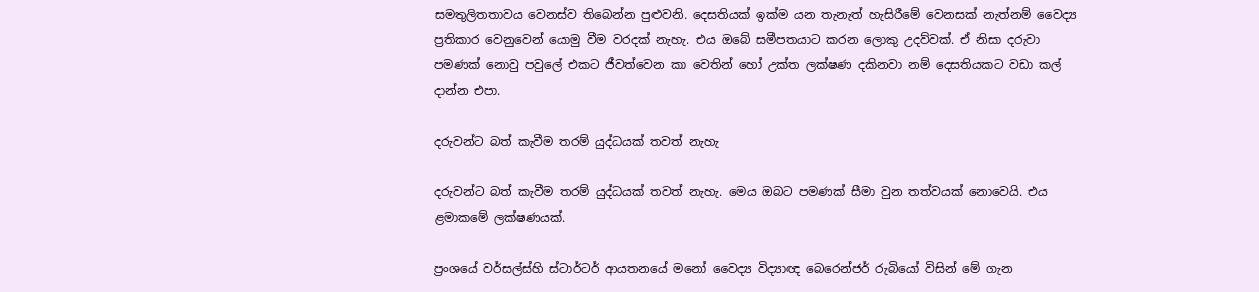සමතුලිතතාවය වෙනස්ව තිබෙන්න පුළුවනි. දෙසතියක් ඉක්ම යන තැනැත් හැසිරීමේ වෙනසක් නැත්නම් වෛද්‍ය ප්‍රතිකාර වෙනුවෙන් යොමු වීම වරදක් නැහැ. එය ඔබේ සමීපතයාට කරන ලොකු උදව්වක්. ඒ නිසා දරුවා පමණක් නොවු පවුලේ එකට ජීවත්වෙන කා වෙතින් හෝ උක්ත ලක්ෂණ දකිනවා නම් දෙසතියකට වඩා කල් දාන්න එපා.

දරුවන්ට බත් කැවීම තරම් යුද්ධයක් තවත් නැහැ

දරුවන්ට බත් කැවීම තරම් යුද්ධයක් තවත් නැහැ. මෙය ඔබට පමණක් සීමා වුන තත්වයක් නොවෙයි. එය ළමාකමේ ලක්ෂණයක්.

ප්‍රංශයේ වර්සල්ස්හි ස්ටාර්ටර් ආයතනයේ මනෝ වෛද්‍ය විද්‍යාඥ බෙරෙන්ජර් රුබියෝ විසින් මේ ගැන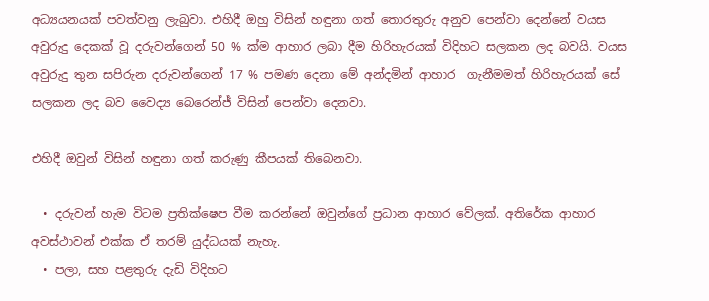අධ්‍යයනයක් පවත්වනු ලැබුවා. එහිදී ඔහු විසින් හඳුනා ගත් තොරතුරු අනුව පෙන්වා දෙන්නේ වයස අවුරුදු දෙකක් වූ දරුවන්ගෙන් 50 % ක්ම ආහාර ලබා දීම හිරිහැරයක් විදිහට සලකන ලද බවයි. වයස අවුරුදු තුන සපිරුන දරුවන්ගෙන් 17 % පමණ දෙනා මේ අන්දමින් ආහාර  ගැනීමමත් හිරිහැරයක් සේ සලකන ලද බව වෛද්‍ය බෙරෙන්ජ් විසින් පෙන්වා දෙනවා.

එහිදී ඔවුන් විසින් හඳුනා ගත් කරුණු කීපයක් තිබෙනවා.

  • දරුවන් හැම විටම ප්‍රතික්ෂෙප වීම කරන්නේ ඔවුන්ගේ ප්‍රධාන ආහාර වේලක්. අතිරේක ආහාර අවස්ථාවන් එක්ක ඒ තරම් යුද්ධයක් නැහැ.
  • පලා, සහ පළතුරු දැඩි විදිහට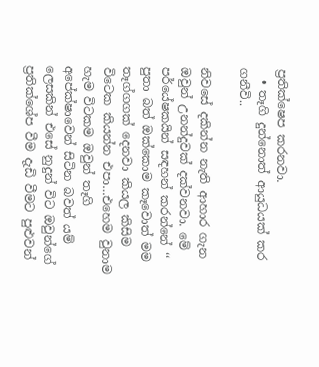ප්‍රතික්ෂෙප කරනවා.
  • තෑගි දුන්නොත් ආයුධයක් කර ගනීවි..

නිවසේ දකින්න නැති ආහාර ගැන ඔවුන් උනන්දුවක් දක්වනවා. මේ පර්යේෂකයින් සඳහන් කරන්නේ ‘‘ පුතා බත් ඔක්කොම කෑවොත් මම තෑග්ගගක් දෙනවා කියල කිසිම විටෙක කියන්න එපා…එහෙම වුනාම හැම විටකම ඔවුන් තෑගි අපේක්ෂාවෙන් සිටින බවත් යම් ලෙසකින් එසේ නුදුන් විට ඔවුන්ගේ ප්‍රතික්ශේප වීම දැඩි වීමට පුළුවන්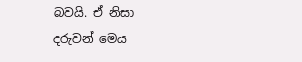බවයි. ඒ නිසා දරුවන් මෙය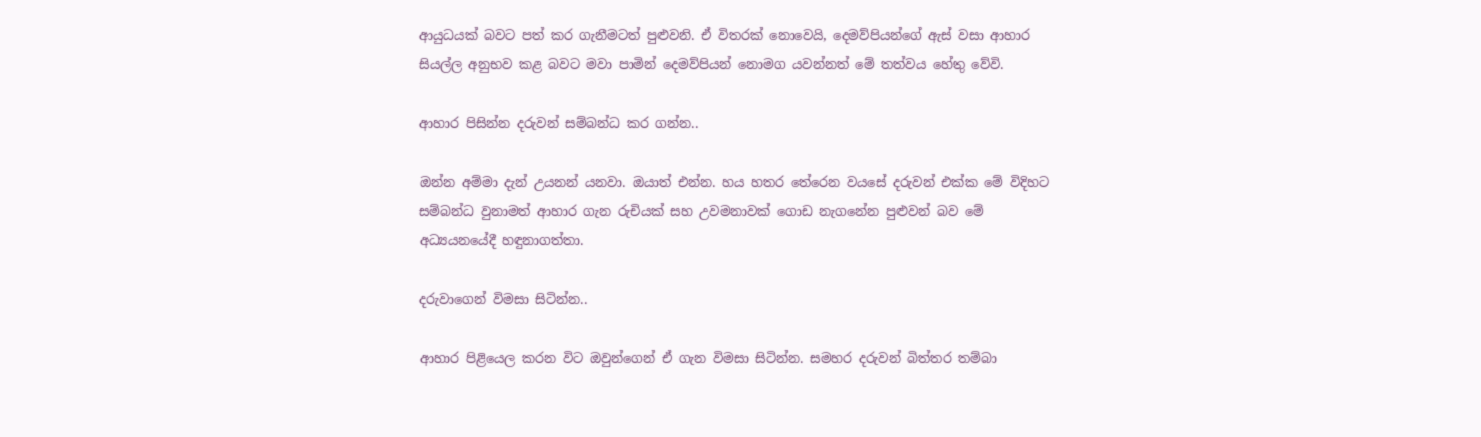ආයුධයක් බවට පත් කර ගැනීමටත් පුළුවනි. ඒ විතරක් නොවෙයි, දෙමව්පියන්ගේ ඇස් වසා ආහාර සියල්ල අනුභව කළ බවට මවා පාමින් දෙමව්පියන් නොමග යවන්නත් මේ තත්වය හේතු වේවි.

ආහාර පිසින්න දරුවන් සම්බන්ධ කර ගන්න..

ඔන්න අම්මා දැන් උයනන් යනවා. ඔයාත් එන්න. හය හතර තේරෙන වයසේ දරුවන් එක්ක මේ විදිහට සම්බන්ධ වුනාමත් ආහාර ගැන රුචියක් සහ උවමනාවක් ගොඩ නැගනේන පුළුවන් බව මේ අධ්‍යයනයේදී හඳුනාගත්තා.

දරුවාගෙන් විමසා සිටින්න..

ආහාර පිළියෙල කරන විට ඔවුන්ගෙන් ඒ ගැන විමසා සිටින්න. සමහර දරුවන් බිත්තර තම්බා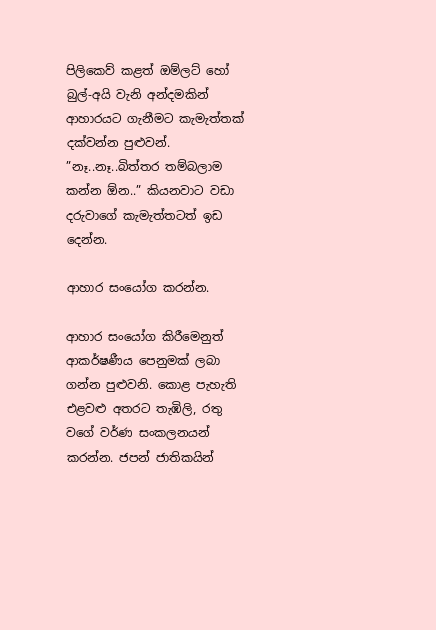පිලිකෙව් කළත් ඔම්ලට් හෝ බුල්-අයි වැනි අන්දමකින් ආහාරයට ගැනීමට කැමැත්තක් දක්වන්න පුළුවන්. ”නෑ..නෑ..බිත්තර තම්බලාම කන්න ඕන..” කියනවාට වඩා දරුවාගේ කැමැත්තටත් ඉඩ දෙන්න.

ආහාර සංයෝග කරන්න.

ආහාර සංයෝග කිරීමෙනුත් ආකර්ෂණීය පෙනුමක් ලබා ගන්න පුළුවනි. කොළ පැහැති එළවළු අතරට තැඹිලි, රතු වගේ වර්ණ සංකලනයන් කරන්න. ජපන් ජාතිකයින්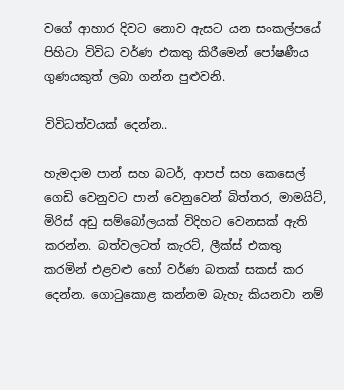වගේ ආහාර දිවට නොව ඇසට යන සංකල්පයේ පිහිටා විවිධ වර්ණ එකතු කිරීමෙන් පෝෂණීය ගුණයකුත් ලබා ගන්න පුළුවනි.

විවිධත්වයක් දෙන්න..

හැමදාම පාන් සහ බටර්, ආපප් සහ කෙසෙල් ගෙඩි වෙනුවට පාන් වෙනුවෙන් බිත්තර, මාමයිට්, මිරිස් අඩු සම්බෝලයක් විදිහට වෙනසක් ඇති කරන්න. බත්වලටත් කැරට්, ලීක්ස් එකතු කරමින් එළවළු හෝ වර්ණ බතක් සකස් කර දෙන්න. ගොටුකොළ කන්නම බැහැ කියනවා නම්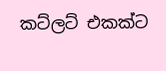කට්ලට් එකක්ට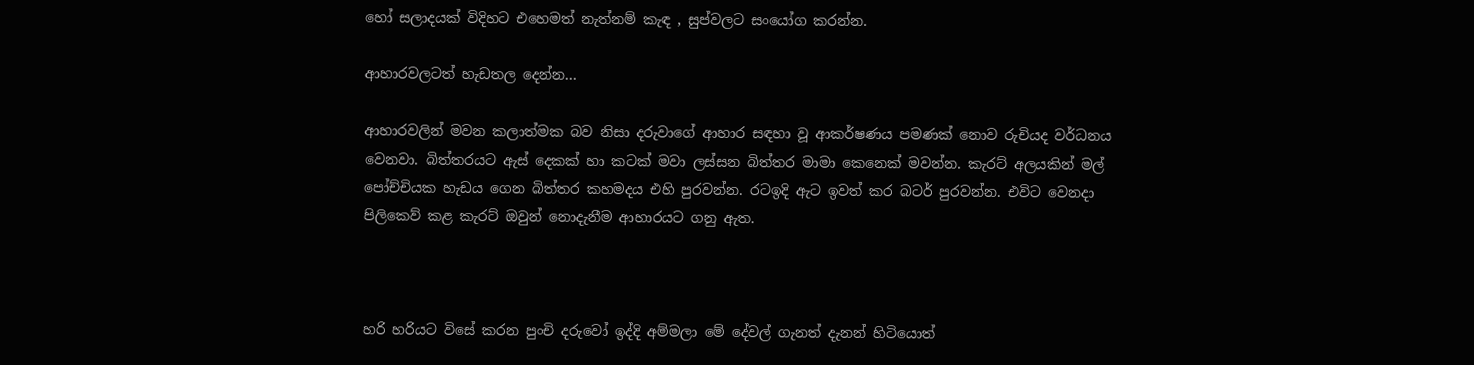හෝ සලාදයක් විදිහට එහෙමත් නැත්නම් කැඳ , සුප්වලට සංයෝග කරන්න.

ආහාරවලටත් හැඩතල දෙන්න…

ආහාරවලින් මවන කලාත්මක බව නිසා දරුවාගේ ආහාර සඳහා වූ ආකර්ෂණය පමණක් නොව රුචියද වර්ධනය වෙනවා. බිත්තරයට ඇස් දෙකක් හා කටක් මවා ලස්සන බිත්තර මාමා කෙනෙක් මවන්න. කැරට් අලයකින් මල් පෝච්චියක හැඩය ගෙන බිත්තර කහමදය එහි පුරවන්න. රටඉදි ඇට ඉවත් කර බටර් පුරවන්න. එවිට වෙනදා පිලිකෙව් කළ කැරට් ඔවුන් නොදැනීම ආහාරයට ගනු ඇත.



හරි හරියට විසේ කරන පුංචි දරුවෝ ඉද්දි අම්මලා මේ දේවල් ගැනත් දැනන් හිටියොත්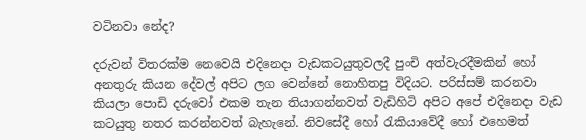වටිනවා නේද?

දරුවන් විතරක්ම නෙවෙයි එදිනෙදා වැඩකටයුතුවලදී පුංචි අත්වැරදීමකින් හෝ අනතුරු කියන දේවල් අපිට ලග වෙන්නේ නොහිතපු විදියට. පරිස්සම් කරනවා කියලා පොඩි දරුවෝ එකම තැන තියාගන්නවත් වැඩිහිටි අපිට අපේ එදිනෙදා වැඩ කටයුතු නතර කරන්නවත් බැහැනේ. නිවසේදී හෝ රැකියාවේදී හෝ එහෙමත්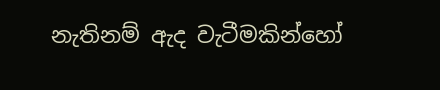නැතිනම් ඇද වැටීමකින්හෝ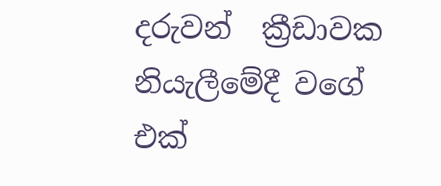දරුවන්  ක්‍රීඩාවක නියැලීමේදී වගේ එක්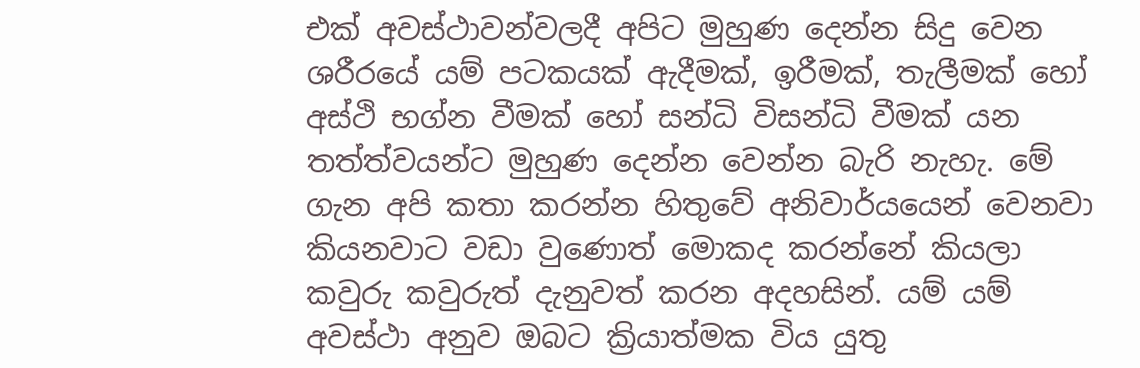එක් අවස්ථාවන්වලදී අපිට මුහුණ දෙන්න සිදු වෙන ශරීරයේ යම් පටකයක් ඇදීමක්, ඉරීමක්, තැලීමක් හෝ අස්ථි භග්න වීමක් හෝ සන්ධි විසන්ධි වීමක් යන තත්ත්වයන්ට මුහුණ දෙන්න වෙන්න බැරි නැහැ. මේ ගැන අපි කතා කරන්න හිතුවේ අනිවාර්යයෙන් වෙනවා කියනවාට වඩා වුණොත් මොකද කරන්නේ කියලා කවුරු කවුරුත් දැනුවත් කරන අදහසින්. යම් යම් අවස්ථා අනුව ඔබට ක්‍රියාත්මක විය යුතු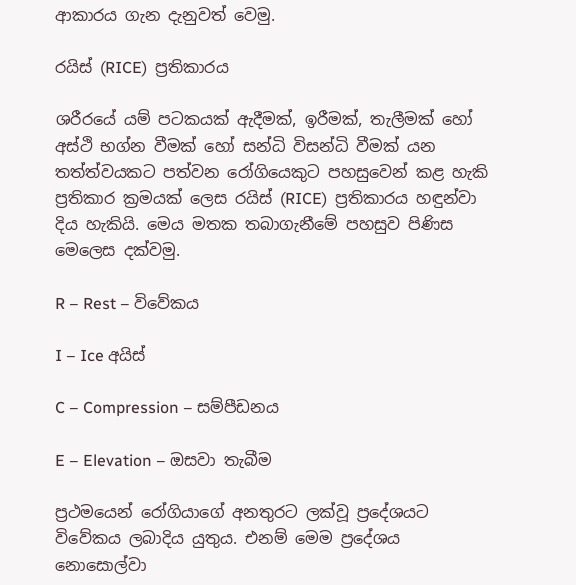ආකාරය ගැන දැනුවත් වෙමු.

රයිස් (RICE)  ප්‍රතිකාරය

ශරීරයේ යම් පටකයක් ඇදීමක්, ඉරීමක්, තැලීමක් හෝ අස්ථි භග්න වීමක් හෝ සන්ධි විසන්ධි වීමක් යන තත්ත්වයකට පත්වන රෝගියෙකුට පහසුවෙන් කළ හැකි ප්‍රතිකාර ක්‍රමයක් ලෙස රයිස් (RICE)  ප්‍රතිකාරය හඳුන්වා දිය හැකියි. මෙය මතක තබාගැනීමේ පහසුව පිණිස මෙලෙස දක්වමු.

R – Rest – විවේකය

I – Ice අයිස්

C – Compression – සම්පීඩනය

E – Elevation – ඔසවා තැබීම

ප්‍රථමයෙන් රෝගියාගේ අනතුරට ලක්වූ ප්‍රදේශයට විවේකය ලබාදිය යුතුය. එනම් මෙම ප්‍රදේශය නොසොල්වා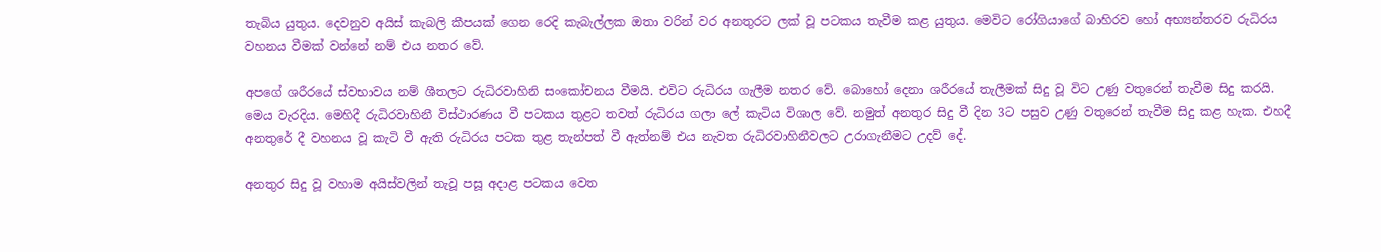තැබිය යුතුය. දෙවනුව අයිස් කැබලි කීපයක් ගෙන රෙදි කැබැල්ලක ඔතා වරින් වර අනතුරට ලක් වූ පටකය තැවීම කළ යුතුය. මෙවිට රෝගියාගේ බාහිරව හෝ අභ්‍යන්තරව රුධිරය වහනය වීමක් වන්නේ නම් එය නතර වේ.

අපගේ ශරීරයේ ස්වභාවය නම් ශීතලට රුධිරවාහිනි සංකෝචනය වීමයි. එවිට රුධිරය ගැලීම නතර වේ. බොහෝ දෙනා ශරීරයේ තැලීමක් සිදු වූ විට උණු වතුරෙන් තැවීම සිදු කරයි. මෙය වැරදිය. මෙහිදී රුධිරවාහිනී විස්ථාරණය වී පටකය තුළට තවත් රුධිරය ගලා ලේ කැටිය විශාල වේ. නමුත් අනතුර සිදු වී දින 3ට පසුව උණු වතුරෙන් තැවීම සිදු කළ හැක. එහදී අනතුරේ දී වහනය වූ කැටි වී ඇති රුධිරය පටක තුළ තැන්පත් වී ඇත්නම් එය නැවත රුධිරවාහිනීවලට උරාගැනීමට උදව් දේ.

අනතුර සිදු වූ වහාම අයිස්වලින් තැවූ පසූ අදාළ පටකය වෙත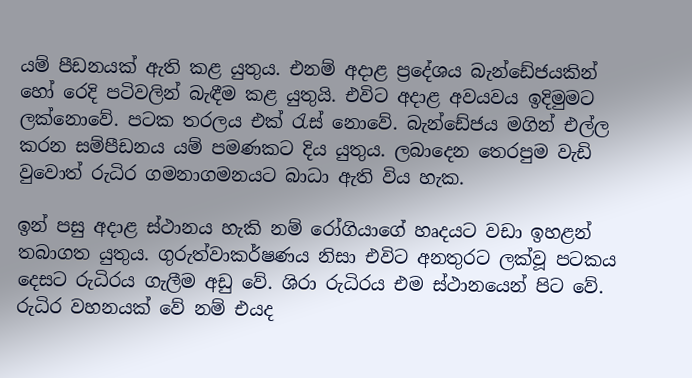යම් පීඩනයක් ඇති කළ යුතුය. එනම් අදාළ ප්‍රදේශය බැන්ඩේජයකින් හෝ රෙදි පටිවලින් බැඳීම කළ යුතුයි. එවිට අදාළ අවයවය ඉදිමුමට ලක්නොවේ. පටක තරලය එක් රැස් නොවේ. බැන්ඩේජය මගින් එල්ල කරන සම්පීඩනය යම් පමණකට දිය යුතුය. ලබාදෙන තෙරපුම වැඩි වුවොත් රුධිර ගමනාගමනයට බාධා ඇති විය හැක.

ඉන් පසු අදාළ ස්ථානය හැකි නම් රෝගියාගේ හෘදයට වඩා ඉහළන් තබාගත යුතුය. ගුරුත්වාකර්ෂණය නිසා එවිට අනතුරට ලක්වූ පටකය දෙසට රුධිරය ගැලීම අඩු වේ. ශිරා රුධිරය එම ස්ථානයෙන් පිට වේ. රුධිර වහනයක් වේ නම් එයද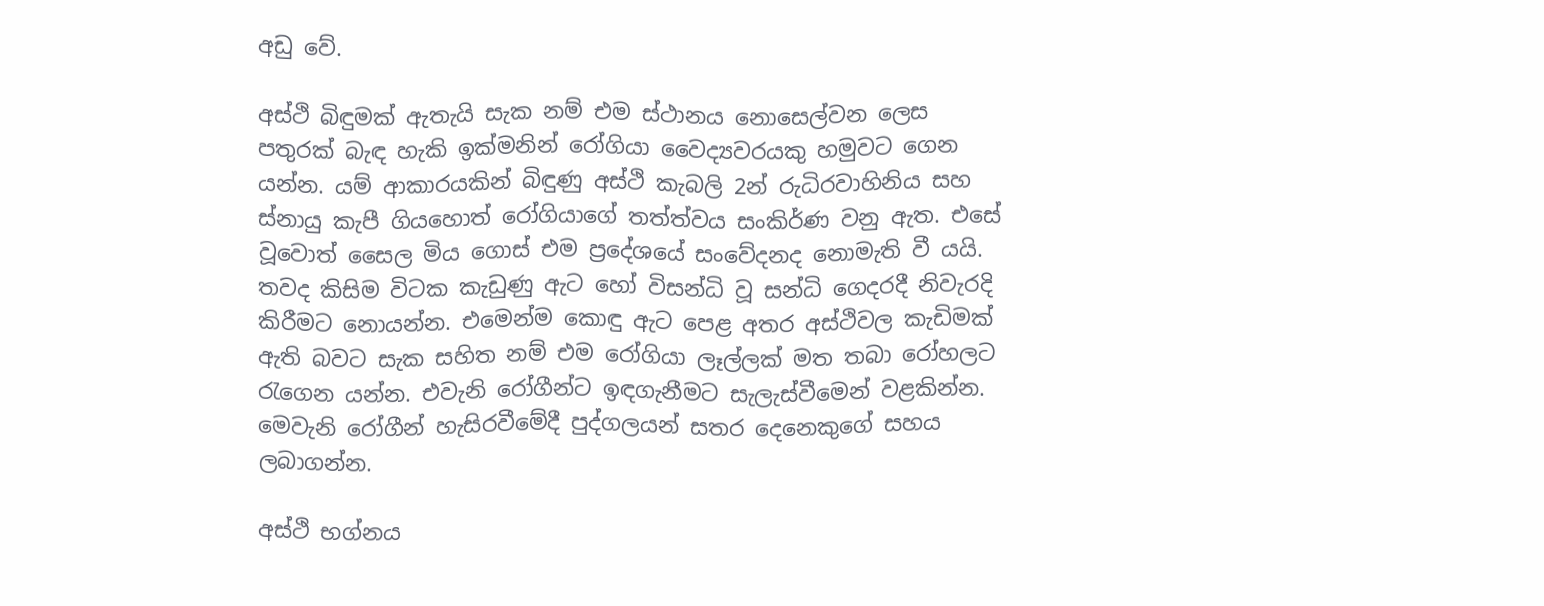අඩු වේ.

අස්ථි බිඳුමක් ඇතැයි සැක නම් එම ස්ථානය නොසෙල්වන ලෙස පතුරක් බැඳ හැකි ඉක්මනින් රෝගියා වෛද්‍යවරයකු හමුවට ගෙන යන්න. යම් ආකාරයකින් බිඳුණු අස්ථි කැබලි 2න් රුධිරවාහිනිය සහ ස්නායු කැපී ගියහොත් රෝගියාගේ තත්ත්වය සංකිර්ණ වනු ඇත. එසේ වූවොත් සෛල මිය ගොස් එම ප්‍රදේශයේ සංවේදනද නොමැති වී යයි. තවද කිසිම විටක කැඩුණු ඇට හෝ විසන්ධි වූ සන්ධි ගෙදරදී නිවැරදි කිරීමට නොයන්න. එමෙන්ම කොඳු ඇට පෙළ අතර අස්ථිවල කැඩිමක් ඇති බවට සැක සහිත නම් එම රෝගියා ලෑල්ලක් මත තබා රෝහලට රැගෙන යන්න. එවැනි රෝගීන්ට ඉඳගැනීමට සැලැස්වීමෙන් වළකින්න. මෙවැනි රෝගීන් හැසිරවීමේදී පුද්ගලයන් සතර දෙනෙකුගේ සහය ලබාගන්න.

අස්ථි භග්නය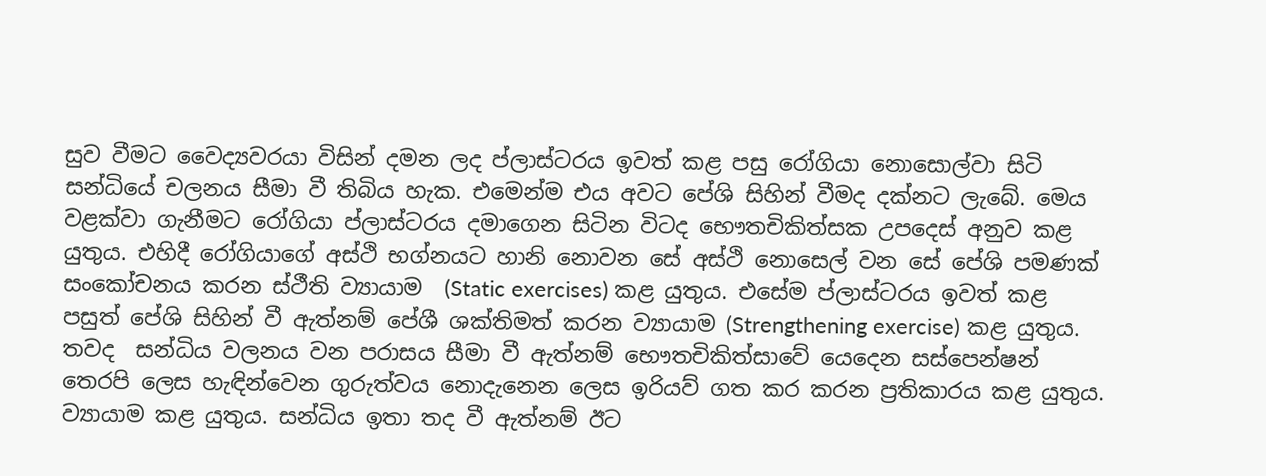සුව වීමට වෛද්‍යවරයා විසින් දමන ලද ප්ලාස්ටරය ඉවත් කළ පසු රෝගියා නොසොල්වා සිටි සන්ධියේ චලනය සීමා වී තිබිය හැක. එමෙන්ම එය අවට පේශි සිහින් වීමද දක්නට ලැබේ. මෙය වළක්වා ගැනීමට රෝගියා ප්ලාස්ටරය දමාගෙන සිටින විටද භෞතචිකිත්සක උපදෙස් අනුව කළ යුතුය. එහිදී රෝගියාගේ අස්ථි භග්නයට හානි නොවන සේ අස්ථි නොසෙල් වන සේ පේශි පමණක් සංකෝචනය කරන ස්ථීති ව්‍යායාම  (Static exercises) කළ යුතුය. එසේම ප්ලාස්ටරය ඉවත් කළ පසුත් පේශි සිහින් වී ඇත්නම් පේශී ශක්තිමත් කරන ව්‍යායාම (Strengthening exercise) කළ යුතුය. තවද  සන්ධිය වලනය වන පරාසය සීමා වී ඇත්නම් භෞතචිකිත්සාවේ යෙදෙන සස්පෙන්ෂන් තෙරපි ලෙස හැඳින්වෙන ගුරුත්වය නොදැනෙන ලෙස ඉරියව් ගත කර කරන ප්‍රතිකාරය කළ යුතුය. ව්‍යායාම කළ යුතුය. සන්ධිය ඉතා තද වී ඇත්නම් ඊට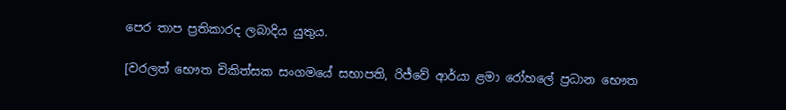පෙර තාප ප්‍රතිකාරද ලබාදිය යුතුය.

[වරලත් භෞත චිකිත්සක සංගමයේ සභාපති, රිජ්වේ ආර්යා ළමා රෝහලේ ප්‍රධාන භෞත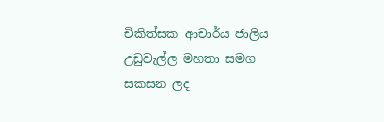චිකිත්සක ආචාර්ය ජාලිය උඩුවැල්ල මහතා සමග සකසන ලද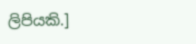ලිපියකි.]